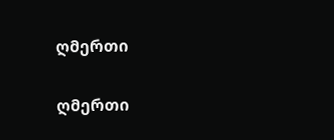ღმერთი

ღმერთი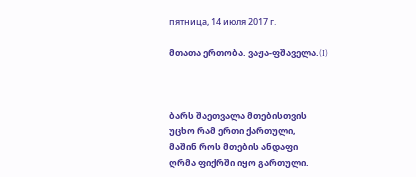пятница, 14 июля 2017 г.

მთათა ერთობა. ვაჟა-ფშაველა.(I)



ბარს შაეთვალა მთებისთვის
უცხო რამ ერთი ქართული,
მაშინ როს მთების ანდაფი
ღრმა ფიქრში იყო გართული.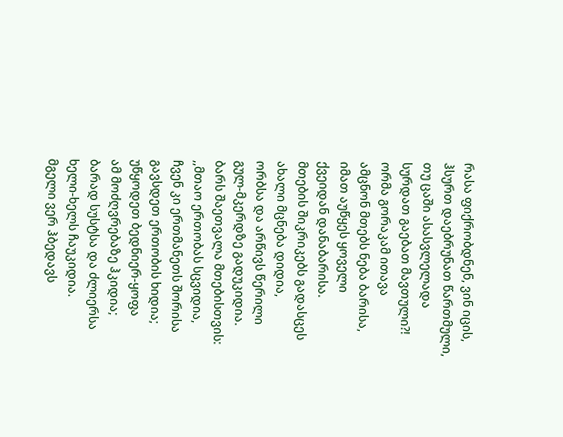რასა ფიქრობდნენ, ვინ იცის,
ჰსურთ დაებრუნათ წართმული,
თუ ცაში ასასვლელადა
სურდათ გაებათ მავთული?!
ორმა გორაკამ ითავა
ამცნონ მთებს ნება ბარისა,
იმათ აუწყეს ყოველი
ქვეიდან დანაბარისა.
მთების შიკრიკებს გადასცეს
ახალი მცნება დიდია,
ორბსა და არწივს წერილი
გულ-მკერდზე გადუკიდია.
ბარს შაეთვალა მთებისთვის:
,,მთაო ერთობას სცვიდია,
ჩვენ კი ერთმანეთს შორისა
გავსდეთ ერთობის ხიდია;
უწყოდეთ ბედნიერ-ყოფა
ამ მოძღვრებაზე ჰკიდია;
ბარად სუსტსა და ძლიერსა
ხელი-ხელს ჩაუკიდია.
მგელი ვერ ჰბედავს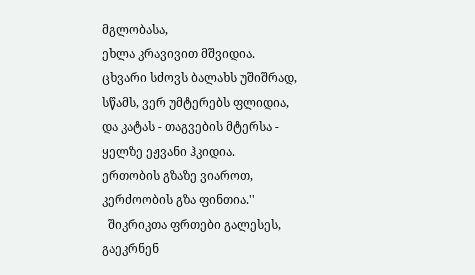მგლობასა,
ეხლა კრავივით მშვიდია.
ცხვარი სძოვს ბალახს უშიშრად,
სწამს, ვერ უმტერებს ფლიდია,
და კატას - თაგვების მტერსა -
ყელზე ეჟვანი ჰკიდია.
ერთობის გზაზე ვიაროთ,
კერძოობის გზა ფინთია.''
  შიკრიკთა ფრთები გალესეს,
გაეკრნენ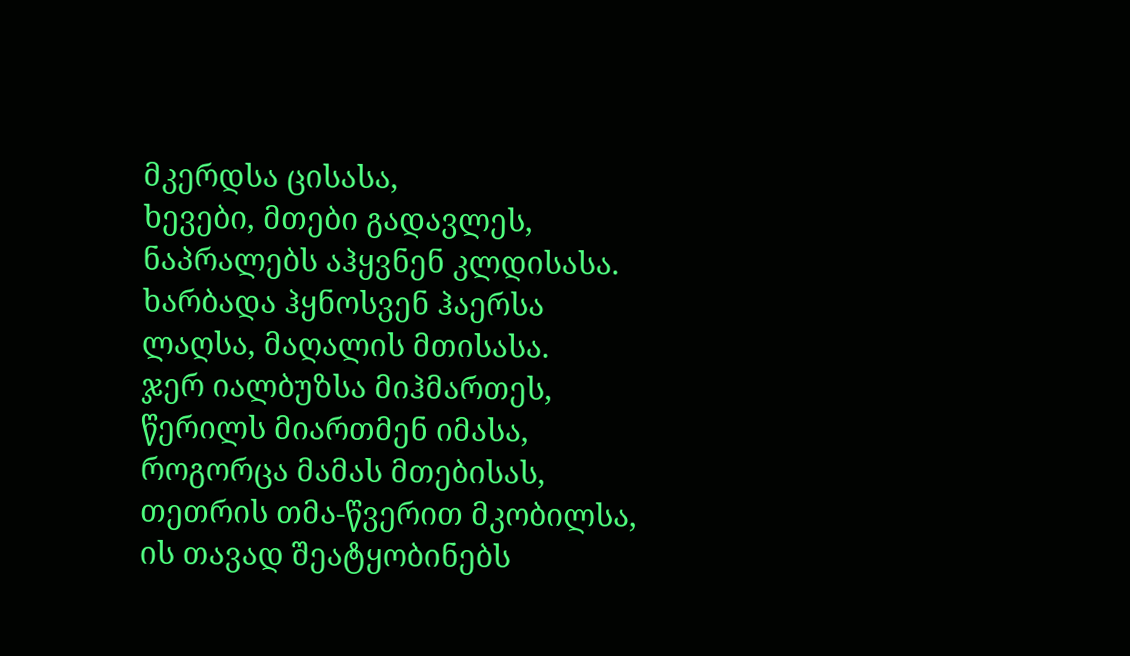მკერდსა ცისასა,
ხევები, მთები გადავლეს,
ნაპრალებს აჰყვნენ კლდისასა.
ხარბადა ჰყნოსვენ ჰაერსა
ლაღსა, მაღალის მთისასა.
ჯერ იალბუზსა მიჰმართეს,
წერილს მიართმენ იმასა,
როგორცა მამას მთებისას,
თეთრის თმა-წვერით მკობილსა,
ის თავად შეატყობინებს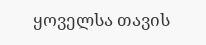ყოველსა თავის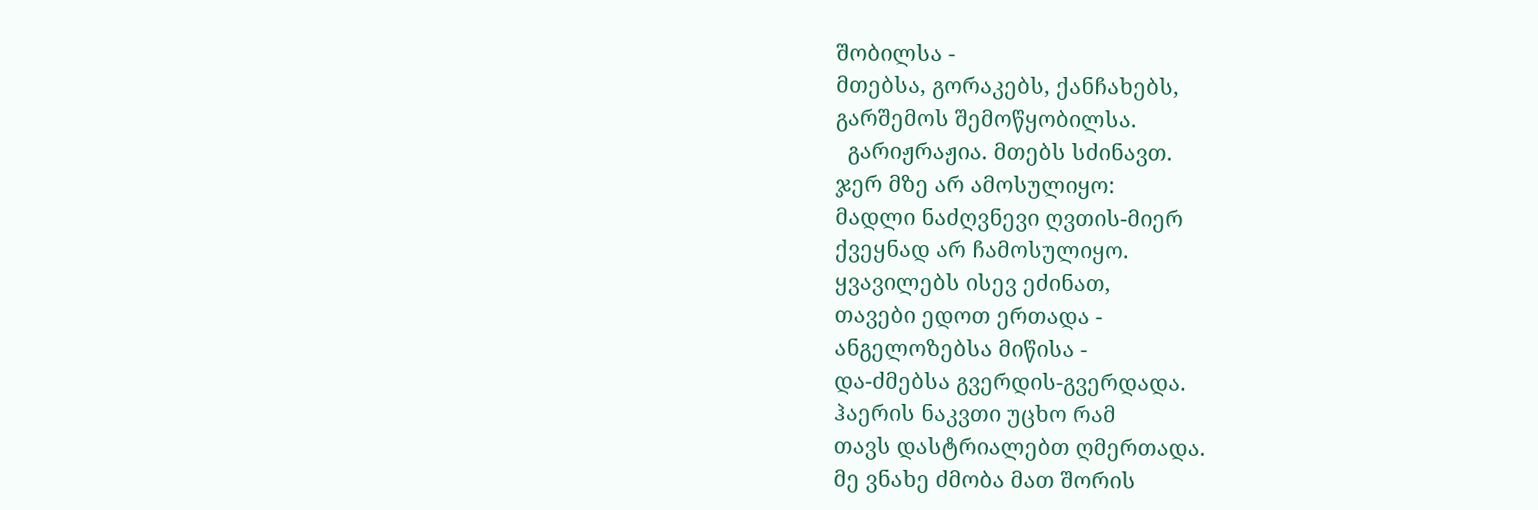შობილსა -
მთებსა, გორაკებს, ქანჩახებს,
გარშემოს შემოწყობილსა.
  გარიჟრაჟია. მთებს სძინავთ.
ჯერ მზე არ ამოსულიყო:
მადლი ნაძღვნევი ღვთის-მიერ
ქვეყნად არ ჩამოსულიყო.
ყვავილებს ისევ ეძინათ,
თავები ედოთ ერთადა -
ანგელოზებსა მიწისა -
და-ძმებსა გვერდის-გვერდადა.
ჰაერის ნაკვთი უცხო რამ
თავს დასტრიალებთ ღმერთადა.
მე ვნახე ძმობა მათ შორის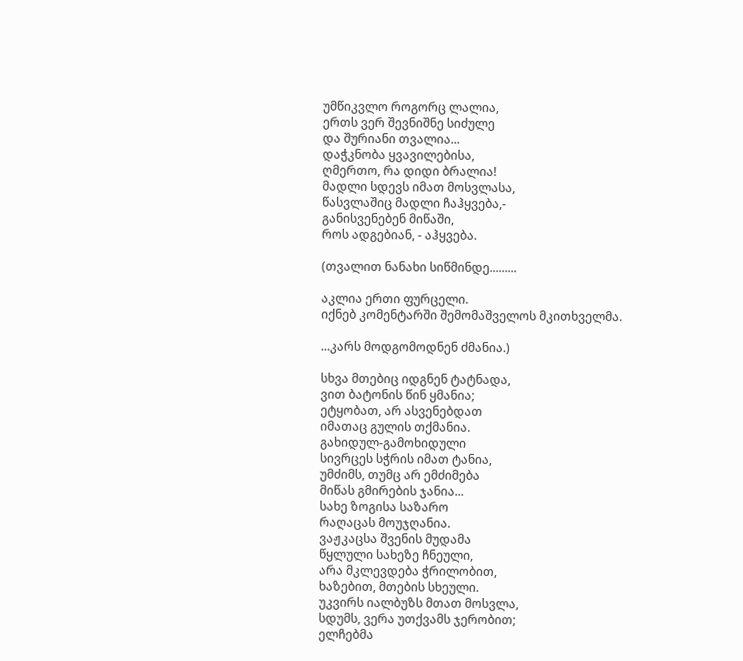უმწიკვლო როგორც ლალია,
ერთს ვერ შევნიშნე სიძულე
და შურიანი თვალია...
დაჭკნობა ყვავილებისა,
ღმერთო, რა დიდი ბრალია!
მადლი სდევს იმათ მოსვლასა,
წასვლაშიც მადლი ჩაჰყვება,-
განისვენებენ მიწაში,
როს ადგებიან, - აჰყვება.

(თვალით ნანახი სიწმინდე.........

აკლია ერთი ფურცელი.
იქნებ კომენტარში შემომაშველოს მკითხველმა.

...კარს მოდგომოდნენ ძმანია.)

სხვა მთებიც იდგნენ ტატნადა,
ვით ბატონის წინ ყმანია;
ეტყობათ, არ ასვენებდათ
იმათაც გულის თქმანია.
გახიდულ-გამოხიდული
სივრცეს სჭრის იმათ ტანია,
უმძიმს, თუმც არ ემძიმება
მიწას გმირების ჯანია...
სახე ზოგისა საზარო
რაღაცას მოუჯღანია.
ვაჟკაცსა შვენის მუდამა
წყლული სახეზე ჩნეული,
არა მკლევდება ჭრილობით,
ხაზებით, მთების სხეული.
უკვირს იალბუზს მთათ მოსვლა,
სდუმს, ვერა უთქვამს ჯერობით;
ელჩებმა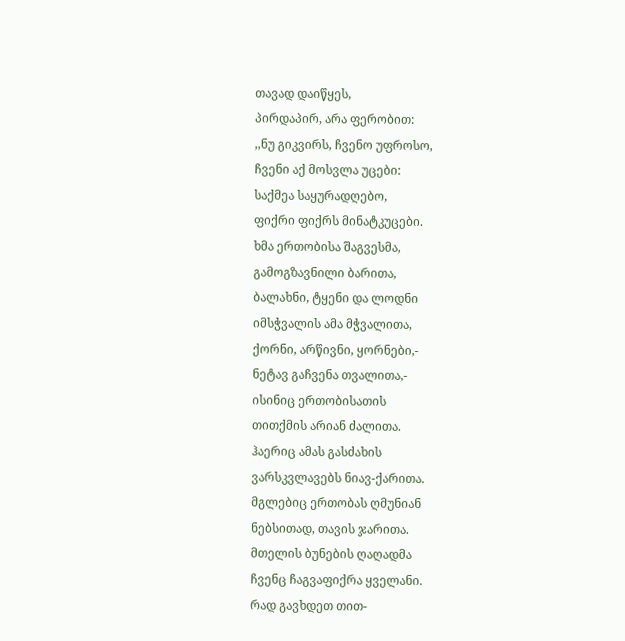თავად დაიწყეს,
პირდაპირ, არა ფერობით:
,,ნუ გიკვირს, ჩვენო უფროსო,
ჩვენი აქ მოსვლა უცები:
საქმეა საყურადღებო,
ფიქრი ფიქრს მინატკუცები.
ხმა ერთობისა შაგვესმა,
გამოგზავნილი ბარითა,
ბალახნი, ტყენი და ლოდნი
იმსჭვალის ამა მჭვალითა,
ქორნი, არწივნი, ყორნები,-
ნეტავ გაჩვენა თვალითა,-
ისინიც ერთობისათის
თითქმის არიან ძალითა.
ჰაერიც ამას გასძახის
ვარსკვლავებს ნიავ-ქარითა.
მგლებიც ერთობას ღმუნიან
ნებსითად, თავის ჯარითა.
მთელის ბუნების ღაღადმა
ჩვენც ჩაგვაფიქრა ყველანი.
რად გავხდეთ თით-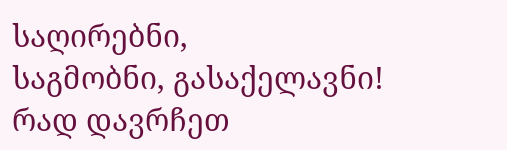საღირებნი,
საგმობნი, გასაქელავნი!
რად დავრჩეთ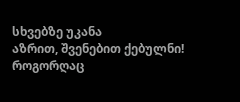სხვებზე უკანა
აზრით, შვენებით ქებულნი!
როგორღაც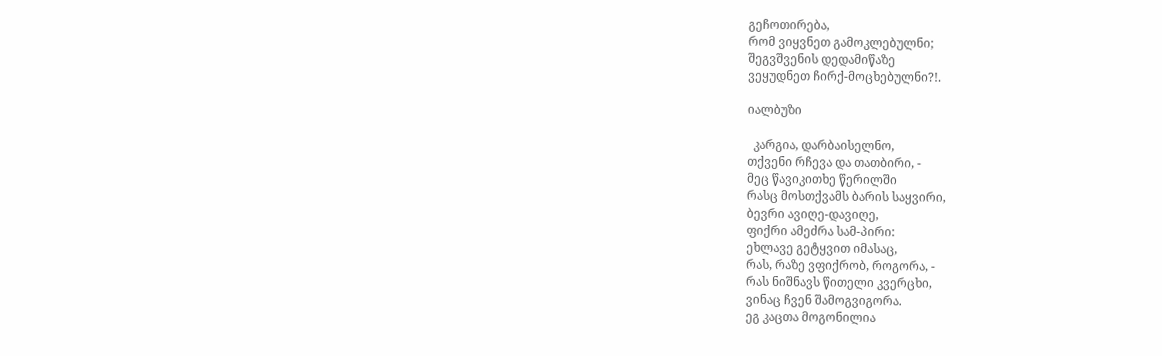გეჩოთირება,
რომ ვიყვნეთ გამოკლებულნი;
შეგვშვენის დედამიწაზე
ვეყუდნეთ ჩირქ-მოცხებულნი?!.

იალბუზი

  კარგია, დარბაისელნო,
თქვენი რჩევა და თათბირი, -
მეც წავიკითხე წერილში
რასც მოსთქვამს ბარის საყვირი,
ბევრი ავიღე-დავიღე,
ფიქრი ამეძრა სამ-პირი:
ეხლავე გეტყვით იმასაც,
რას, რაზე ვფიქრობ, როგორა, -
რას ნიშნავს წითელი კვერცხი,
ვინაც ჩვენ შამოგვიგორა.
ეგ კაცთა მოგონილია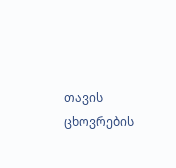თავის ცხოვრების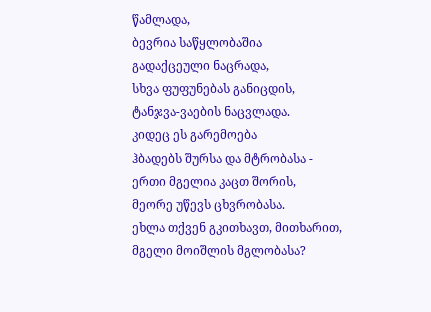წამლადა,
ბევრია საწყლობაშია
გადაქცეული ნაცრადა,
სხვა ფუფუნებას განიცდის,
ტანჯვა-ვაების ნაცვლადა.
კიდეც ეს გარემოება
ჰბადებს შურსა და მტრობასა -
ერთი მგელია კაცთ შორის,
მეორე უწევს ცხვრობასა.
ეხლა თქვენ გკითხავთ, მითხარით,
მგელი მოიშლის მგლობასა?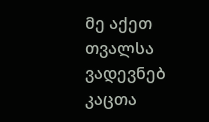მე აქეთ თვალსა ვადევნებ
კაცთა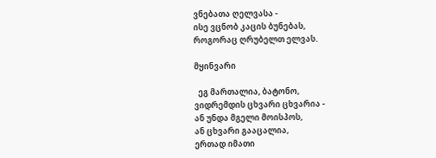ვნებათა ღელვასა -
ისე ვცნობ კაცის ბუნებას,
როგორაც ღრუბელთ ელვას.

მყინვარი

  ეგ მართალია, ბატონო,
ვიდრემდის ცხვარი ცხვარია -
ან უნდა მგელი მოისპოს,
ან ცხვარი გააცალია,
ერთად იმათი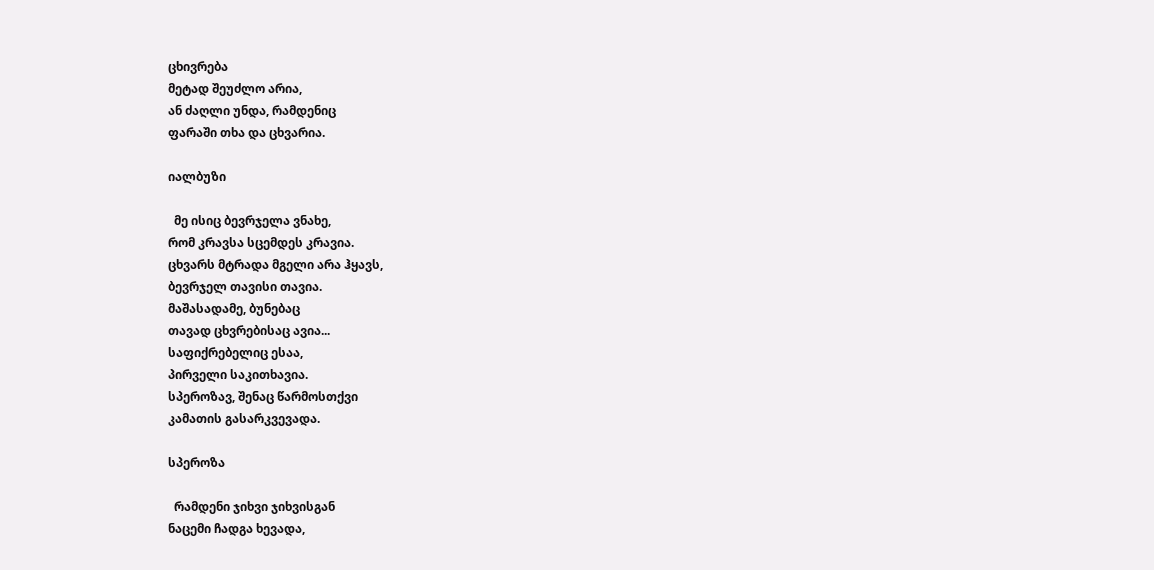ცხივრება
მეტად შეუძლო არია,
ან ძაღლი უნდა, რამდენიც
ფარაში თხა და ცხვარია.

იალბუზი

  მე ისიც ბევრჯელა ვნახე,
რომ კრავსა სცემდეს კრავია.
ცხვარს მტრადა მგელი არა ჰყავს,
ბევრჯელ თავისი თავია.
მაშასადამე, ბუნებაც
თავად ცხვრებისაც ავია...
საფიქრებელიც ესაა,
პირველი საკითხავია.
სპეროზავ, შენაც წარმოსთქვი
კამათის გასარკვევადა.

სპეროზა

  რამდენი ჯიხვი ჯიხვისგან
ნაცემი ჩადგა ხევადა,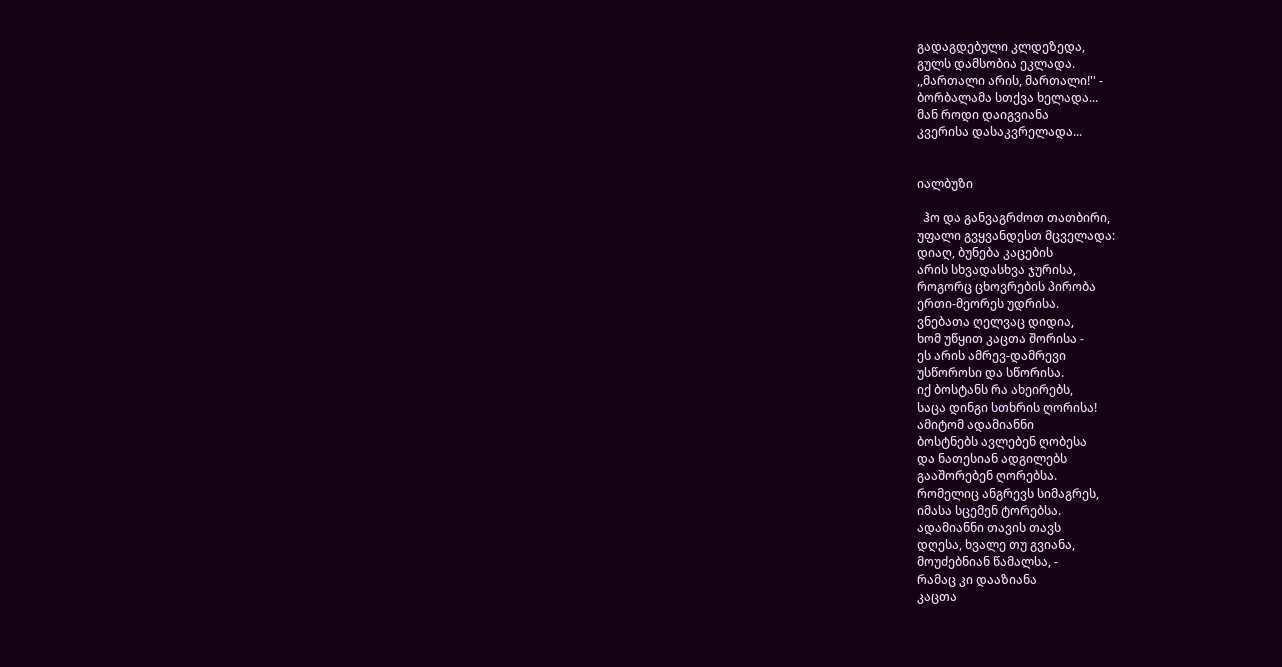გადაგდებული კლდეზედა,
გულს დამსობია ეკლადა.
,,მართალი არის, მართალი!'' -
ბორბალამა სთქვა ხელადა...
მან როდი დაიგვიანა
კვერისა დასაკვრელადა...


იალბუზი

  ჰო და განვაგრძოთ თათბირი,
უფალი გვყვანდესთ მცველადა:
დიაღ, ბუნება კაცების
არის სხვადასხვა ჯურისა,
როგორც ცხოვრების პირობა
ერთი-მეორეს უდრისა.
ვნებათა ღელვაც დიდია,
ხომ უწყით კაცთა შორისა -
ეს არის ამრევ-დამრევი
უსწოროსი და სწორისა.
იქ ბოსტანს რა ახეირებს,
საცა დინგი სთხრის ღორისა!
ამიტომ ადამიანნი
ბოსტნებს ავლებენ ღობესა
და ნათესიან ადგილებს
გააშორებენ ღორებსა.
რომელიც ანგრევს სიმაგრეს,
იმასა სცემენ ტორებსა.
ადამიანნი თავის თავს
დღესა, ხვალე თუ გვიანა,
მოუძებნიან წამალსა, -
რამაც კი დააზიანა
კაცთა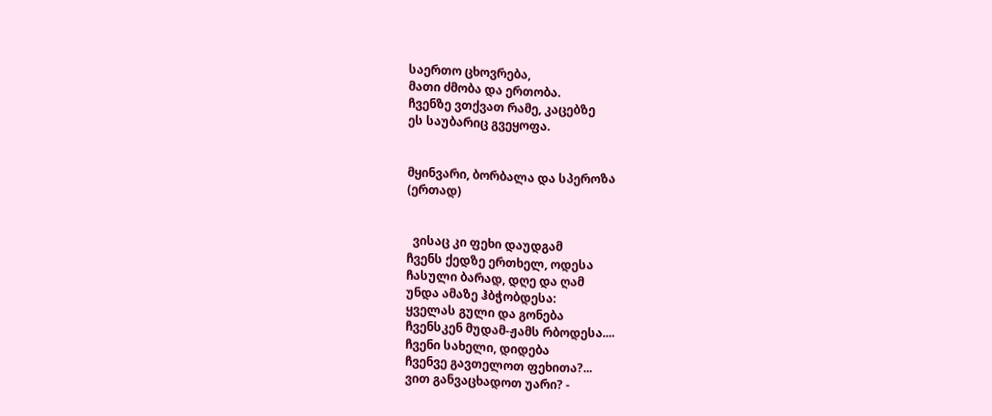საერთო ცხოვრება,
მათი ძმობა და ერთობა.
ჩვენზე ვთქვათ რამე, კაცებზე
ეს საუბარიც გვეყოფა.


მყინვარი, ბორბალა და სპეროზა
(ერთად)


  ვისაც კი ფეხი დაუდგამ
ჩვენს ქედზე ერთხელ, ოდესა
ჩასული ბარად, დღე და ღამ
უნდა ამაზე ჰბჭობდესა:
ყველას გული და გონება
ჩვენსკენ მუდამ-ჟამს რბოდესა....
ჩვენი სახელი, დიდება
ჩვენვე გავთელოთ ფეხითა?...
ვით განვაცხადოთ უარი? -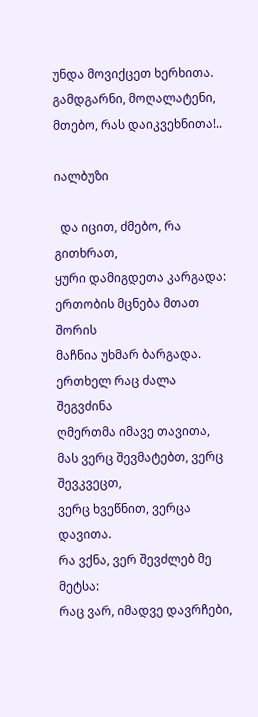უნდა მოვიქცეთ ხერხითა.
გამდგარნი, მოღალატენი,
მთებო, რას დაიკვეხნითა!..

იალბუზი

  და იცით, ძმებო, რა გითხრათ,
ყური დამიგდეთა კარგადა:
ერთობის მცნება მთათ შორის
მაჩნია უხმარ ბარგადა.
ერთხელ რაც ძალა შეგვძინა
ღმერთმა იმავე თავითა,
მას ვერც შევმატებთ, ვერც შევკვეცთ,
ვერც ხვეწნით, ვერცა დავითა.
რა ვქნა, ვერ შევძლებ მე მეტსა:
რაც ვარ, იმადვე დავრჩები,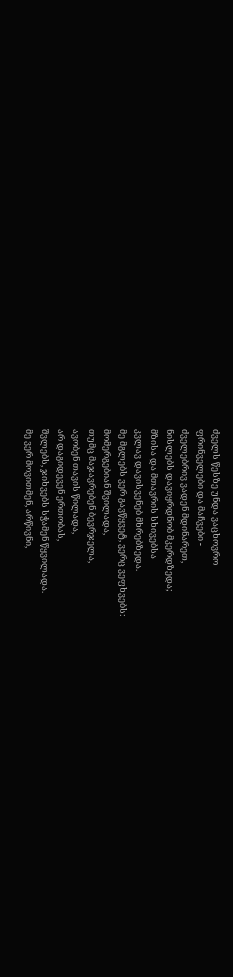ძველს წესზე უნდა ვაცხოვრო
ფრინველები და მაჩვები -
ძველებრივ ვადენ მდინარეთ,
ნისლებს დავიყრდნობ მკერდზედა;
მზისა და მთავრის სხივებსა
კვლავ დავისვენებ მხრებზედა.
მე მგლებს ვერ გავწყვეტ, ვერც ვეფხვებს:
მომერგებიან შვილადა,
თუმც მაჯავრებენ ბევრჯელა,
ავობენ თავის წილადა,
არ დაგიდევენ ერთობას,
შვლებს, ჯიხვებს სჭამენ წყვილადა.
მე ვერ მოვითმენ, არწივნი,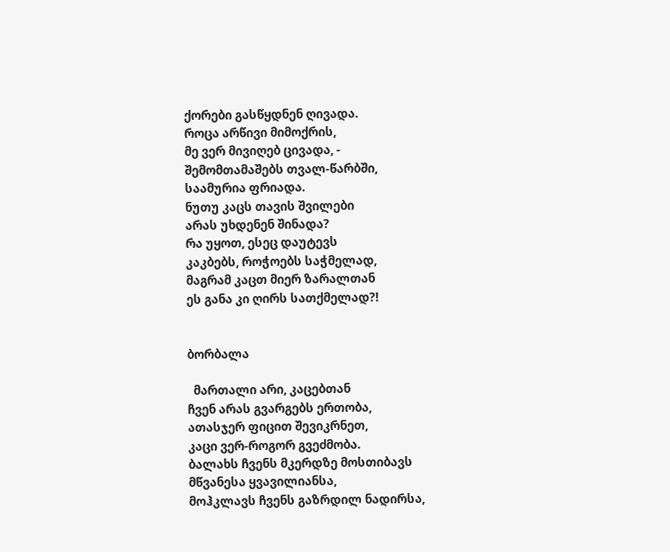ქორები გასწყდნენ ღივადა.
როცა არწივი მიმოქრის,
მე ვერ მივიღებ ცივადა, -
შემომთამაშებს თვალ-წარბში,
საამურია ფრიადა.
ნუთუ კაცს თავის შვილები
არას უხდენენ შინადა?
რა უყოთ, ესეც დაუტევს
კაკბებს, როჭოებს საჭმელად,
მაგრამ კაცთ მიერ ზარალთან
ეს განა კი ღირს სათქმელად?!


ბორბალა

  მართალი არი, კაცებთან
ჩვენ არას გვარგებს ერთობა,
ათასჯერ ფიცით შევიკრნეთ,
კაცი ვერ-როგორ გვეძმობა.
ბალახს ჩვენს მკერდზე მოსთიბავს
მწვანესა ყვავილიანსა,
მოჰკლავს ჩვენს გაზრდილ ნადირსა,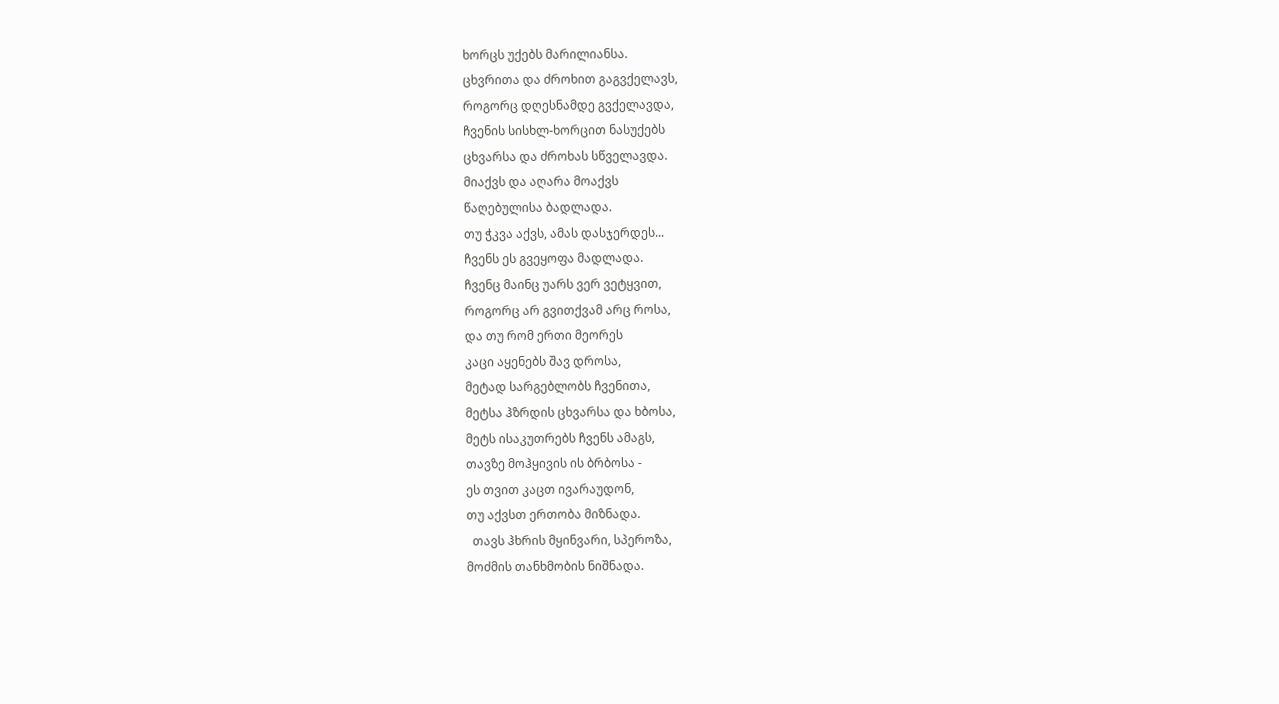ხორცს უქებს მარილიანსა.
ცხვრითა და ძროხით გაგვქელავს,
როგორც დღესნამდე გვქელავდა,
ჩვენის სისხლ-ხორცით ნასუქებს
ცხვარსა და ძროხას სწველავდა.
მიაქვს და აღარა მოაქვს
წაღებულისა ბადლადა.
თუ ჭკვა აქვს, ამას დასჯერდეს...
ჩვენს ეს გვეყოფა მადლადა.
ჩვენც მაინც უარს ვერ ვეტყვით,
როგორც არ გვითქვამ არც როსა,
და თუ რომ ერთი მეორეს
კაცი აყენებს შავ დროსა,
მეტად სარგებლობს ჩვენითა,
მეტსა ჰზრდის ცხვარსა და ხბოსა,
მეტს ისაკუთრებს ჩვენს ამაგს,
თავზე მოჰყივის ის ბრბოსა -
ეს თვით კაცთ ივარაუდონ,
თუ აქვსთ ერთობა მიზნადა.
  თავს ჰხრის მყინვარი, სპეროზა,
მოძმის თანხმობის ნიშნადა.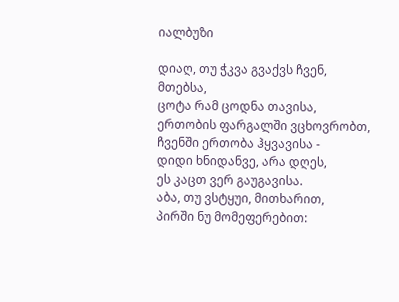იალბუზი

დიაღ, თუ ჭკვა გვაქვს ჩვენ, მთებსა,
ცოტა რამ ცოდნა თავისა,
ერთობის ფარგალში ვცხოვრობთ,
ჩვენში ერთობა ჰყვავისა -
დიდი ხნიდანვე, არა დღეს,
ეს კაცთ ვერ გაუგავისა.
აბა, თუ ვსტყუი, მითხარით,
პირში ნუ მომეფერებით: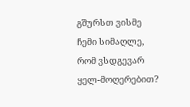გშურსთ ვისმე ჩემი სიმაღლე,
რომ ვსდგევარ ყელ-მოღერებით?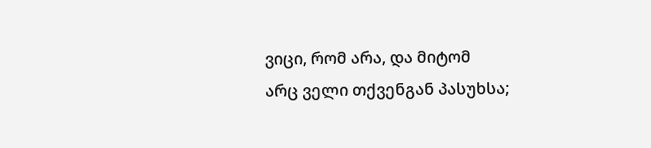ვიცი, რომ არა, და მიტომ
არც ველი თქვენგან პასუხსა;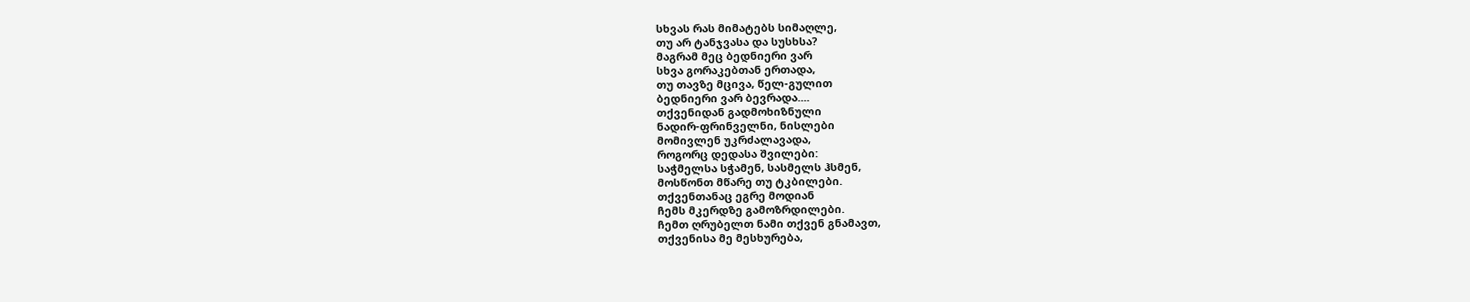სხვას რას მიმატებს სიმაღლე,
თუ არ ტანჯვასა და სუსხსა?
მაგრამ მეც ბედნიერი ვარ
სხვა გორაკებთან ერთადა,
თუ თავზე მცივა, წელ-გულით
ბედნიერი ვარ ბევრადა....
თქვენიდან გადმოხიზნული
ნადირ-ფრინველნი, ნისლები
მომივლენ უკრძალავადა,
როგორც დედასა შვილები:
საჭმელსა სჭამენ, სასმელს ჰსმენ,
მოსწონთ მწარე თუ ტკბილები.
თქვენთანაც ეგრე მოდიან
ჩემს მკერდზე გამოზრდილები.
ჩემთ ღრუბელთ ნამი თქვენ გნამავთ,
თქვენისა მე მესხურება,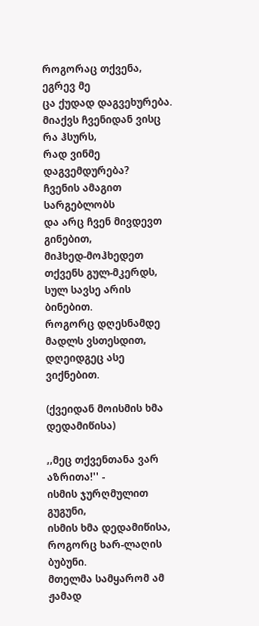როგორაც თქვენა, ეგრევ მე
ცა ქუდად დაგვეხურება.
მიაქვს ჩვენიდან ვისც რა ჰსურს,
რად ვინმე დაგვემდურება?
ჩვენის ამაგით სარგებლობს
და არც ჩვენ მივდევთ გინებით,
მიჰხედ-მოჰხედეთ თქვენს გულ-მკერდს,
სულ სავსე არის ბინებით.
როგორც დღესნამდე მადლს ვსთესდით,
დღეიდგეც ასე ვიქნებით.

(ქვეიდან მოისმის ხმა დედამიწისა)

,,მეც თქვენთანა ვარ აზრითა!'' -
ისმის ჯურღმულით გუგუნი,
ისმის ხმა დედამიწისა,
როგორც ხარ-ლაღის ბუბუნი.
მთელმა სამყარომ ამ ჟამად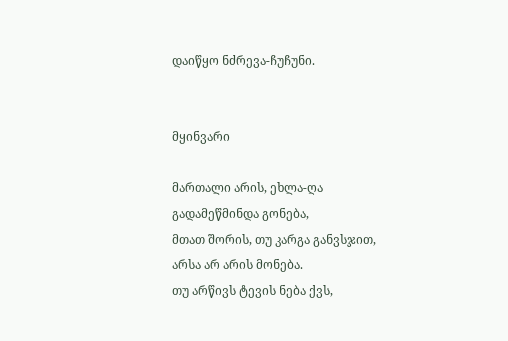დაიწყო ნძრევა-ჩუჩუნი.


მყინვარი

მართალი არის, ეხლა-ღა
გადამეწმინდა გონება,
მთათ შორის, თუ კარგა განვსჯით,
არსა არ არის მონება.
თუ არწივს ტევის ნება ქვს,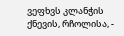ვეფხვს კლანჭის ქნევის, რჩოლისა, -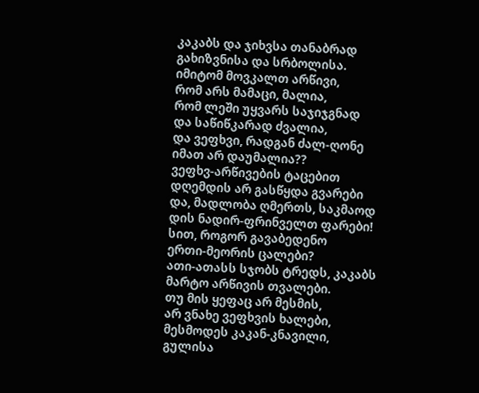კაკაბს და ჯიხვსა თანაბრად
გახიზვნისა და სრბოლისა.
იმიტომ მოვკალთ არწივი,
რომ არს მამაცი, მალია,
რომ ლეში უყვარს საჯიჯგნად
და საწიწკარად ძვალია,
და ვეფხვი, რადგან ძალ-ღონე
იმათ არ დაუმალია??
ვეფხვ-არწივების ტაცებით
დღემდის არ გასწყდა გვარები
და, მადლობა ღმერთს, საკმაოდ
დის ნადირ-ფრინველთ ფარები!
სით, როგორ გავაბედენო
ერთი-მეორის ცალები?
ათი-ათასს სჯობს ტრედს, კაკაბს
მარტო არწივის თვალები.
თუ მის ყეფაც არ მესმის,
არ ვნახე ვეფხვის ხალები,
მესმოდეს კაკან-კნავილი,
გულისა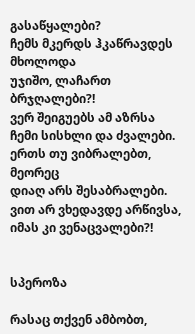გასაწყალები?
ჩემს მკერდს ჰკაწრავდეს მხოლოდა
უჯიშო, ლაჩართ ბრჯღალები?!
ვერ შეიგუებს ამ აზრსა
ჩემი სისხლი და ძვალები.
ერთს თუ ვიბრალებთ, მეორეც
დიაღ არს შესაბრალები.
ვით არ ვხედავდე არწივსა,
იმას კი ვენაცვალები?!


სპეროზა

რასაც თქვენ ამბობთ,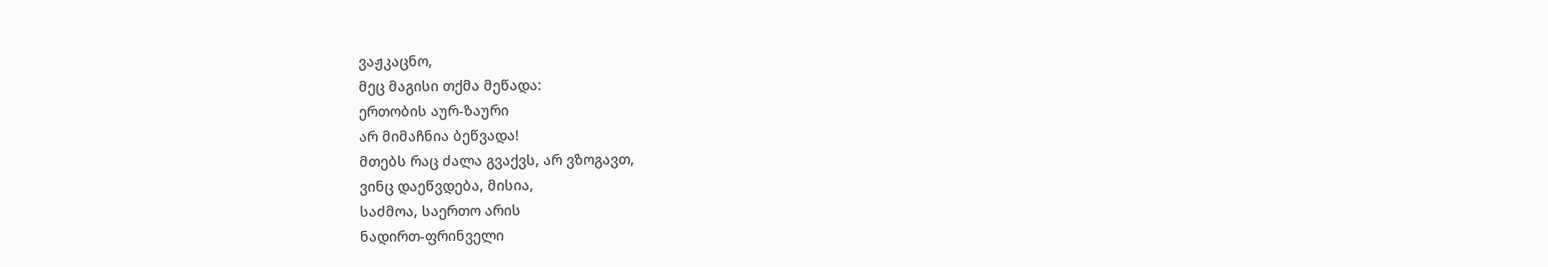ვაჟკაცნო,
მეც მაგისი თქმა მეწადა:
ერთობის აურ-ზაური
არ მიმაჩნია ბეწვადა!
მთებს რაც ძალა გვაქვს, არ ვზოგავთ,
ვინც დაეწვდება, მისია,
საძმოა, საერთო არის
ნადირთ-ფრინველი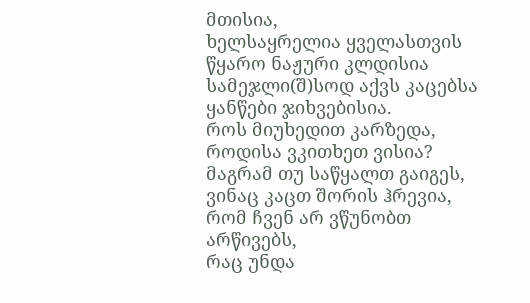მთისია,
ხელსაყრელია ყველასთვის
წყარო ნაჟური კლდისია
სამეჯლი(შ)სოდ აქვს კაცებსა
ყანწები ჯიხვებისია.
როს მიუხედით კარზედა,
როდისა ვკითხეთ ვისია?
მაგრამ თუ საწყალთ გაიგეს,
ვინაც კაცთ შორის ჰრევია,
რომ ჩვენ არ ვწუნობთ არწივებს,
რაც უნდა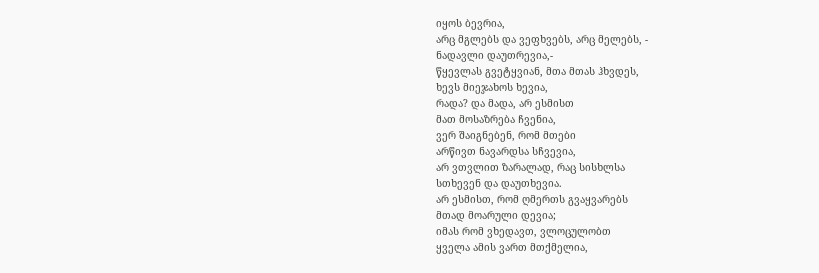იყოს ბევრია,
არც მგლებს და ვეფხვებს, არც მელებს, -
ნადავლი დაუთრევია,-
წყევლას გვეტყვიან, მთა მთას ჰხვდეს,
ხევს მიეჯახოს ხევია,
რადა? და მადა, არ ესმისთ
მათ მოსაზრება ჩვენია,
ვერ შაიგნებენ, რომ მთები
არწივთ ნავარდსა სჩვევია,
არ ვთვლით ზარალად, რაც სისხლსა
სთხევენ და დაუთხევია.
არ ესმისთ, რომ ღმერთს გვაყვარებს
მთად მოარული დევია;
იმას რომ ვხედავთ, ვლოცულობთ
ყველა ამის ვართ მთქმელია,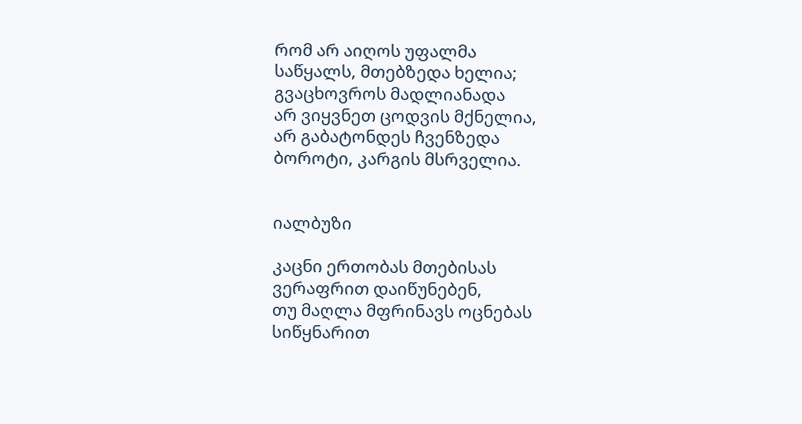რომ არ აიღოს უფალმა
საწყალს, მთებზედა ხელია;
გვაცხოვროს მადლიანადა
არ ვიყვნეთ ცოდვის მქნელია,
არ გაბატონდეს ჩვენზედა
ბოროტი, კარგის მსრველია.


იალბუზი

კაცნი ერთობას მთებისას
ვერაფრით დაიწუნებენ,
თუ მაღლა მფრინავს ოცნებას
სიწყნარით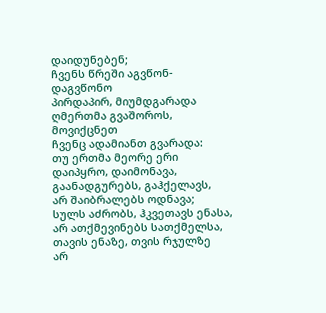დაიდუნებენ;
ჩვენს წრეში აგვწონ-დაგვწონო
პირდაპირ, მიუმდგარადა
ღმერთმა გვაშოროს, მოვიქცნეთ
ჩვენც ადამიანთ გვარადა:
თუ ერთმა მეორე ერი
დაიპყრო, დაიმონავა,
გაანადგურებს, გაჰქელავს,
არ შაიბრალებს ოდნავა;
სულს აძრობს, ჰკვეთავს ენასა,
არ ათქმევინებს სათქმელსა,
თავის ენაზე, თვის რჯულზე
არ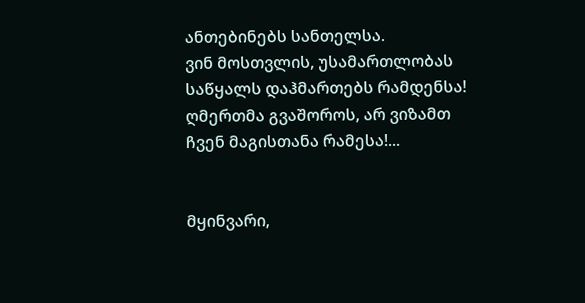ანთებინებს სანთელსა.
ვინ მოსთვლის, უსამართლობას
საწყალს დაჰმართებს რამდენსა!
ღმერთმა გვაშოროს, არ ვიზამთ
ჩვენ მაგისთანა რამესა!...


მყინვარი,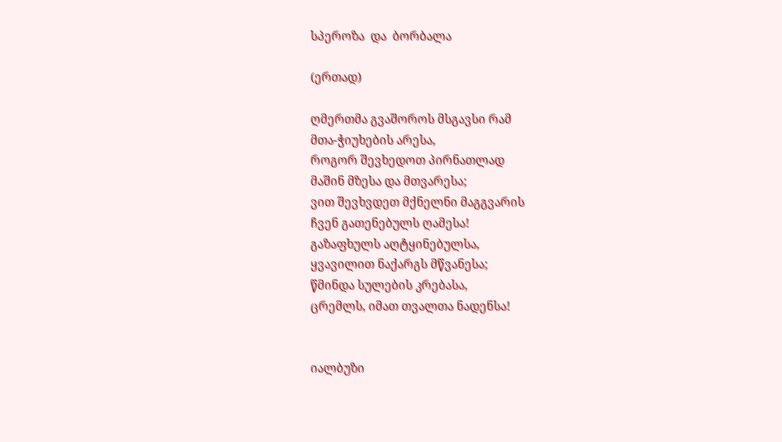სპეროზა  და  ბორბალა

(ერთად)

ღმერთმა გვაშოროს მსგავსი რამ
მთა-ჭიუხების არესა,
როგორ შევხედოთ პირნათლად
მაშინ მზესა და მთვარესა;
ვით შევხვდეთ მქნელნი მაგგვარის
ჩვენ გათენებულს ღამესა!
გაზაფხულს აღტყინებულსა,
ყვავილით ნაქარგს მწვანესა;
წმინდა სულების კრებასა,
ცრემლს, იმათ თვალთა ნადენსა!


იალბუზი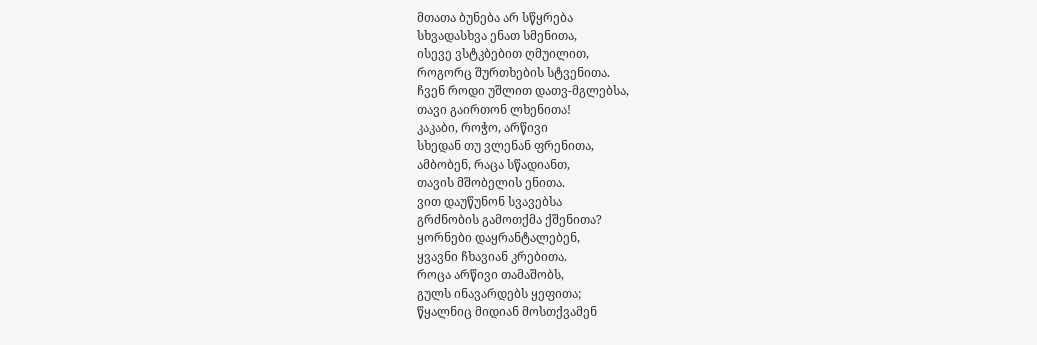მთათა ბუნება არ სწყრება
სხვადასხვა ენათ სმენითა,
ისევე ვსტკბებით ღმუილით,
როგორც შურთხების სტვენითა.
ჩვენ როდი უშლით დათვ-მგლებსა,
თავი გაირთონ ლხენითა!
კაკაბი, როჭო, არწივი
სხედან თუ ვლენან ფრენითა,
ამბობენ, რაცა სწადიანთ,
თავის მშობელის ენითა.
ვით დაუწუნონ სვავებსა
გრძნობის გამოთქმა ქშენითა?
ყორნები დაყრანტალებენ,
ყვავნი ჩხავიან კრებითა.
როცა არწივი თამაშობს,
გულს ინავარდებს ყეფითა;
წყალნიც მიდიან მოსთქვამენ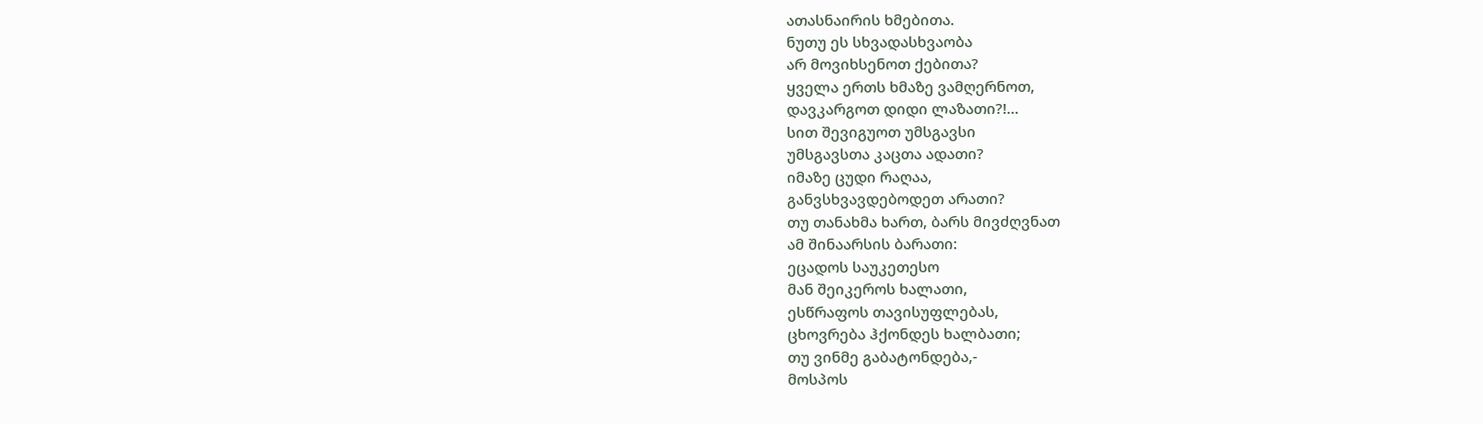ათასნაირის ხმებითა.
ნუთუ ეს სხვადასხვაობა
არ მოვიხსენოთ ქებითა?
ყველა ერთს ხმაზე ვამღერნოთ,
დავკარგოთ დიდი ლაზათი?!...
სით შევიგუოთ უმსგავსი
უმსგავსთა კაცთა ადათი?
იმაზე ცუდი რაღაა,
განვსხვავდებოდეთ არათი?
თუ თანახმა ხართ, ბარს მივძღვნათ
ამ შინაარსის ბარათი:
ეცადოს საუკეთესო
მან შეიკეროს ხალათი,
ესწრაფოს თავისუფლებას,
ცხოვრება ჰქონდეს ხალბათი;
თუ ვინმე გაბატონდება,-
მოსპოს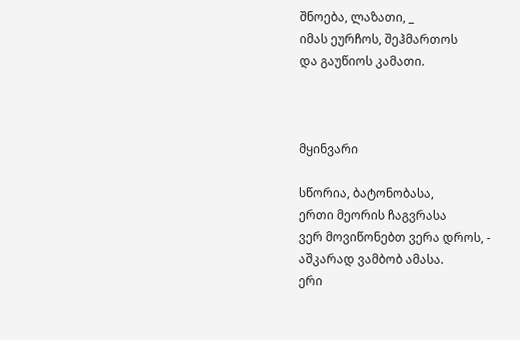შნოება, ლაზათი, _
იმას ეურჩოს, შეჰმართოს
და გაუწიოს კამათი.



მყინვარი

სწორია, ბატონობასა,
ერთი მეორის ჩაგვრასა
ვერ მოვიწონებთ ვერა დროს, -
აშკარად ვამბობ ამასა.
ერი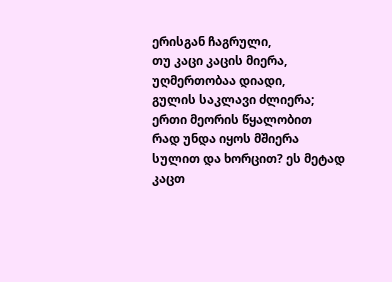ერისგან ჩაგრული,
თუ კაცი კაცის მიერა,
უღმერთობაა დიადი,
გულის საკლავი ძლიერა;
ერთი მეორის წყალობით
რად უნდა იყოს მშიერა
სულით და ხორცით? ეს მეტად
კაცთ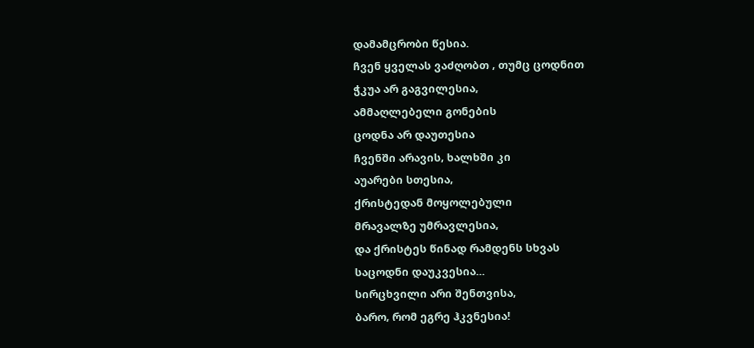დამამცრობი წესია.
ჩვენ ყველას ვაძღობთ , თუმც ცოდნით
ჭკუა არ გაგვილესია,
ამმაღლებელი გონების
ცოდნა არ დაუთესია
ჩვენში არავის, ხალხში კი
აუარები სთესია,
ქრისტედან მოყოლებული
მრავალზე უმრავლესია,
და ქრისტეს წინად რამდენს სხვას
საცოდნი დაუკვესია...
სირცხვილი არი შენთვისა,
ბარო, რომ ეგრე ჰკვნესია!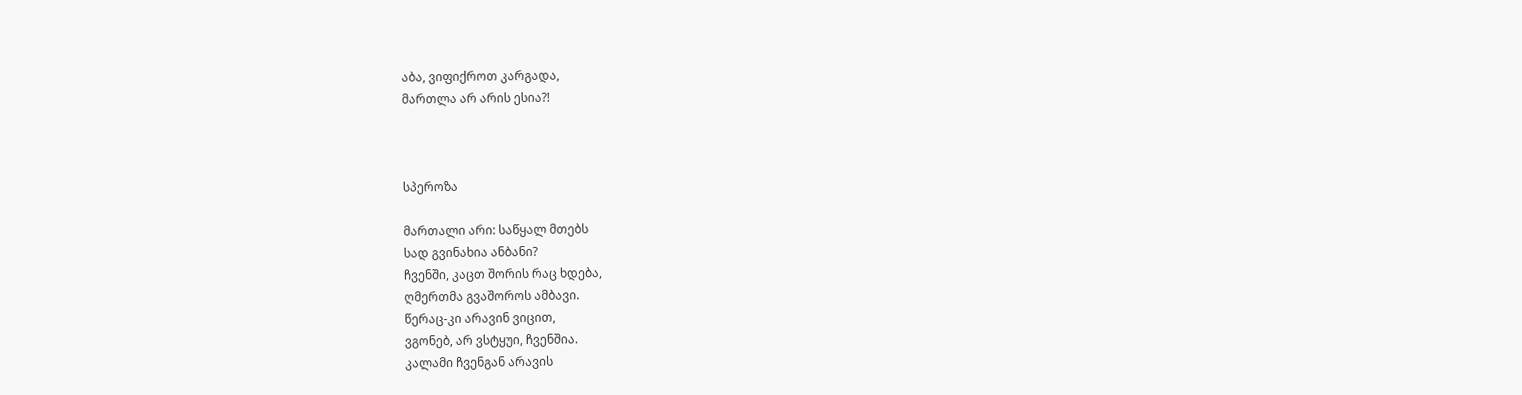აბა, ვიფიქროთ კარგადა,
მართლა არ არის ესია?!



სპეროზა

მართალი არი: საწყალ მთებს
სად გვინახია ანბანი?
ჩვენში, კაცთ შორის რაც ხდება,
ღმერთმა გვაშოროს ამბავი.
წერაც-კი არავინ ვიცით,
ვგონებ, არ ვსტყუი, ჩვენშია.
კალამი ჩვენგან არავის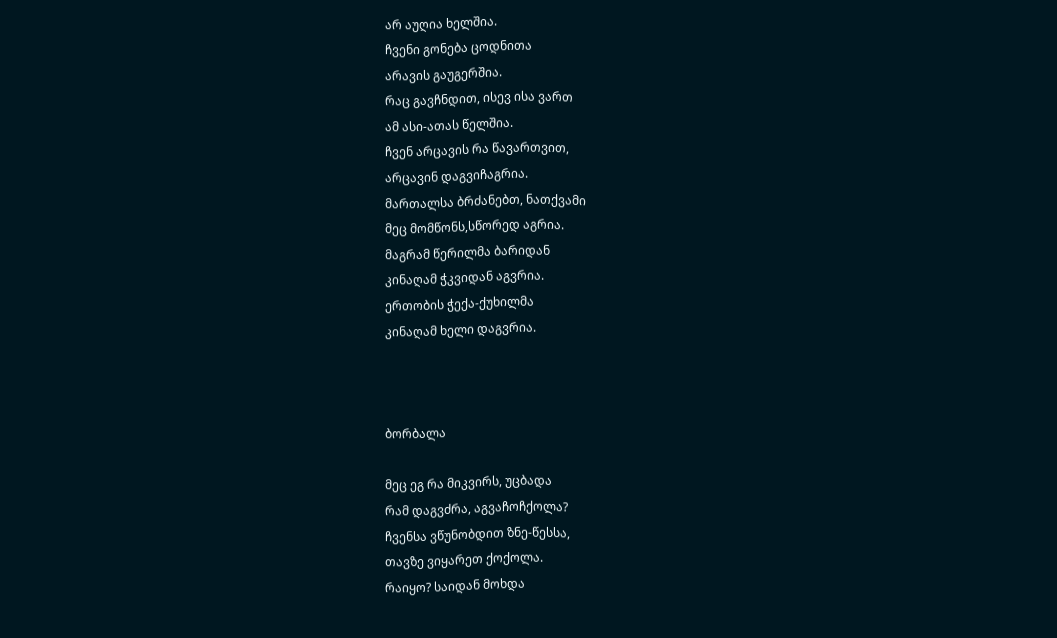არ აუღია ხელშია.
ჩვენი გონება ცოდნითა
არავის გაუგერშია.
რაც გავჩნდით, ისევ ისა ვართ
ამ ასი-ათას წელშია.
ჩვენ არცავის რა წავართვით,
არცავინ დაგვიჩაგრია.
მართალსა ბრძანებთ, ნათქვამი
მეც მომწონს,სწორედ აგრია.
მაგრამ წერილმა ბარიდან
კინაღამ ჭკვიდან აგვრია.
ერთობის ჭექა-ქუხილმა
კინაღამ ხელი დაგვრია.



ბორბალა

მეც ეგ რა მიკვირს, უცბადა
რამ დაგვძრა, აგვაჩოჩქოლა?
ჩვენსა ვწუნობდით ზნე-წესსა,
თავზე ვიყარეთ ქოქოლა.
რაიყო? საიდან მოხდა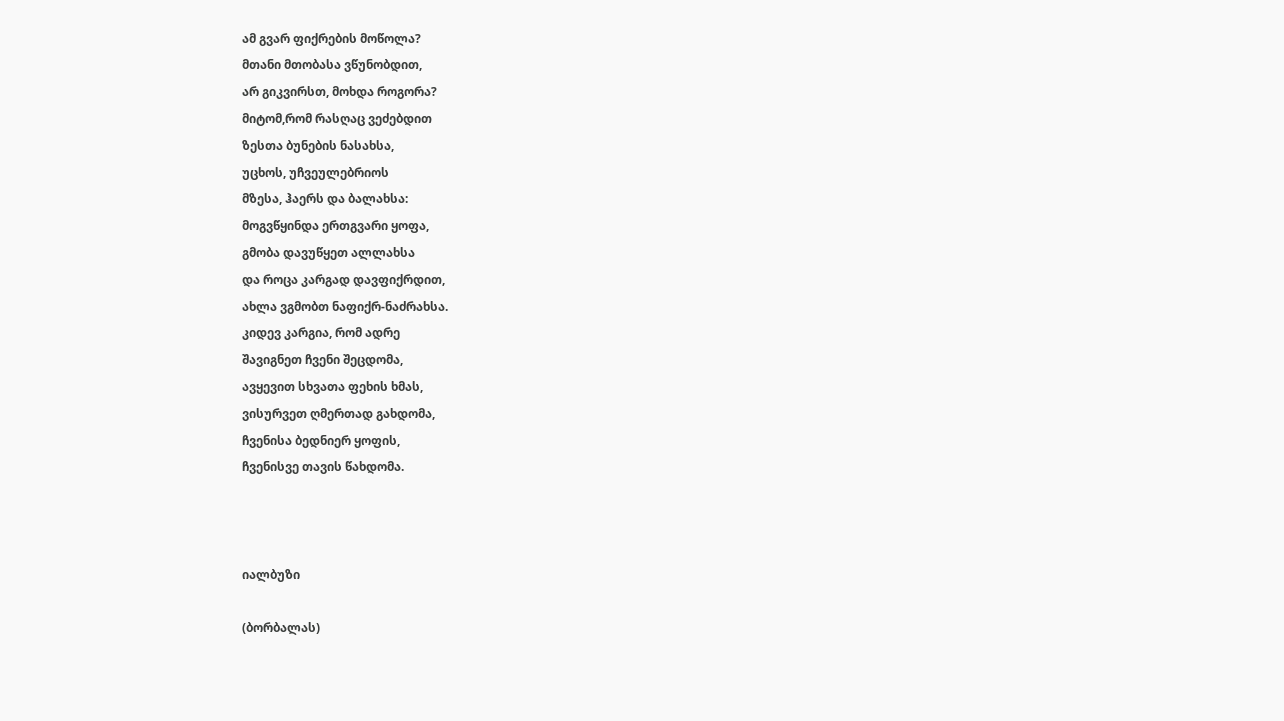ამ გვარ ფიქრების მოწოლა?
მთანი მთობასა ვწუნობდით,
არ გიკვირსთ, მოხდა როგორა?
მიტომ,რომ რასღაც ვეძებდით
ზესთა ბუნების ნასახსა,
უცხოს, უჩვეულებრიოს
მზესა, ჰაერს და ბალახსა:
მოგვწყინდა ერთგვარი ყოფა,
გმობა დავუწყეთ ალლახსა
და როცა კარგად დავფიქრდით,
ახლა ვგმობთ ნაფიქრ-ნაძრახსა.
კიდევ კარგია, რომ ადრე
შავიგნეთ ჩვენი შეცდომა,
ავყევით სხვათა ფეხის ხმას,
ვისურვეთ ღმერთად გახდომა,
ჩვენისა ბედნიერ ყოფის,
ჩვენისვე თავის წახდომა.



იალბუზი

(ბორბალას)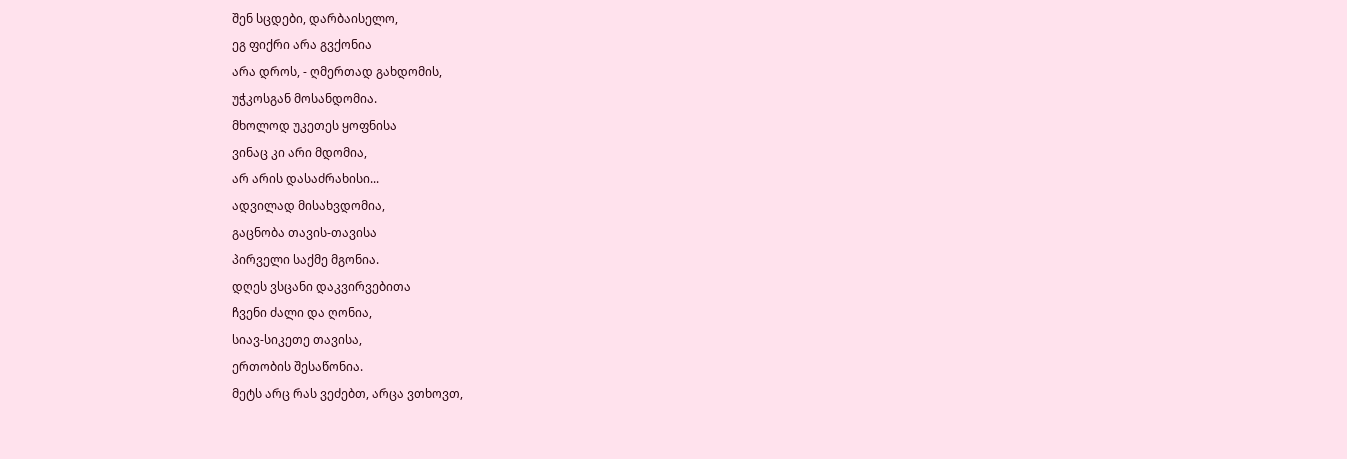შენ სცდები, დარბაისელო,
ეგ ფიქრი არა გვქონია
არა დროს, - ღმერთად გახდომის,
უჭკოსგან მოსანდომია.
მხოლოდ უკეთეს ყოფნისა
ვინაც კი არი მდომია,
არ არის დასაძრახისი...
ადვილად მისახვდომია,
გაცნობა თავის-თავისა
პირველი საქმე მგონია.
დღეს ვსცანი დაკვირვებითა
ჩვენი ძალი და ღონია,
სიავ-სიკეთე თავისა,
ერთობის შესაწონია.
მეტს არც რას ვეძებთ, არცა ვთხოვთ,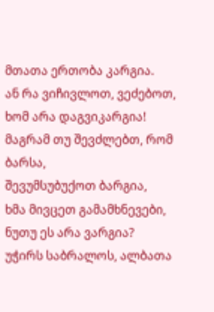მთათა ერთობა კარგია.
ან რა ვიჩივლოთ, ვეძებოთ,
ხომ არა დაგვიკარგია!
მაგრამ თუ შევძლებთ, რომ ბარსა,
შევუმსუბუქოთ ბარგია,
ხმა მივცეთ გამამხნევები,
ნუთუ ეს არა ვარგია?
უჭირს საბრალოს, ალბათა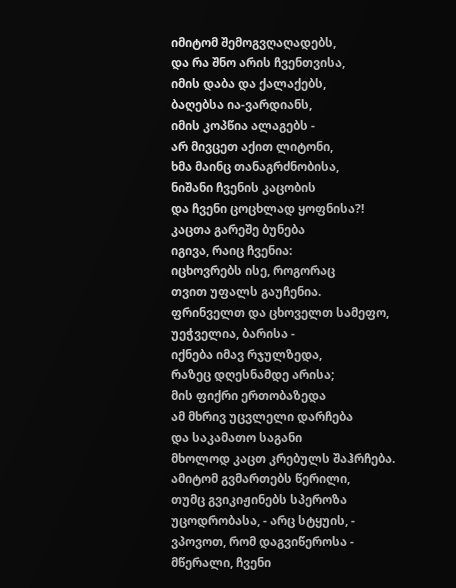იმიტომ შემოგვღაღადებს,
და რა შნო არის ჩვენთვისა,
იმის დაბა და ქალაქებს,
ბაღებსა ია-ვარდიანს,
იმის კოპწია ალაგებს -
არ მივცეთ აქით ლიტონი,
ხმა მაინც თანაგრძნობისა,
ნიშანი ჩვენის კაცობის
და ჩვენი ცოცხლად ყოფნისა?!
კაცთა გარეშე ბუნება
იგივა, რაიც ჩვენია:
იცხოვრებს ისე, როგორაც
თვით უფალს გაუჩენია.
ფრინველთ და ცხოველთ სამეფო,
უეჭველია, ბარისა -
იქნება იმავ რჯულზედა,
რაზეც დღესნამდე არისა;
მის ფიქრი ერთობაზედა
ამ მხრივ უცვლელი დარჩება
და საკამათო საგანი
მხოლოდ კაცთ კრებულს შაჰრჩება.
ამიტომ გვმართებს წერილი,
თუმც გვიკიჟინებს სპეროზა
უცოდრობასა, - არც სტყუის, -
ვპოვოთ, რომ დაგვიწეროსა -
მწერალი, ჩვენი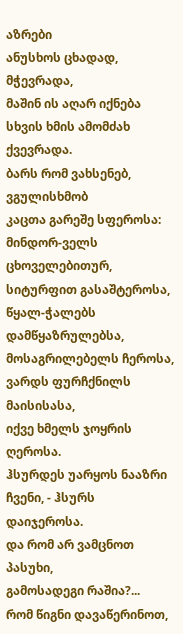აზრები
ანუსხოს ცხადად, მჭევრადა,
მაშინ ის აღარ იქნება
სხვის ხმის ამომძახ ქვევრადა.
ბარს რომ ვახსენებ, ვგულისხმობ
კაცთა გარეშე სფეროსა:
მინდორ-ველს ცხოველებითურ,
სიტურფით გასაშტეროსა,
წყალ-ჭალებს დამწყაზრულებსა,
მოსაგრილებელს ჩეროსა,
ვარდს ფურჩქნილს მაისისასა,
იქვე ხმელს ჯოყრის ღეროსა.
ჰსურდეს უარყოს ნააზრი
ჩვენი, - ჰსურს დაიჯეროსა.
და რომ არ ვამცნოთ პასუხი,
გამოსადეგი რაშია?...
რომ წიგნი დავაწერინოთ,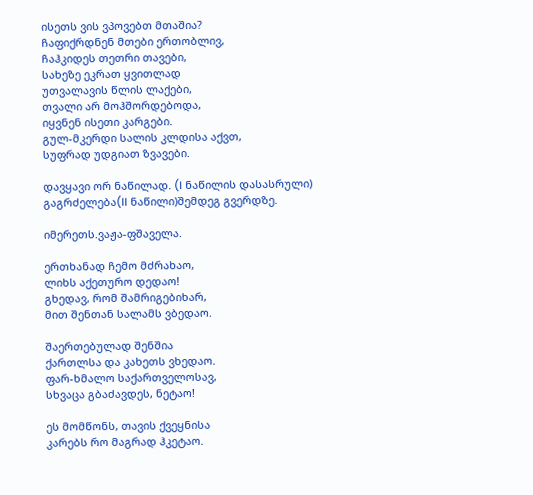ისეთს ვის ვპოვებთ მთაშია?
ჩაფიქრდნენ მთები ერთობლივ,
ჩაჰკიდეს თეთრი თავები,
სახეზე ეკრათ ყვითლად
უთვალავის წლის ლაქები,
თვალი არ მოჰშორდებოდა,
იყვნენ ისეთი კარგები.
გულ-მკერდი სალის კლდისა აქვთ,
სუფრად უდგიათ ზვავები.

დავყავი ორ ნაწილად. (I ნაწილის დასასრული)
გაგრძელება(II ნაწილი)შემდეგ გვერდზე.

იმერეთს.ვაჟა-ფშაველა.

ერთხანად ჩემო მძრახაო,
ლიხს აქეთურო დედაო!
გხედავ, რომ შამრიგებიხარ,
მით შენთან სალამს ვბედაო.

შაერთებულად შენშია
ქართლსა და კახეთს ვხედაო.
ფარ-ხმალო საქართველოსავ,
სხვაცა გბაძავდეს, ნეტაო!

ეს მომწონს, თავის ქვეყნისა
კარებს რო მაგრად ჰკეტაო.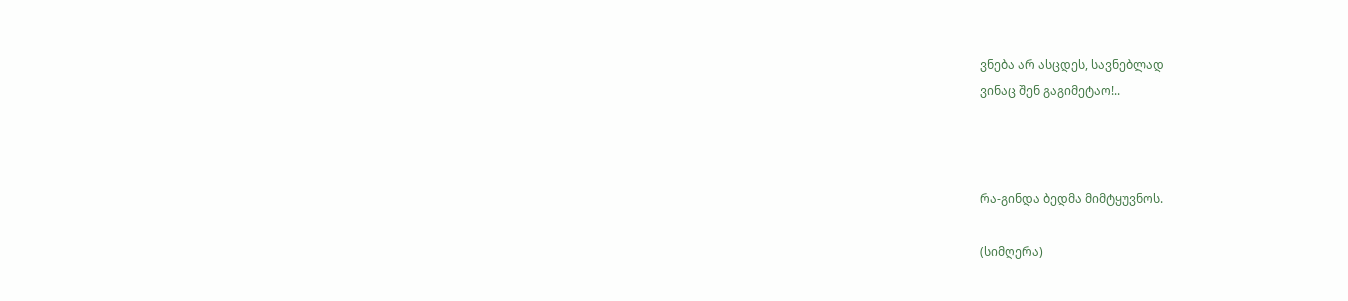ვნება არ ასცდეს, სავნებლად
ვინაც შენ გაგიმეტაო!..



რა-გინდა ბედმა მიმტყუვნოს.

(სიმღერა)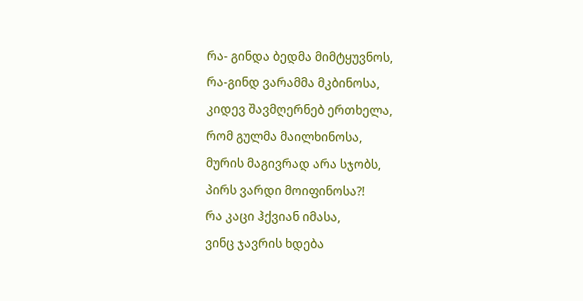რა- გინდა ბედმა მიმტყუვნოს,
რა-გინდ ვარამმა მკბინოსა,
კიდევ შავმღერნებ ერთხელა,
რომ გულმა მაილხინოსა,
მურის მაგივრად არა სჯობს,
პირს ვარდი მოიფინოსა?!
რა კაცი ჰქვიან იმასა,
ვინც ჯავრის ხდება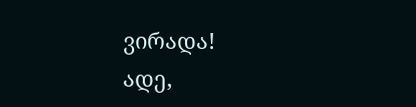ვირადა!
ადე,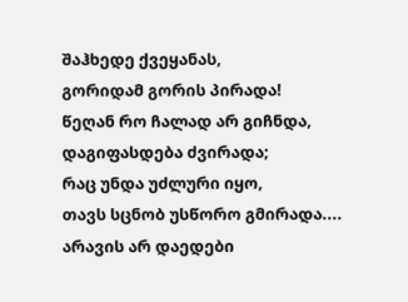შაჰხედე ქვეყანას,
გორიდამ გორის პირადა!
წეღან რო ჩალად არ გიჩნდა,
დაგიფასდება ძვირადა;
რაც უნდა უძლური იყო,
თავს სცნობ უსწორო გმირადა....
არავის არ დაედები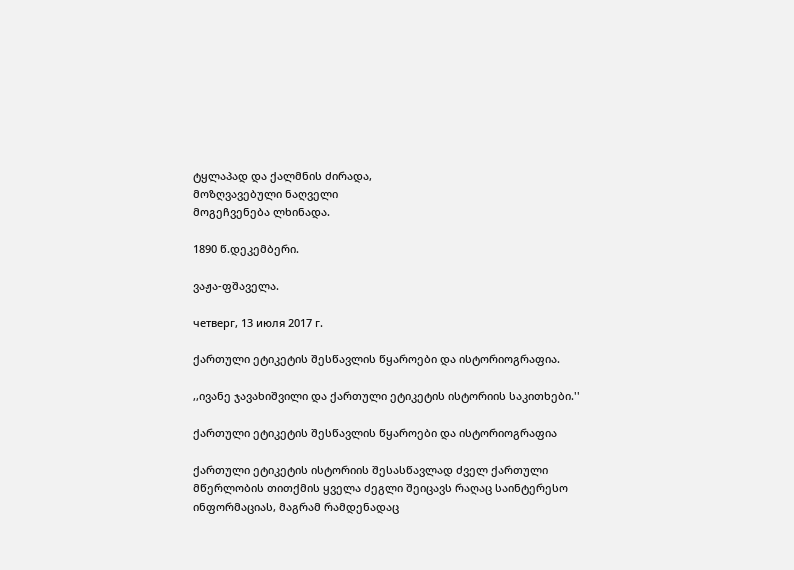ტყლაპად და ქალმნის ძირადა,
მოზღვავებული ნაღველი
მოგეჩვენება ლხინადა.

1890 წ.დეკემბერი.

ვაჟა-ფშაველა.

четверг, 13 июля 2017 г.

ქართული ეტიკეტის შესწავლის წყაროები და ისტორიოგრაფია.

,,ივანე ჯავახიშვილი და ქართული ეტიკეტის ისტორიის საკითხები.''

ქართული ეტიკეტის შესწავლის წყაროები და ისტორიოგრაფია

ქართული ეტიკეტის ისტორიის შესასწავლად ძველ ქართული მწერლობის თითქმის ყველა ძეგლი შეიცავს რაღაც საინტერესო ინფორმაციას, მაგრამ რამდენადაც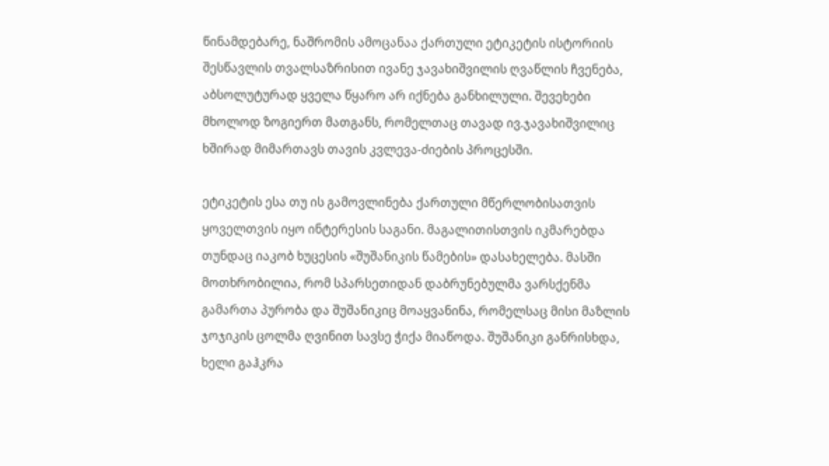წინამდებარე, ნაშრომის ამოცანაა ქართული ეტიკეტის ისტორიის შესწავლის თვალსაზრისით ივანე ჯავახიშვილის ღვაწლის ჩვენება, აბსოლუტურად ყველა წყარო არ იქნება განხილული. შევეხები მხოლოდ ზოგიერთ მათგანს, რომელთაც თავად ივ.ჯავახიშვილიც ხშირად მიმართავს თავის კვლევა-ძიების პროცესში.

ეტიკეტის ესა თუ ის გამოვლინება ქართული მწერლობისათვის ყოველთვის იყო ინტერესის საგანი. მაგალითისთვის იკმარებდა თუნდაც იაკობ ხუცესის «შუშანიკის წამების» დასახელება. მასში მოთხრობილია, რომ სპარსეთიდან დაბრუნებულმა ვარსქენმა გამართა პურობა და შუშანიკიც მოაყვანინა, რომელსაც მისი მაზლის ჯოჯიკის ცოლმა ღვინით სავსე ჭიქა მიაწოდა. შუშანიკი განრისხდა, ხელი გაჰკრა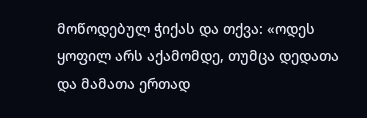მოწოდებულ ჭიქას და თქვა: «ოდეს ყოფილ არს აქამომდე, თუმცა დედათა და მამათა ერთად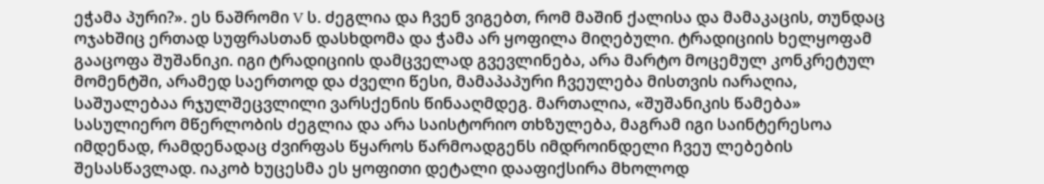ეჭამა პური?». ეს ნაშრომი V ს. ძეგლია და ჩვენ ვიგებთ, რომ მაშინ ქალისა და მამაკაცის, თუნდაც ოჯახშიც ერთად სუფრასთან დასხდომა და ჭამა არ ყოფილა მიღებული. ტრადიციის ხელყოფამ გააცოფა შუშანიკი. იგი ტრადიციის დამცველად გვევლინება, არა მარტო მოცემულ კონკრეტულ მომენტში, არამედ საერთოდ და ძველი წესი, მამაპაპური ჩვეულება მისთვის იარაღია, საშუალებაა რჯულშეცვლილი ვარსქენის წინააღმდეგ. მართალია, «შუშანიკის წამება» სასულიერო მწერლობის ძეგლია და არა საისტორიო თხზულება, მაგრამ იგი საინტერესოა იმდენად, რამდენადაც ძვირფას წყაროს წარმოადგენს იმდროინდელი ჩვეუ ლებების შესასწავლად. იაკობ ხუცესმა ეს ყოფითი დეტალი დააფიქსირა მხოლოდ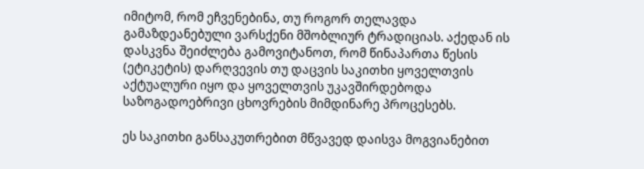იმიტომ, რომ ეჩვენებინა, თუ როგორ თელავდა გამაზდეანებული ვარსქენი მშობლიურ ტრადიციას. აქედან ის დასკვნა შეიძლება გამოვიტანოთ, რომ წინაპართა წესის (ეტიკეტის) დარღვევის თუ დაცვის საკითხი ყოველთვის აქტუალური იყო და ყოველთვის უკავშირდებოდა საზოგადოებრივი ცხოვრების მიმდინარე პროცესებს.

ეს საკითხი განსაკუთრებით მწვავედ დაისვა მოგვიანებით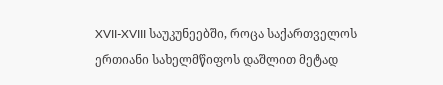XVII-XVIII საუკუნეებში, როცა საქართველოს ერთიანი სახელმწიფოს დაშლით მეტად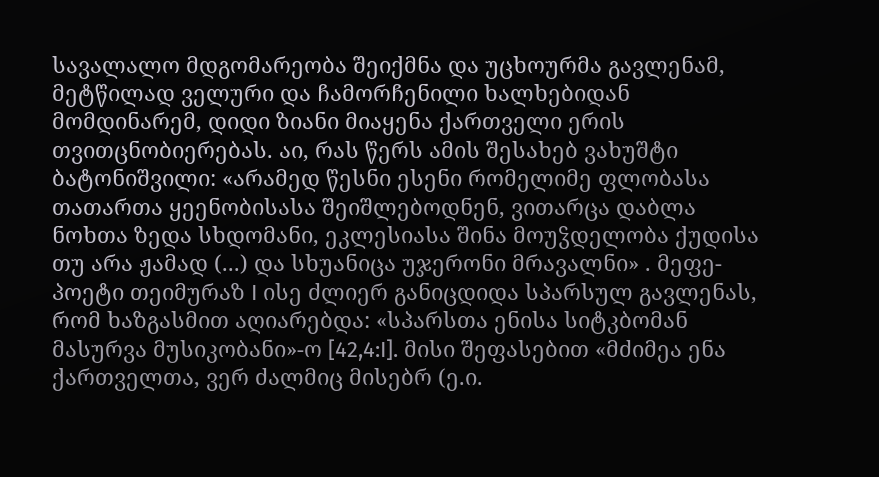სავალალო მდგომარეობა შეიქმნა და უცხოურმა გავლენამ, მეტწილად ველური და ჩამორჩენილი ხალხებიდან მომდინარემ, დიდი ზიანი მიაყენა ქართველი ერის თვითცნობიერებას. აი, რას წერს ამის შესახებ ვახუშტი ბატონიშვილი: «არამედ წესნი ესენი რომელიმე ფლობასა თათართა ყეენობისასა შეიშლებოდნენ, ვითარცა დაბლა ნოხთა ზედა სხდომანი, ეკლესიასა შინა მოუჴდელობა ქუდისა თუ არა ჟამად (...) და სხუანიცა უჯერონი მრავალნი» . მეფე-პოეტი თეიმურაზ I ისე ძლიერ განიცდიდა სპარსულ გავლენას, რომ ხაზგასმით აღიარებდა: «სპარსთა ენისა სიტკბომან მასურვა მუსიკობანი»-ო [42,4:I]. მისი შეფასებით «მძიმეა ენა ქართველთა, ვერ ძალმიც მისებრ (ე.ი.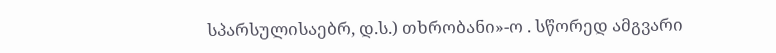სპარსულისაებრ, დ.ს.) თხრობანი»-ო . სწორედ ამგვარი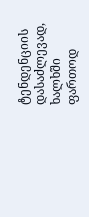ტენდენციის დასაძლევად, ხალხში ფართოდ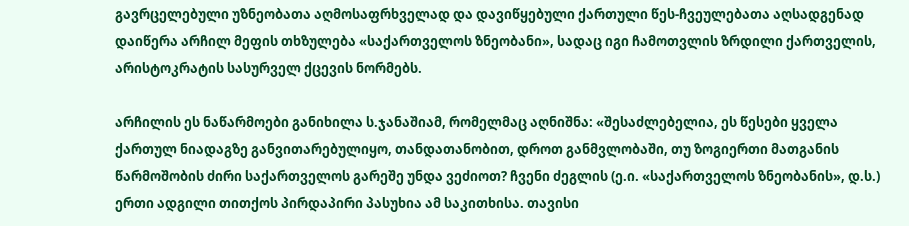გავრცელებული უზნეობათა აღმოსაფრხველად და დავიწყებული ქართული წეს-ჩვეულებათა აღსადგენად დაიწერა არჩილ მეფის თხზულება «საქართველოს ზნეობანი», სადაც იგი ჩამოთვლის ზრდილი ქართველის, არისტოკრატის სასურველ ქცევის ნორმებს.

არჩილის ეს ნაწარმოები განიხილა ს.ჯანაშიამ, რომელმაც აღნიშნა: «შესაძლებელია, ეს წესები ყველა ქართულ ნიადაგზე განვითარებულიყო, თანდათანობით, დროთ განმვლობაში, თუ ზოგიერთი მათგანის წარმოშობის ძირი საქართველოს გარეშე უნდა ვეძიოთ? ჩვენი ძეგლის (ე.ი. «საქართველოს ზნეობანის», დ.ს.) ერთი ადგილი თითქოს პირდაპირი პასუხია ამ საკითხისა. თავისი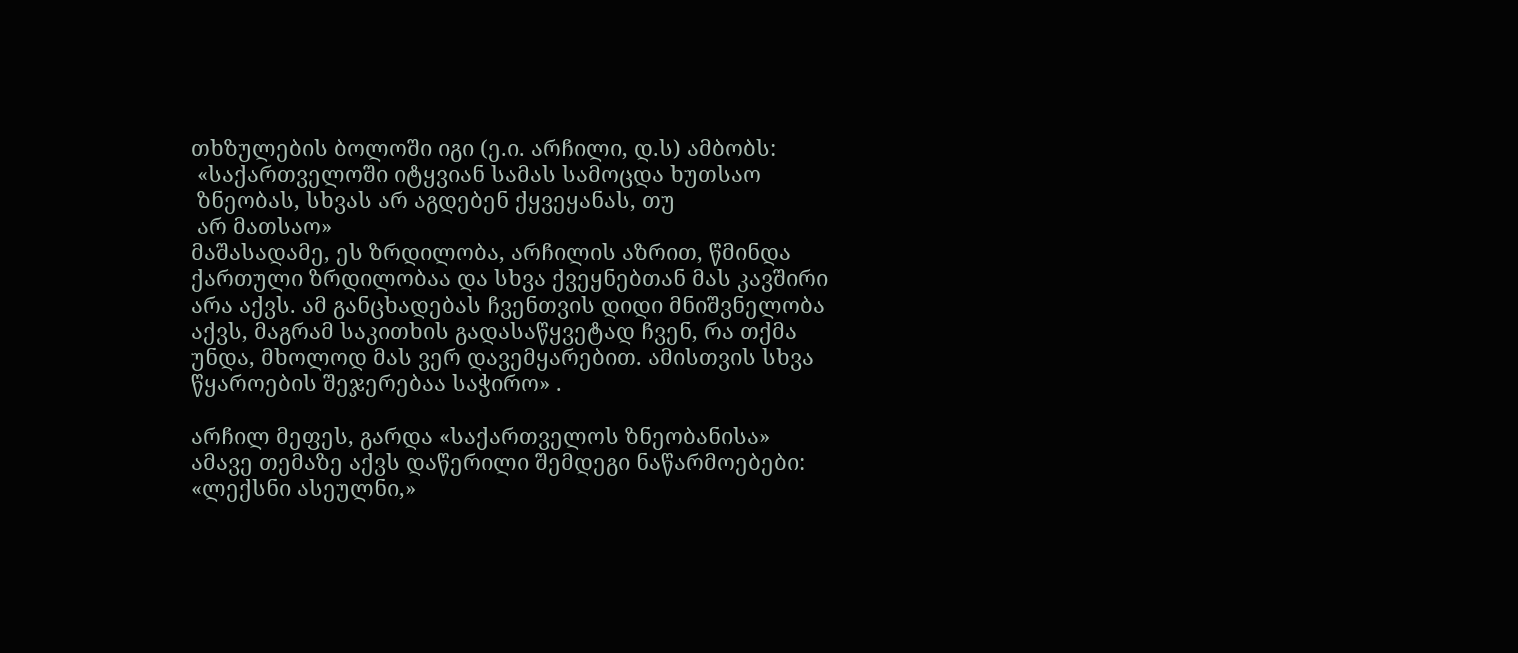თხზულების ბოლოში იგი (ე.ი. არჩილი, დ.ს) ამბობს:
 «საქართველოში იტყვიან სამას სამოცდა ხუთსაო
 ზნეობას, სხვას არ აგდებენ ქყვეყანას, თუ
 არ მათსაო»
მაშასადამე, ეს ზრდილობა, არჩილის აზრით, წმინდა ქართული ზრდილობაა და სხვა ქვეყნებთან მას კავშირი არა აქვს. ამ განცხადებას ჩვენთვის დიდი მნიშვნელობა აქვს, მაგრამ საკითხის გადასაწყვეტად ჩვენ, რა თქმა უნდა, მხოლოდ მას ვერ დავემყარებით. ამისთვის სხვა წყაროების შეჯერებაა საჭირო» .

არჩილ მეფეს, გარდა «საქართველოს ზნეობანისა» ამავე თემაზე აქვს დაწერილი შემდეგი ნაწარმოებები: «ლექსნი ასეულნი,»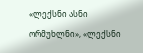«ლექსნი ასნი ორმუხლნი», «ლექსნი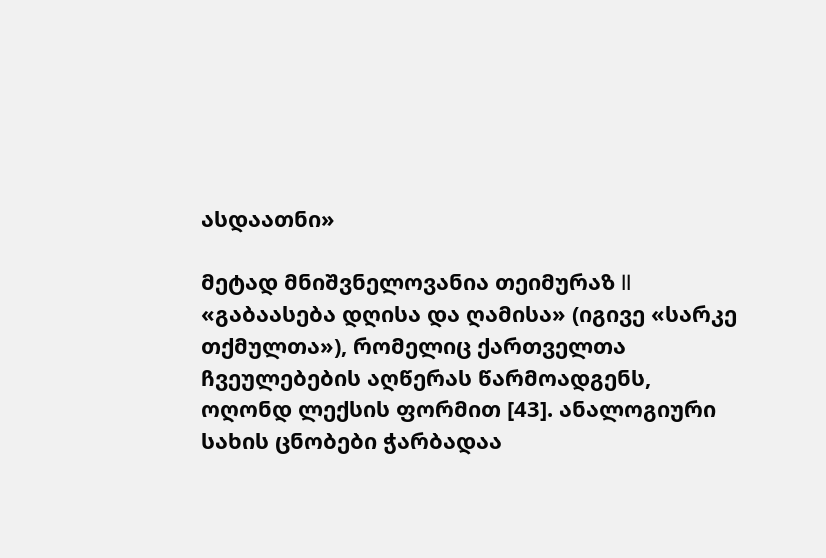ასდაათნი»

მეტად მნიშვნელოვანია თეიმურაზ II «გაბაასება დღისა და ღამისა» (იგივე «სარკე თქმულთა»), რომელიც ქართველთა ჩვეულებების აღწერას წარმოადგენს, ოღონდ ლექსის ფორმით [43]. ანალოგიური სახის ცნობები ჭარბადაა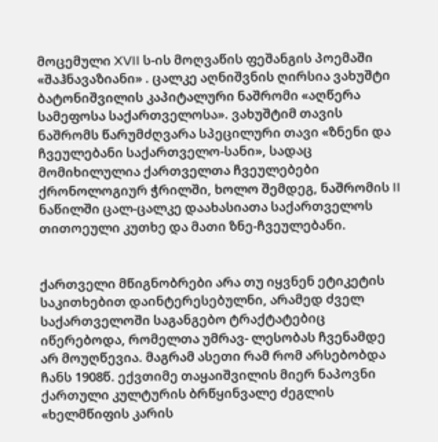მოცემული XVII ს-ის მოღვაწის ფეშანგის პოემაში «შაჰნავაზიანი» . ცალკე აღნიშვნის ღირსია ვახუშტი ბატონიშვილის კაპიტალური ნაშრომი «აღწერა სამეფოსა საქართველოსა». ვახუშტიმ თავის ნაშრომს წარუმძღვარა სპეცილური თავი «ზნენი და ჩვეულებანი საქართველო-სანი», სადაც მომიხილულია ქართველთა ჩვეულებები ქრონოლოგიურ ჭრილში, ხოლო შემდეგ, ნაშრომის II ნაწილში ცალ-ცალკე დაახასიათა საქართველოს თითოეული კუთხე და მათი ზნე-ჩვეულებანი.


ქართველი მწიგნობრები არა თუ იყვნენ ეტიკეტის საკითხებით დაინტერესებულნი, არამედ ძველ საქართველოში საგანგებო ტრაქტატებიც იწერებოდა, რომელთა უმრავ- ლესობას ჩვენამდე არ მოუღწევია. მაგრამ ასეთი რამ რომ არსებობდა ჩანს 1908წ. ექვთიმე თაყაიშვილის მიერ ნაპოვნი ქართული კულტურის ბრწყინვალე ძეგლის «ხელმწიფის კარის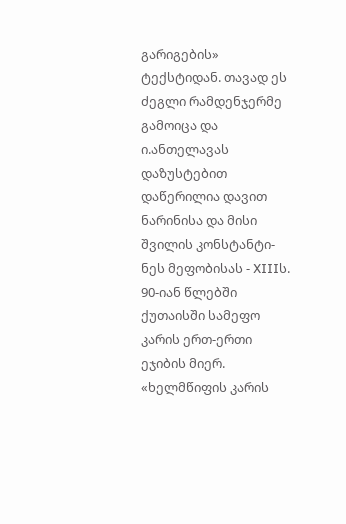გარიგების» ტექსტიდან. თავად ეს ძეგლი რამდენჯერმე გამოიცა და ი.ანთელავას დაზუსტებით დაწერილია დავით ნარინისა და მისი შვილის კონსტანტი- ნეს მეფობისას - XIIIს. 90-იან წლებში ქუთაისში სამეფო კარის ერთ-ერთი ეჯიბის მიერ. «ხელმწიფის კარის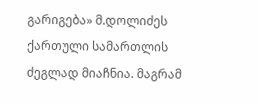გარიგება» მ.დოლიძეს ქართული სამართლის ძეგლად მიაჩნია. მაგრამ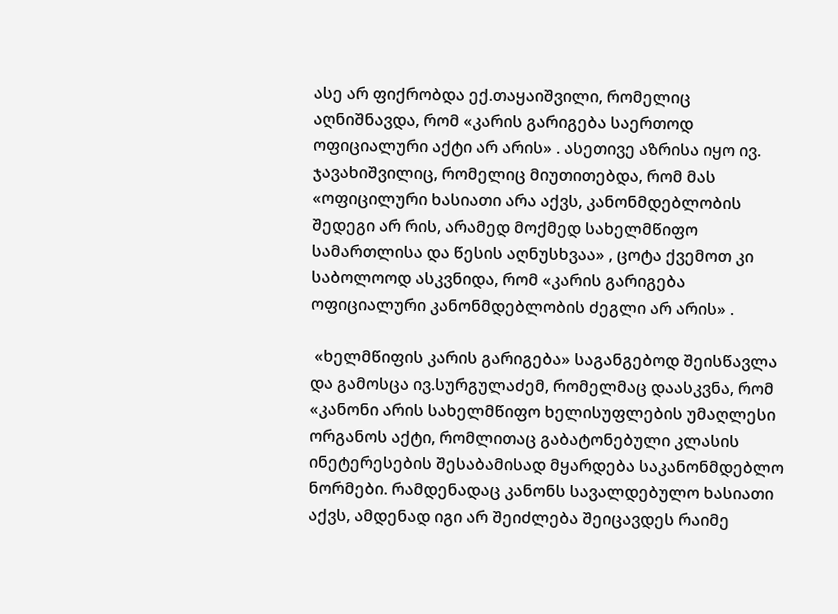ასე არ ფიქრობდა ექ.თაყაიშვილი, რომელიც აღნიშნავდა, რომ «კარის გარიგება საერთოდ ოფიციალური აქტი არ არის» . ასეთივე აზრისა იყო ივ. ჯავახიშვილიც, რომელიც მიუთითებდა, რომ მას «ოფიცილური ხასიათი არა აქვს, კანონმდებლობის შედეგი არ რის, არამედ მოქმედ სახელმწიფო სამართლისა და წესის აღნუსხვაა» , ცოტა ქვემოთ კი საბოლოოდ ასკვნიდა, რომ «კარის გარიგება ოფიციალური კანონმდებლობის ძეგლი არ არის» .

 «ხელმწიფის კარის გარიგება» საგანგებოდ შეისწავლა და გამოსცა ივ.სურგულაძემ, რომელმაც დაასკვნა, რომ «კანონი არის სახელმწიფო ხელისუფლების უმაღლესი ორგანოს აქტი, რომლითაც გაბატონებული კლასის ინეტერესების შესაბამისად მყარდება საკანონმდებლო ნორმები. რამდენადაც კანონს სავალდებულო ხასიათი აქვს, ამდენად იგი არ შეიძლება შეიცავდეს რაიმე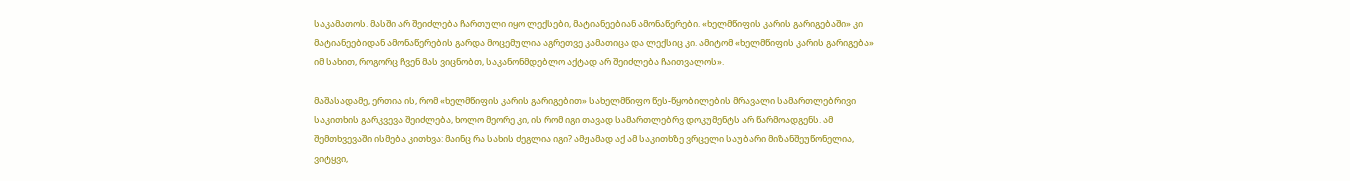საკამათოს. მასში არ შეიძლება ჩართული იყო ლექსები, მატიანეებიან ამონაწერები. «ხელმწიფის კარის გარიგებაში» კი მატიანეებიდან ამონაწერების გარდა მოცემულია აგრეთვე კამათიცა და ლექსიც კი. ამიტომ «ხელმწიფის კარის გარიგება» იმ სახით, როგორც ჩვენ მას ვიცნობთ, საკანონმდებლო აქტად არ შეიძლება ჩაითვალოს».

მაშასადამე, ერთია ის, რომ «ხელმწიფის კარის გარიგებით» სახელმწიფო წეს-წყობილების მრავალი სამართლებრივი საკითხის გარკვევა შეიძლება, ხოლო მეორე კი, ის რომ იგი თავად სამართლებრვ დოკუმენტს არ წარმოადგენს. ამ შემთხვევაში ისმება კითხვა: მაინც რა სახის ძეგლია იგი? ამჟამად აქ ამ საკითხზე ვრცელი საუბარი მიზანშეუწონელია, ვიტყვი,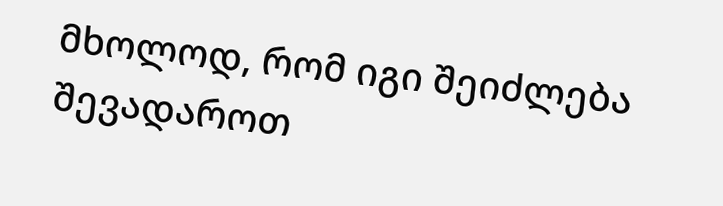მხოლოდ, რომ იგი შეიძლება შევადაროთ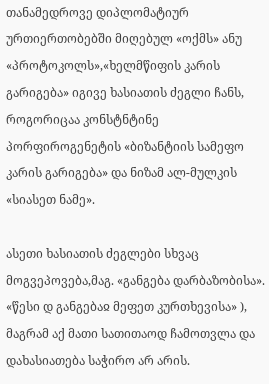თანამედროვე დიპლომატიურ ურთიერთობებში მიღებულ «ოქმს» ანუ «პროტოკოლს»,«ხელმწიფის კარის გარიგება» იგივე ხასიათის ძეგლი ჩანს, როგორიცაა კონსტნტინე პორფიროგენეტის «ბიზანტიის სამეფო კარის გარიგება» და ნიზამ ალ-მულკის «სიასეთ ნამე».

ასეთი ხასიათის ძეგლები სხვაც მოგვეპოვება,მაგ. «განგება დარბაზობისა». «წესი დ განგებაჲ მეფეთ კურთხევისა» ), მაგრამ აქ მათი სათითაოდ ჩამოთვლა და დახასიათება საჭირო არ არის.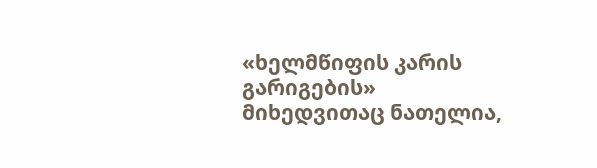«ხელმწიფის კარის გარიგების» მიხედვითაც ნათელია,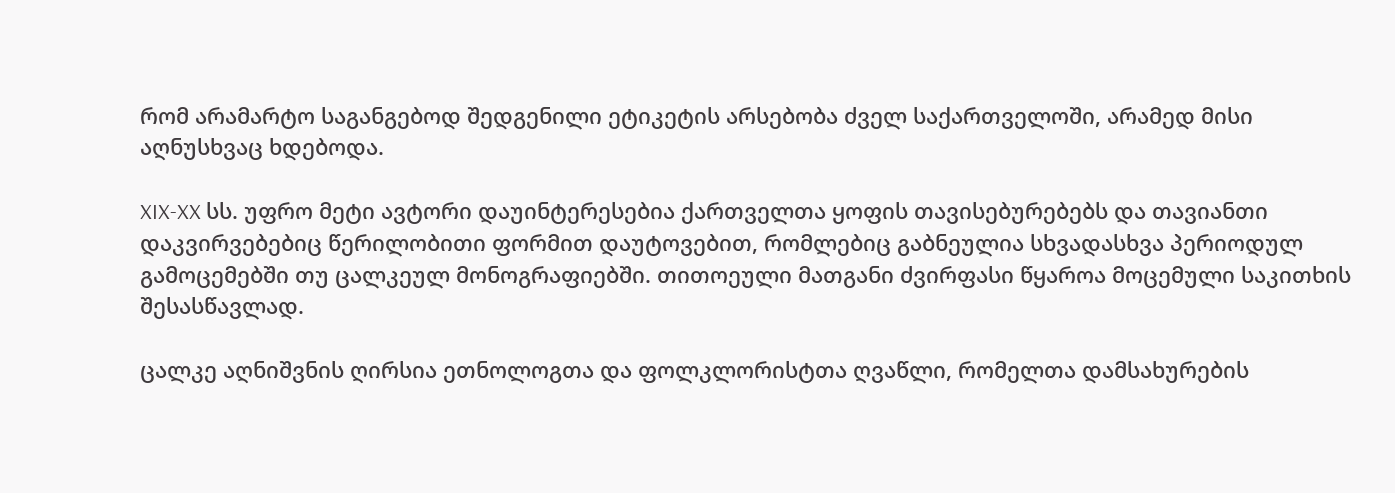რომ არამარტო საგანგებოდ შედგენილი ეტიკეტის არსებობა ძველ საქართველოში, არამედ მისი აღნუსხვაც ხდებოდა.

XIX-XX სს. უფრო მეტი ავტორი დაუინტერესებია ქართველთა ყოფის თავისებურებებს და თავიანთი დაკვირვებებიც წერილობითი ფორმით დაუტოვებით, რომლებიც გაბნეულია სხვადასხვა პერიოდულ გამოცემებში თუ ცალკეულ მონოგრაფიებში. თითოეული მათგანი ძვირფასი წყაროა მოცემული საკითხის შესასწავლად.

ცალკე აღნიშვნის ღირსია ეთნოლოგთა და ფოლკლორისტთა ღვაწლი, რომელთა დამსახურების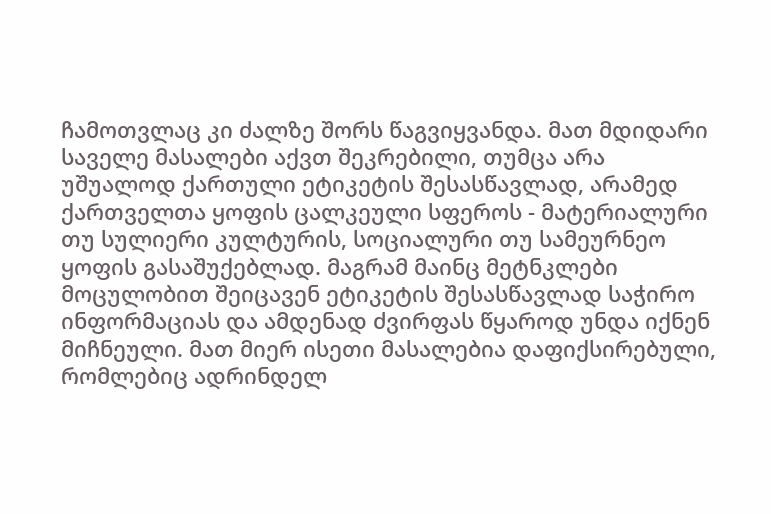ჩამოთვლაც კი ძალზე შორს წაგვიყვანდა. მათ მდიდარი საველე მასალები აქვთ შეკრებილი, თუმცა არა უშუალოდ ქართული ეტიკეტის შესასწავლად, არამედ ქართველთა ყოფის ცალკეული სფეროს - მატერიალური თუ სულიერი კულტურის, სოციალური თუ სამეურნეო ყოფის გასაშუქებლად. მაგრამ მაინც მეტნკლები მოცულობით შეიცავენ ეტიკეტის შესასწავლად საჭირო ინფორმაციას და ამდენად ძვირფას წყაროდ უნდა იქნენ მიჩნეული. მათ მიერ ისეთი მასალებია დაფიქსირებული, რომლებიც ადრინდელ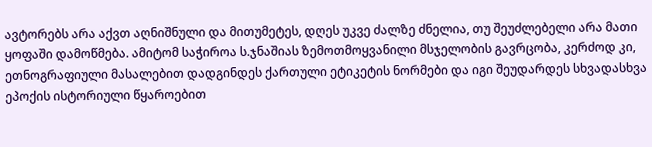ავტორებს არა აქვთ აღნიშნული და მითუმეტეს, დღეს უკვე ძალზე ძნელია, თუ შეუძლებელი არა მათი ყოფაში დამოწმება. ამიტომ საჭიროა ს.ჯნაშიას ზემოთმოყვანილი მსჯელობის გავრცობა, კერძოდ კი, ეთნოგრაფიული მასალებით დადგინდეს ქართული ეტიკეტის ნორმები და იგი შეუდარდეს სხვადასხვა ეპოქის ისტორიული წყაროებით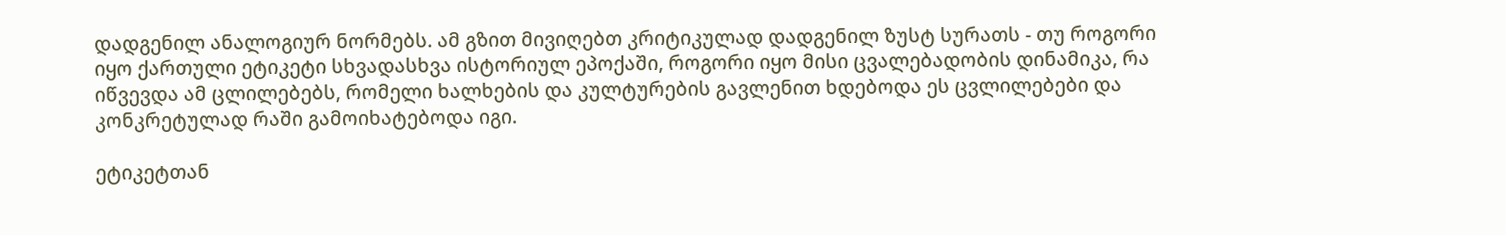დადგენილ ანალოგიურ ნორმებს. ამ გზით მივიღებთ კრიტიკულად დადგენილ ზუსტ სურათს - თუ როგორი იყო ქართული ეტიკეტი სხვადასხვა ისტორიულ ეპოქაში, როგორი იყო მისი ცვალებადობის დინამიკა, რა იწვევდა ამ ცლილებებს, რომელი ხალხების და კულტურების გავლენით ხდებოდა ეს ცვლილებები და კონკრეტულად რაში გამოიხატებოდა იგი.

ეტიკეტთან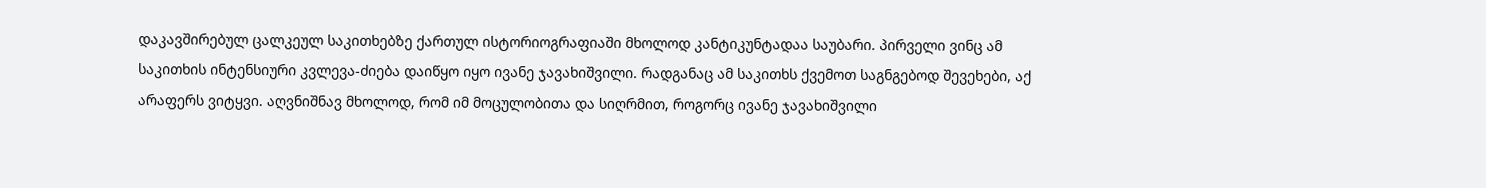დაკავშირებულ ცალკეულ საკითხებზე ქართულ ისტორიოგრაფიაში მხოლოდ კანტიკუნტადაა საუბარი. პირველი ვინც ამ საკითხის ინტენსიური კვლევა-ძიება დაიწყო იყო ივანე ჯავახიშვილი. რადგანაც ამ საკითხს ქვემოთ საგნგებოდ შევეხები, აქ არაფერს ვიტყვი. აღვნიშნავ მხოლოდ, რომ იმ მოცულობითა და სიღრმით, როგორც ივანე ჯავახიშვილი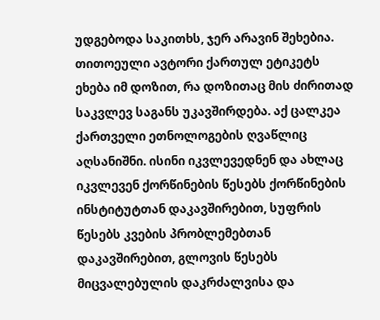უდგებოდა საკითხს, ჯერ არავინ შეხებია. თითოეული ავტორი ქართულ ეტიკეტს ეხება იმ დოზით, რა დოზითაც მის ძირითად საკვლევ საგანს უკავშირდება. აქ ცალკეა ქართველი ეთნოლოგების ღვაწლიც აღსანიშნი. ისინი იკვლევედნენ და ახლაც იკვლევენ ქორწინების წესებს ქორწინების ინსტიტუტთან დაკავშირებით, სუფრის წესებს კვების პრობლემებთან დაკავშირებით, გლოვის წესებს მიცვალებულის დაკრძალვისა და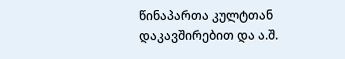წინაპართა კულტთან დაკავშირებით და ა.შ.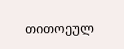თითოეულ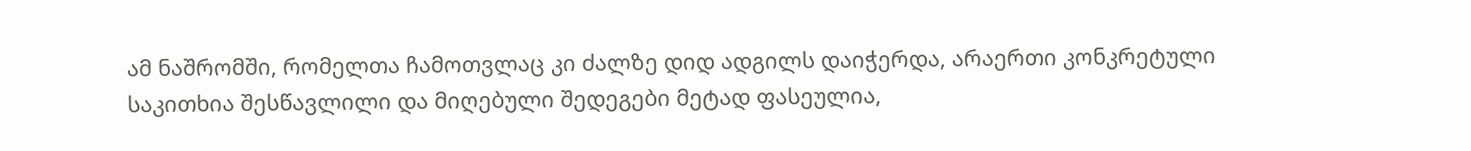ამ ნაშრომში, რომელთა ჩამოთვლაც კი ძალზე დიდ ადგილს დაიჭერდა, არაერთი კონკრეტული საკითხია შესწავლილი და მიღებული შედეგები მეტად ფასეულია,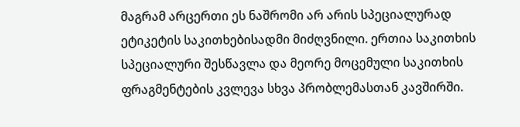მაგრამ არცერთი ეს ნაშრომი არ არის სპეციალურად ეტიკეტის საკითხებისადმი მიძღვნილი. ერთია საკითხის სპეციალური შესწავლა და მეორე მოცემული საკითხის ფრაგმენტების კვლევა სხვა პრობლემასთან კავშირში.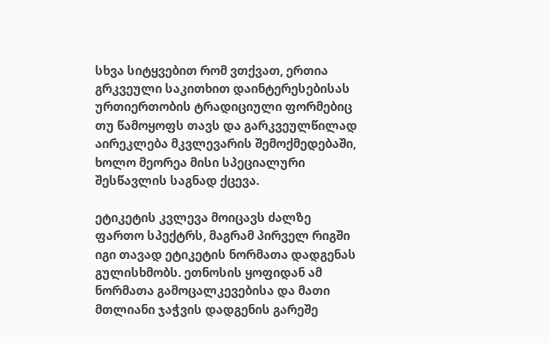სხვა სიტყვებით რომ ვთქვათ, ერთია გრკვეული საკითხით დაინტერესებისას ურთიერთობის ტრადიციული ფორმებიც თუ წამოყოფს თავს და გარკვეულწილად აირეკლება მკვლევარის შემოქმედებაში, ხოლო მეორეა მისი სპეციალური შესწავლის საგნად ქცევა.

ეტიკეტის კვლევა მოიცავს ძალზე ფართო სპექტრს, მაგრამ პირველ რიგში იგი თავად ეტიკეტის ნორმათა დადგენას გულისხმობს. ეთნოსის ყოფიდან ამ ნორმათა გამოცალკევებისა და მათი მთლიანი ჯაჭვის დადგენის გარეშე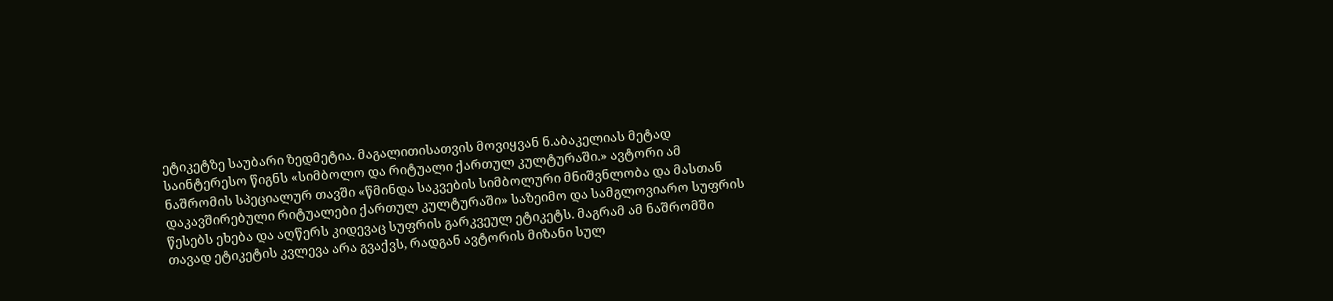ეტიკეტზე საუბარი ზედმეტია. მაგალითისათვის მოვიყვან ნ.აბაკელიას მეტად საინტერესო წიგნს «სიმბოლო და რიტუალი ქართულ კულტურაში.» ავტორი ამ ნაშრომის სპეციალურ თავში «წმინდა საკვების სიმბოლური მნიშვნლობა და მასთან დაკავშირებული რიტუალები ქართულ კულტურაში» საზეიმო და სამგლოვიარო სუფრის წესებს ეხება და აღწერს კიდევაც სუფრის გარკვეულ ეტიკეტს. მაგრამ ამ ნაშრომში თავად ეტიკეტის კვლევა არა გვაქვს, რადგან ავტორის მიზანი სულ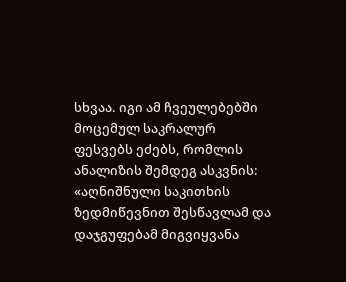სხვაა. იგი ამ ჩვეულებებში მოცემულ საკრალურ ფესვებს ეძებს, რომლის ანალიზის შემდეგ ასკვნის: «აღნიშნული საკითხის ზედმიწევნით შესწავლამ და დაჯგუფებამ მიგვიყვანა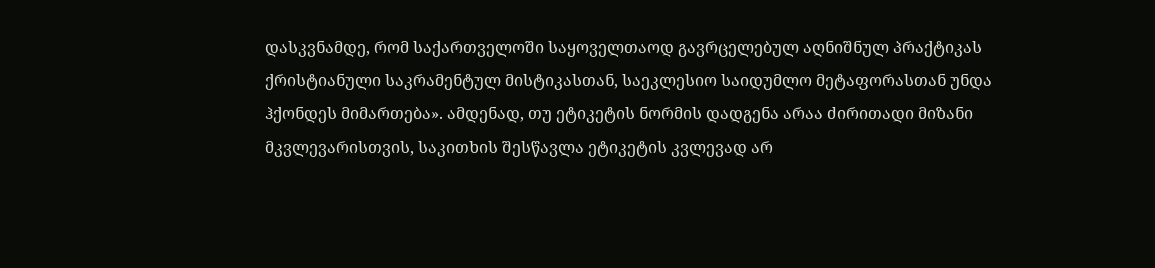დასკვნამდე, რომ საქართველოში საყოველთაოდ გავრცელებულ აღნიშნულ პრაქტიკას ქრისტიანული საკრამენტულ მისტიკასთან, საეკლესიო საიდუმლო მეტაფორასთან უნდა ჰქონდეს მიმართება». ამდენად, თუ ეტიკეტის ნორმის დადგენა არაა ძირითადი მიზანი მკვლევარისთვის, საკითხის შესწავლა ეტიკეტის კვლევად არ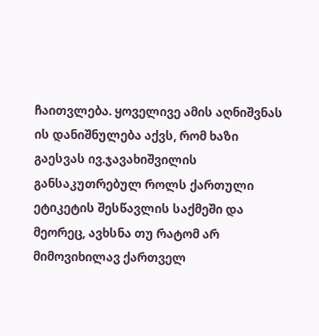ჩაითვლება. ყოველივე ამის აღნიშვნას ის დანიშნულება აქვს, რომ ხაზი გაესვას ივ.ჯავახიშვილის განსაკუთრებულ როლს ქართული ეტიკეტის შესწავლის საქმეში და მეორეც, ავხსნა თუ რატომ არ მიმოვიხილავ ქართველ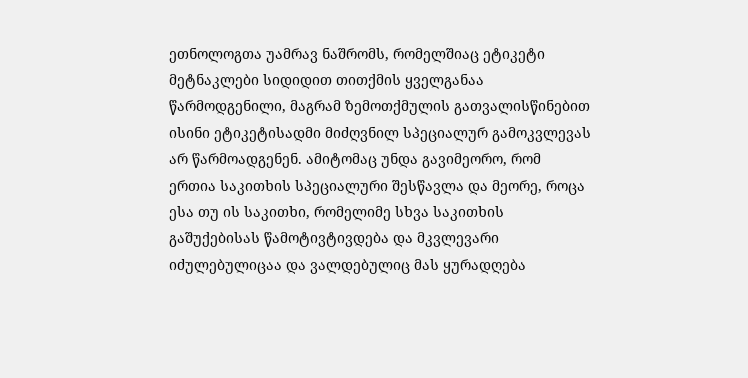ეთნოლოგთა უამრავ ნაშრომს, რომელშიაც ეტიკეტი მეტნაკლები სიდიდით თითქმის ყველგანაა წარმოდგენილი, მაგრამ ზემოთქმულის გათვალისწინებით ისინი ეტიკეტისადმი მიძღვნილ სპეციალურ გამოკვლევას არ წარმოადგენენ. ამიტომაც უნდა გავიმეორო, რომ ერთია საკითხის სპეციალური შესწავლა და მეორე, როცა ესა თუ ის საკითხი, რომელიმე სხვა საკითხის გაშუქებისას წამოტივტივდება და მკვლევარი იძულებულიცაა და ვალდებულიც მას ყურადღება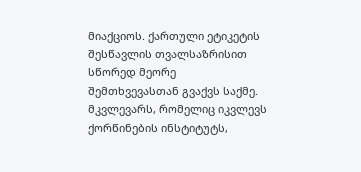მიაქციოს. ქართული ეტიკეტის შესწავლის თვალსაზრისით სწორედ მეორე შემთხვევასთან გვაქვს საქმე. მკვლევარს, რომელიც იკვლევს ქორწინების ინსტიტუტს,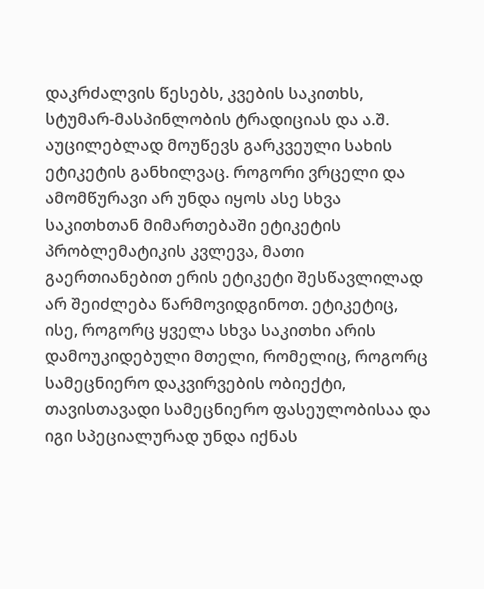დაკრძალვის წესებს, კვების საკითხს,
სტუმარ-მასპინლობის ტრადიციას და ა.შ. აუცილებლად მოუწევს გარკვეული სახის ეტიკეტის განხილვაც. როგორი ვრცელი და ამომწურავი არ უნდა იყოს ასე სხვა საკითხთან მიმართებაში ეტიკეტის პრობლემატიკის კვლევა, მათი გაერთიანებით ერის ეტიკეტი შესწავლილად არ შეიძლება წარმოვიდგინოთ. ეტიკეტიც, ისე, როგორც ყველა სხვა საკითხი არის დამოუკიდებული მთელი, რომელიც, როგორც სამეცნიერო დაკვირვების ობიექტი, თავისთავადი სამეცნიერო ფასეულობისაა და იგი სპეციალურად უნდა იქნას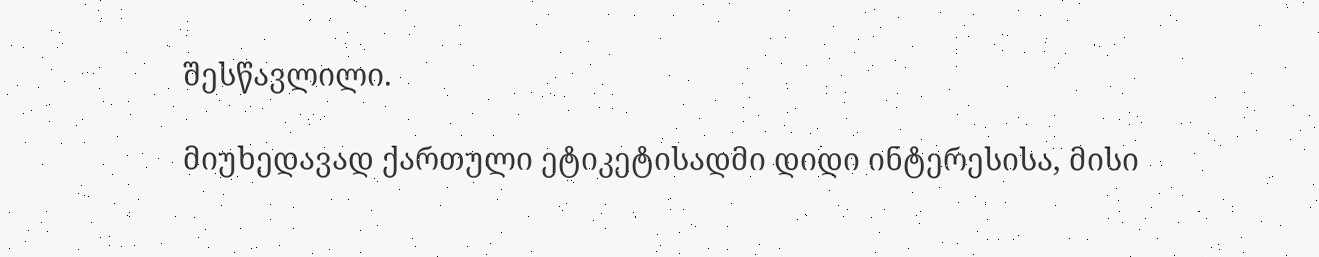შესწავლილი.

მიუხედავად ქართული ეტიკეტისადმი დიდი ინტერესისა, მისი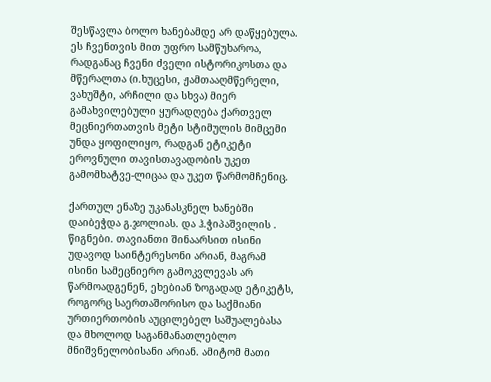შესწავლა ბოლო ხანებამდე არ დაწყებულა. ეს ჩვენთვის მით უფრო სამწუხაროა, რადგანაც ჩვენი ძველი ისტორიკოსთა და მწერალთა (ი.ხუცესი, ჟამთააღმწერელი, ვახუშტი, არჩილი და სხვა) მიერ გამახვილებული ყურადღება ქართველ მეცნიერთათვის მეტი სტიმულის მიმცემი უნდა ყოფილიყო, რადგან ეტიკეტი ეროვნული თავისთავადობის უკეთ გამომხატვე-ლიცაა და უკეთ წარმომჩენიც.

ქართულ ენაზე უკანასკნელ ხანებში დაიბეჭდა გ.ჯოლიას. და ჰ.ჭიპაშვილის . წიგნები. თავიანთი შინაარსით ისინი უდავოდ საინტერესონი არიან, მაგრამ ისინი სამეცნიერო გამოკვლევას არ წარმოადგენენ, ეხებიან ზოგადად ეტიკეტს, როგორც საერთაშორისო და საქმიანი ურთიერთობის აუცილებელ საშუალებასა და მხოლოდ საგანმანათლებლო მნიშვნელობისანი არიან. ამიტომ მათი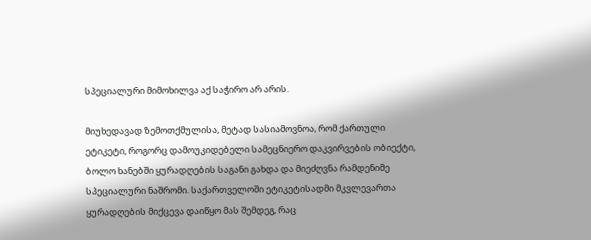სპეციალური მიმოხილვა აქ საჭირო არ არის.

მიუხედავად ზემოთქმულისა, მეტად სასიამოვნოა, რომ ქართული ეტიკეტი, როგორც დამოუკიდებელი სამეცნიერო დაკვირვების ობიექტი, ბოლო ხანებში ყურადღების საგანი გახდა და მიეძღვნა რამდენიმე სპეციალური ნაშრომი. საქართველოში ეტიკეტისადმი მკვლევართა ყურადღების მიქცევა დაიწყო მას შემდეგ, რაც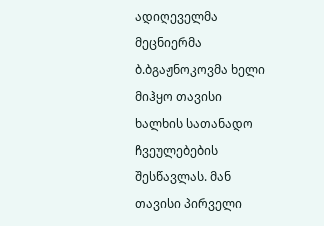ადიღეველმა მეცნიერმა ბ.ბგაჟნოკოვმა ხელი მიჰყო თავისი ხალხის სათანადო ჩვეულებების შესწავლას. მან თავისი პირველი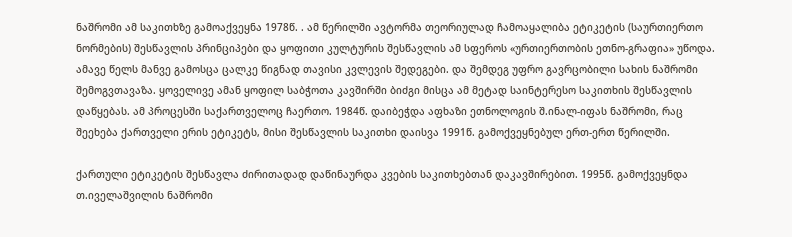ნაშრომი ამ საკითხზე გამოაქვეყნა 1978წ. . ამ წერილში ავტორმა თეორიულად ჩამოაყალიბა ეტიკეტის (საურთიერთო ნორმების) შესწავლის პრინციპები და ყოფითი კულტურის შესწავლის ამ სფეროს «ურთიერთობის ეთნო-გრაფია» უწოდა. ამავე წელს მანვე გამოსცა ცალკე წიგნად თავისი კვლევის შედეგები. და შემდეგ უფრო გავრცობილი სახის ნაშრომი შემოგვთავაზა. ყოველივე ამან ყოფილ საბჭოთა კავშირში ბიძგი მისცა ამ მეტად საინტერესო საკითხის შესწავლის დაწყებას. ამ პროცესში საქართველოც ჩაერთო. 1984წ. დაიბეჭდა აფხაზი ეთნოლოგის შ.ინალ-იფას ნაშრომი, რაც შეეხება ქართველი ერის ეტიკეტს, მისი შესწავლის საკითხი დაისვა 1991წ. გამოქვეყნებულ ერთ-ერთ წერილში.

ქართული ეტიკეტის შესწავლა ძირითადად დაწინაურდა კვების საკითხებთან დაკავშირებით. 1995წ. გამოქვეყნდა თ.იველაშვილის ნაშრომი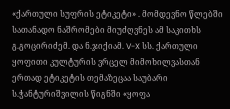«ქართული სუფრის ეტიკეტი» . მომდევნო წლებში სათანადო ნაშრომები მიუძღვნეს ამ საკითხს გ.გოცირიძემ. და ნ.ჯიქიამ. V-X სს. ქართული ყოფითი კულტურის ვრცელ მიმოხილვასთან ერთად ეტიკეტის თემაზეცაა საუბარი ს.ჭანტურიშვილის წიგნში «ყოფა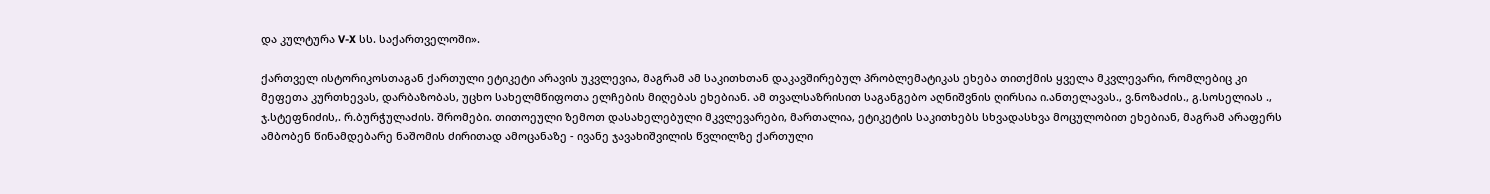და კულტურა V-X სს. საქართველოში».

ქართველ ისტორიკოსთაგან ქართული ეტიკეტი არავის უკვლევია, მაგრამ ამ საკითხთან დაკავშირებულ პრობლემატიკას ეხება თითქმის ყველა მკვლევარი, რომლებიც კი მეფეთა კურთხევას, დარბაზობას, უცხო სახელმწიფოთა ელჩების მიღებას ეხებიან. ამ თვალსაზრისით საგანგებო აღნიშვნის ღირსია ი.ანთელავას., ვ.ნოზაძის., გ.სოსელიას ., ჯ.სტეფნიძის,. რ.ბურჭულაძის. შრომები. თითოეული ზემოთ დასახელებული მკვლევარები, მართალია, ეტიკეტის საკითხებს სხვადასხვა მოცულობით ეხებიან, მაგრამ არაფერს ამბობენ წინამდებარე ნაშომის ძირითად ამოცანაზე - ივანე ჯავახიშვილის წვლილზე ქართული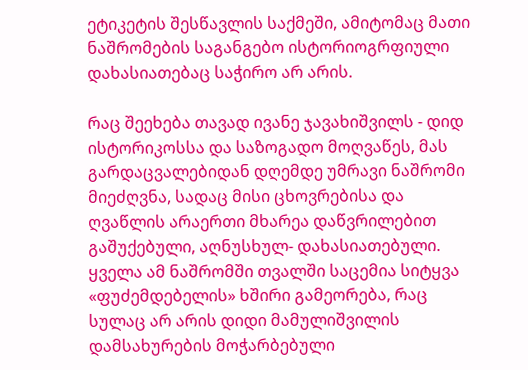ეტიკეტის შესწავლის საქმეში, ამიტომაც მათი ნაშრომების საგანგებო ისტორიოგრფიული დახასიათებაც საჭირო არ არის.

რაც შეეხება თავად ივანე ჯავახიშვილს - დიდ ისტორიკოსსა და საზოგადო მოღვაწეს, მას გარდაცვალებიდან დღემდე უმრავი ნაშრომი მიეძღვნა, სადაც მისი ცხოვრებისა და ღვაწლის არაერთი მხარეა დაწვრილებით გაშუქებული, აღნუსხულ- დახასიათებული. ყველა ამ ნაშრომში თვალში საცემია სიტყვა «ფუძემდებელის» ხშირი გამეორება, რაც სულაც არ არის დიდი მამულიშვილის დამსახურების მოჭარბებული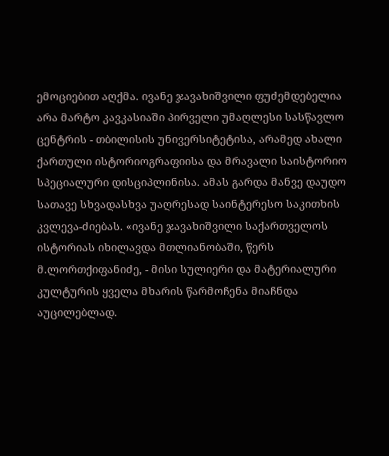ემოციებით აღქმა. ივანე ჯავახიშვილი ფუძემდებელია არა მარტო კავკასიაში პირველი უმაღლესი სასწავლო ცენტრის - თბილისის უნივერსიტეტისა, არამედ ახალი ქართული ისტორიოგრაფიისა და მრავალი საისტორიო სპეციალური დისციპლინისა. ამას გარდა მანვე დაუდო სათავე სხვადასხვა უაღრესად საინტერესო საკითხის კვლევა-ძიებას. «ივანე ჯავახიშვილი საქართველოს ისტორიას იხილავდა მთლიანობაში, წერს მ.ლორთქიფანიძე, - მისი სულიერი და მატერიალური კულტურის ყველა მხარის წარმოჩენა მიაჩნდა აუცილებლად.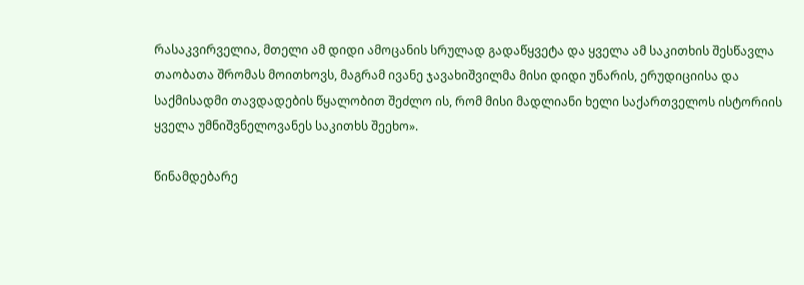რასაკვირველია, მთელი ამ დიდი ამოცანის სრულად გადაწყვეტა და ყველა ამ საკითხის შესწავლა თაობათა შრომას მოითხოვს, მაგრამ ივანე ჯავახიშვილმა მისი დიდი უნარის, ერუდიციისა და საქმისადმი თავდადების წყალობით შეძლო ის, რომ მისი მადლიანი ხელი საქართველოს ისტორიის ყველა უმნიშვნელოვანეს საკითხს შეეხო».

წინამდებარე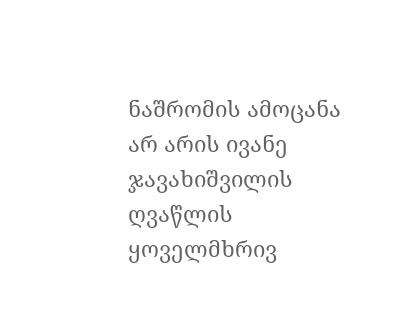ნაშრომის ამოცანა არ არის ივანე ჯავახიშვილის ღვაწლის ყოველმხრივ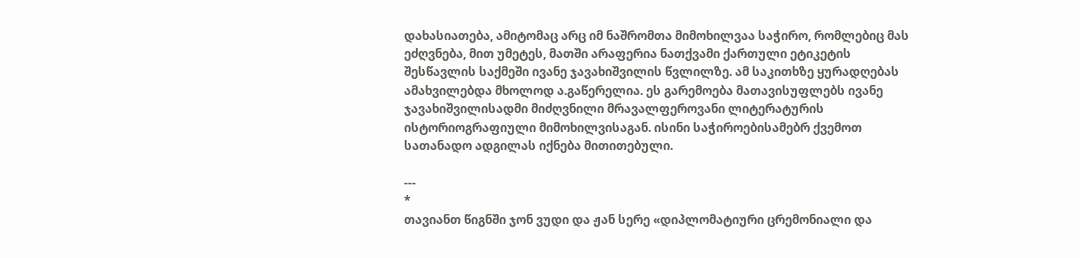დახასიათება, ამიტომაც არც იმ ნაშრომთა მიმოხილვაა საჭირო, რომლებიც მას ეძღვნება, მით უმეტეს, მათში არაფერია ნათქვამი ქართული ეტიკეტის შესწავლის საქმეში ივანე ჯავახიშვილის წვლილზე. ამ საკითხზე ყურადღებას ამახვილებდა მხოლოდ ა.გაწერელია. ეს გარემოება მათავისუფლებს ივანე ჯავახიშვილისადმი მიძღვნილი მრავალფეროვანი ლიტერატურის ისტორიოგრაფიული მიმოხილვისაგან. ისინი საჭიროებისამებრ ქვემოთ სათანადო ადგილას იქნება მითითებული.

---
*
თავიანთ წიგნში ჯონ ვუდი და ჟან სერე «დიპლომატიური ცრემონიალი და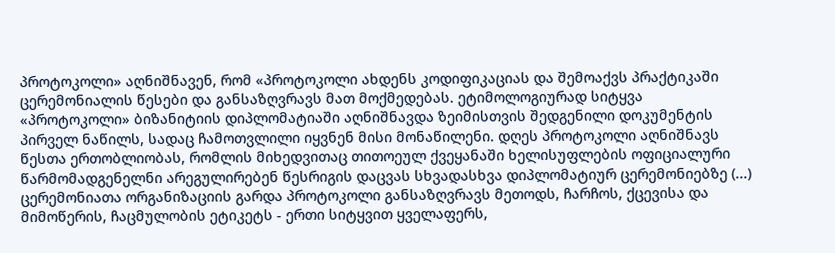პროტოკოლი» აღნიშნავენ, რომ «პროტოკოლი ახდენს კოდიფიკაციას და შემოაქვს პრაქტიკაში ცერემონიალის წესები და განსაზღვრავს მათ მოქმედებას. ეტიმოლოგიურად სიტყვა «პროტოკოლი» ბიზანიტიის დიპლომატიაში აღნიშნავდა ზეიმისთვის შედგენილი დოკუმენტის პირველ ნაწილს, სადაც ჩამოთვლილი იყვნენ მისი მონაწილენი. დღეს პროტოკოლი აღნიშნავს წესთა ერთობლიობას, რომლის მიხედვითაც თითოეულ ქვეყანაში ხელისუფლების ოფიციალური წარმომადგენელნი არეგულირებენ წესრიგის დაცვას სხვადასხვა დიპლომატიურ ცერემონიებზე (...) ცერემონიათა ორგანიზაციის გარდა პროტოკოლი განსაზღვრავს მეთოდს, ჩარჩოს, ქცევისა და მიმოწერის, ჩაცმულობის ეტიკეტს - ერთი სიტყვით ყველაფერს,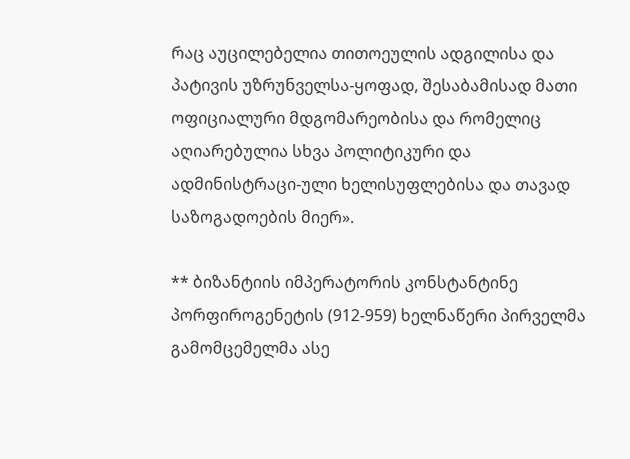რაც აუცილებელია თითოეულის ადგილისა და პატივის უზრუნველსა-ყოფად, შესაბამისად მათი ოფიციალური მდგომარეობისა და რომელიც აღიარებულია სხვა პოლიტიკური და ადმინისტრაცი-ული ხელისუფლებისა და თავად საზოგადოების მიერ».

** ბიზანტიის იმპერატორის კონსტანტინე პორფიროგენეტის (912-959) ხელნაწერი პირველმა გამომცემელმა ასე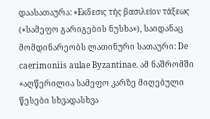დაასათაურა: «Εκδεσις τής βασιλείον τάξεως («სამეფო გარიგების ნუსხა»), საიდანაც მომდინარეობს ლათინური სათაური: De caerimoniis aulae Byzantinae. ამ ნაშრომში «აღწერილია სამეფო კარზე მიღებული წესები სხვადასხვა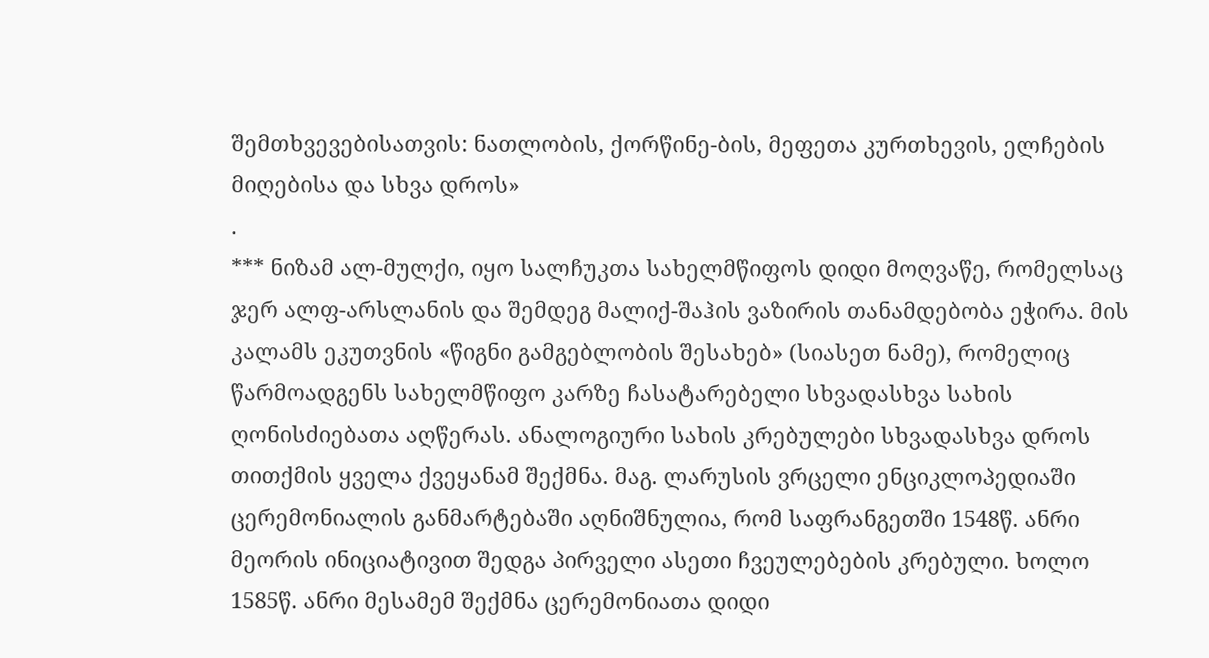შემთხვევებისათვის: ნათლობის, ქორწინე-ბის, მეფეთა კურთხევის, ელჩების მიღებისა და სხვა დროს»
.
*** ნიზამ ალ-მულქი, იყო სალჩუკთა სახელმწიფოს დიდი მოღვაწე, რომელსაც ჯერ ალფ-არსლანის და შემდეგ მალიქ-შაჰის ვაზირის თანამდებობა ეჭირა. მის კალამს ეკუთვნის «წიგნი გამგებლობის შესახებ» (სიასეთ ნამე), რომელიც წარმოადგენს სახელმწიფო კარზე ჩასატარებელი სხვადასხვა სახის ღონისძიებათა აღწერას. ანალოგიური სახის კრებულები სხვადასხვა დროს თითქმის ყველა ქვეყანამ შექმნა. მაგ. ლარუსის ვრცელი ენციკლოპედიაში ცერემონიალის განმარტებაში აღნიშნულია, რომ საფრანგეთში 1548წ. ანრი მეორის ინიციატივით შედგა პირველი ასეთი ჩვეულებების კრებული. ხოლო 1585წ. ანრი მესამემ შექმნა ცერემონიათა დიდი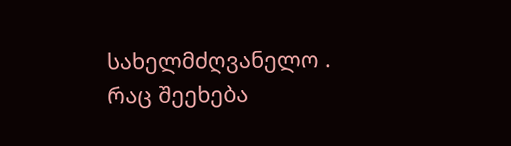სახელმძღვანელო . რაც შეეხება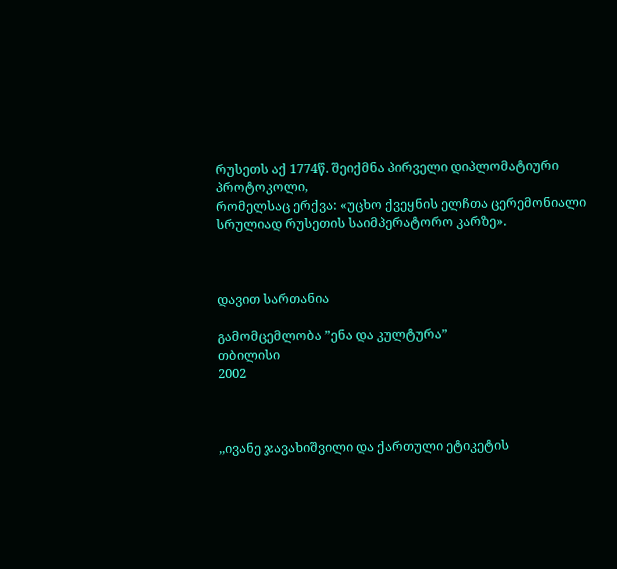რუსეთს აქ 1774წ. შეიქმნა პირველი დიპლომატიური პროტოკოლი,
რომელსაც ერქვა: «უცხო ქვეყნის ელჩთა ცერემონიალი სრულიად რუსეთის საიმპერატორო კარზე».



დავით სართანია

გამომცემლობა ”ენა და კულტურა”
თბილისი
2002



,,ივანე ჯავახიშვილი და ქართული ეტიკეტის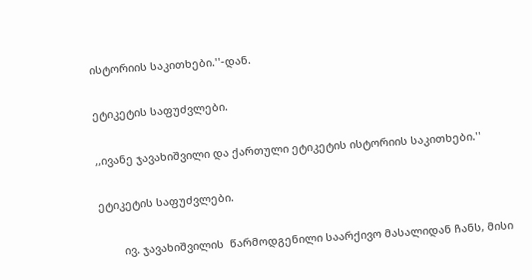ისტორიის საკითხები.''-დან.

ეტიკეტის საფუძვლები.

,,ივანე ჯავახიშვილი და ქართული ეტიკეტის ისტორიის საკითხები.''

ეტიკეტის საფუძვლები.

        ივ. ჯავახიშვილის  წარმოდგენილი საარქივო მასალიდან ჩანს, მისი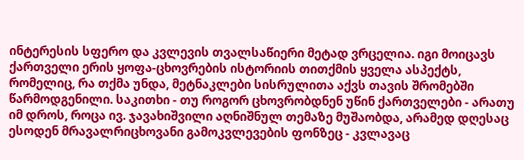ინტერესის სფერო და კვლევის თვალსაწიერი მეტად ვრცელია. იგი მოიცავს ქართველი ერის ყოფა-ცხოვრების ისტორიის თითქმის ყველა ასპექტს, რომელიც, რა თქმა უნდა, მეტნაკლები სისრულითა აქვს თავის შრომებში წარმოდგენილი. საკითხი - თუ როგორ ცხოვრობდნენ უწინ ქართველები - არათუ იმ დროს, როცა ივ. ჯავახიშვილი აღნიშნულ თემაზე მუშაობდა, არამედ დღესაც ესოდენ მრავალრიცხოვანი გამოკვლევების ფონზეც - კვლავაც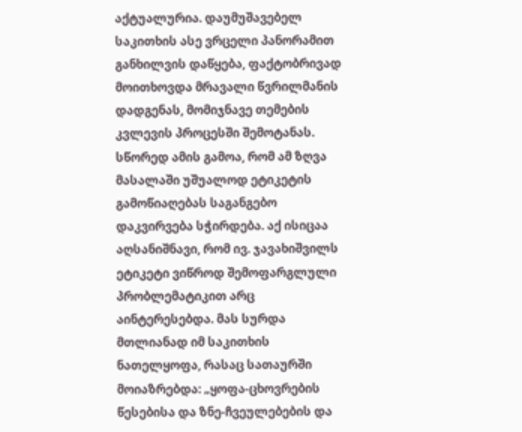აქტუალურია. დაუმუშავებელ საკითხის ასე ვრცელი პანორამით განხილვის დაწყება, ფაქტობრივად მოითხოვდა მრავალი წვრილმანის დადგენას, მომიჯნავე თემების კვლევის პროცესში შემოტანას. სწორედ ამის გამოა, რომ ამ ზღვა მასალაში უშუალოდ ეტიკეტის გამოწიაღებას საგანგებო დაკვირვება სჭირდება. აქ ისიცაა აღსანიშნავი, რომ ივ. ჯავახიშვილს ეტიკეტი ვიწროდ შემოფარგლული პრობლემატიკით არც აინტერესებდა. მას სურდა მთლიანად იმ საკითხის ნათელყოფა, რასაც სათაურში მოიაზრებდა: „ყოფა-ცხოვრების წესებისა და ზნე-ჩვეულებების და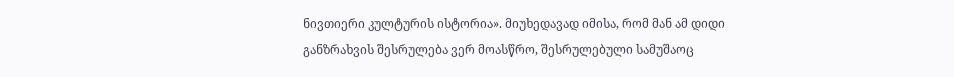ნივთიერი კულტურის ისტორია». მიუხედავად იმისა, რომ მან ამ დიდი განზრახვის შესრულება ვერ მოასწრო, შესრულებული სამუშაოც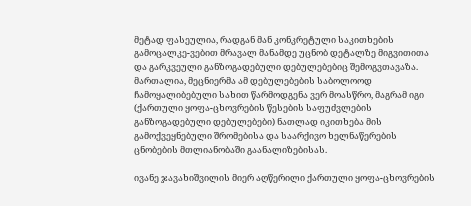მეტად ფასეულია, რადგან მან კონკრეტული საკითხების გამოცალკე-ვებით მრავალ მანამდე უცნობ დეტალზე მიგვითითა და გარკვეული განზოგადებული დებულებებიც შემოგვთავაზა. მართალია, მეცნიერმა ამ დებულებების საბოლოოდ ჩამოყალიბებული სახით წარმოდგენა ვერ მოასწრო, მაგრამ იგი (ქართული ყოფა-ცხოვრების წესების საფუძვლების განზოგადებული დებულებები) ნათლად იკითხება მის გამოქვეყნებული შრომებისა და საარქივო ხელნაწერების ცნობების მთლიანობაში გაანალიზებისას.

ივანე ჯავახიშვილის მიერ აღწერილი ქართული ყოფა-ცხოვრების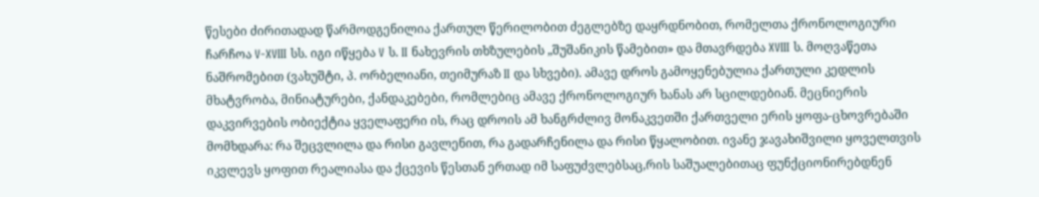წესები ძირითადად წარმოდგენილია ქართულ წერილობით ძეგლებზე დაყრდნობით, რომელთა ქრონოლოგიური ჩარჩოა V-XVIII სს. იგი იწყება V ს. II ნახევრის თხზულების „შუშანიკის წამებით» და მთავრდება XVIII ს. მოღვაწეთა ნაშრომებით (ვახუშტი, პ. ორბელიანი, თეიმურაზ II და სხვები). ამავე დროს გამოყენებულია ქართული კედლის მხატვრობა, მინიატურები, ქანდაკებები, რომლებიც ამავე ქრონოლოგიურ ხანას არ სცილდებიან. მეცნიერის დაკვირვების ობიექტია ყველაფერი ის, რაც დროის ამ ხანგრძლივ მონაკვეთში ქართველი ერის ყოფა-ცხოვრებაში მომხდარა: რა შეცვლილა და რისი გავლენით, რა გადარჩენილა და რისი წყალობით. ივანე ჯავახიშვილი ყოველთვის იკვლევს ყოფით რეალიასა და ქცევის წესთან ერთად იმ საფუძვლებსაც,რის საშუალებითაც ფუნქციონირებდნენ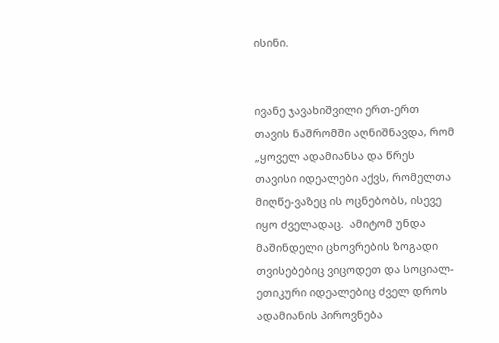ისინი.


ივანე ჯავახიშვილი ერთ-ერთ თავის ნაშრომში აღნიშნავდა, რომ „ყოველ ადამიანსა და წრეს თავისი იდეალები აქვს, რომელთა მიღწე-ვაზეც ის ოცნებობს, ისევე იყო ძველადაც.  ამიტომ უნდა მაშინდელი ცხოვრების ზოგადი თვისებებიც ვიცოდეთ და სოციალ-ეთიკური იდეალებიც ძველ დროს ადამიანის პიროვნება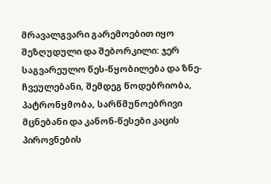მრავალგვარი გარემოებით იყო შეზღუდული და შებორკილი: ჯერ საგვარეულო წეს-წყობილება და ზნე-ჩვეულებანი, შემდეგ წოდებრიობა, პატრონყმობა, სარწმუნოებრივი მცნებანი და კანონ-წესები კაცის პიროვნების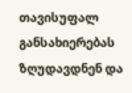თავისუფალ განსახიერებას ზღუდავდნენ და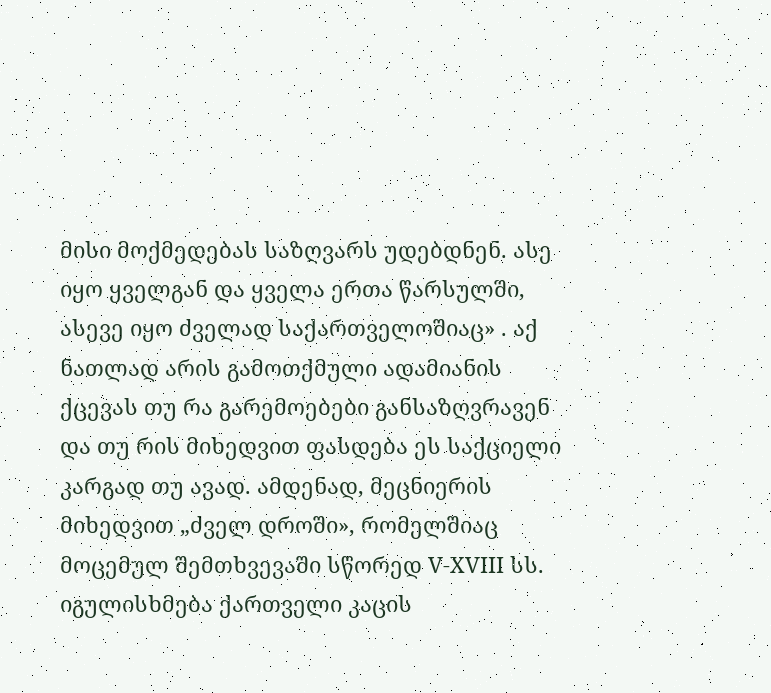მისი მოქმედებას საზღვარს უდებდნენ. ასე იყო ყველგან და ყველა ერთა წარსულში, ასევე იყო ძველად საქართველოშიაც» . აქ ნათლად არის გამოთქმული ადამიანის ქცევას თუ რა გარემოებები განსაზღვრავენ და თუ რის მიხედვით ფასდება ეს საქციელი კარგად თუ ავად. ამდენად, მეცნიერის მიხედვით „ძველ დროში», რომელშიაც მოცემულ შემთხვევაში სწორედ V-XVIII სს. იგულისხმება ქართველი კაცის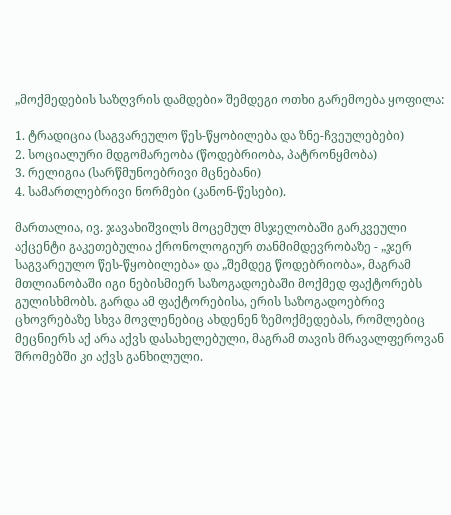„მოქმედების საზღვრის დამდები» შემდეგი ოთხი გარემოება ყოფილა:

1. ტრადიცია (საგვარეულო წეს-წყობილება და ზნე-ჩვეულებები)
2. სოციალური მდგომარეობა (წოდებრიობა, პატრონყმობა)
3. რელიგია (სარწმუნოებრივი მცნებანი)
4. სამართლებრივი ნორმები (კანონ-წესები).

მართალია, ივ. ჯავახიშვილს მოცემულ მსჯელობაში გარკვეული აქცენტი გაკეთებულია ქრონოლოგიურ თანმიმდევრობაზე - „ჯერ საგვარეულო წეს-წყობილება» და „შემდეგ წოდებრიობა», მაგრამ მთლიანობაში იგი ნებისმიერ საზოგადოებაში მოქმედ ფაქტორებს გულისხმობს. გარდა ამ ფაქტორებისა, ერის საზოგადოებრივ ცხოვრებაზე სხვა მოვლენებიც ახდენენ ზემოქმედებას, რომლებიც მეცნიერს აქ არა აქვს დასახელებული, მაგრამ თავის მრავალფეროვან შრომებში კი აქვს განხილული.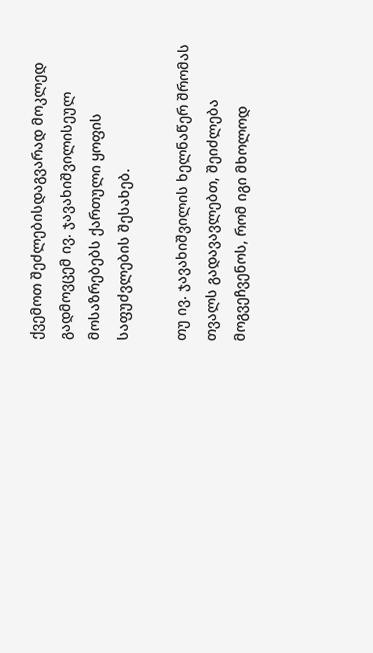ქვემოთ შეძლებისდაგვარად მოკლედ გადმოვცემ ივ. ჯავახიშვილისეულ მოსაზრებებს ქართული ყოფის საფუძვლების შესახებ.

თუ ივ. ჯავახიშვილის ხელნაწერ შრომას თვალს გადავავლებთ, შეიძლება მოგვეჩვენოს, რომ იგი მხოლოდ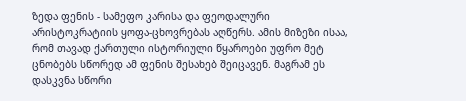ზედა ფენის - სამეფო კარისა და ფეოდალური არისტოკრატიის ყოფა-ცხოვრებას აღწერს. ამის მიზეზი ისაა, რომ თავად ქართული ისტორიული წყაროები უფრო მეტ ცნობებს სწორედ ამ ფენის შესახებ შეიცავენ. მაგრამ ეს დასკვნა სწორი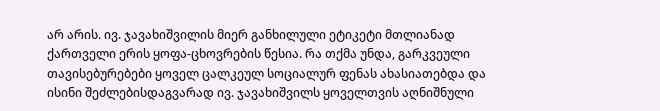არ არის. ივ. ჯავახიშვილის მიერ განხილული ეტიკეტი მთლიანად ქართველი ერის ყოფა-ცხოვრების წესია. რა თქმა უნდა, გარკვეული თავისებურებები ყოველ ცალკეულ სოციალურ ფენას ახასიათებდა და ისინი შეძლებისდაგვარად ივ. ჯავახიშვილს ყოველთვის აღნიშნული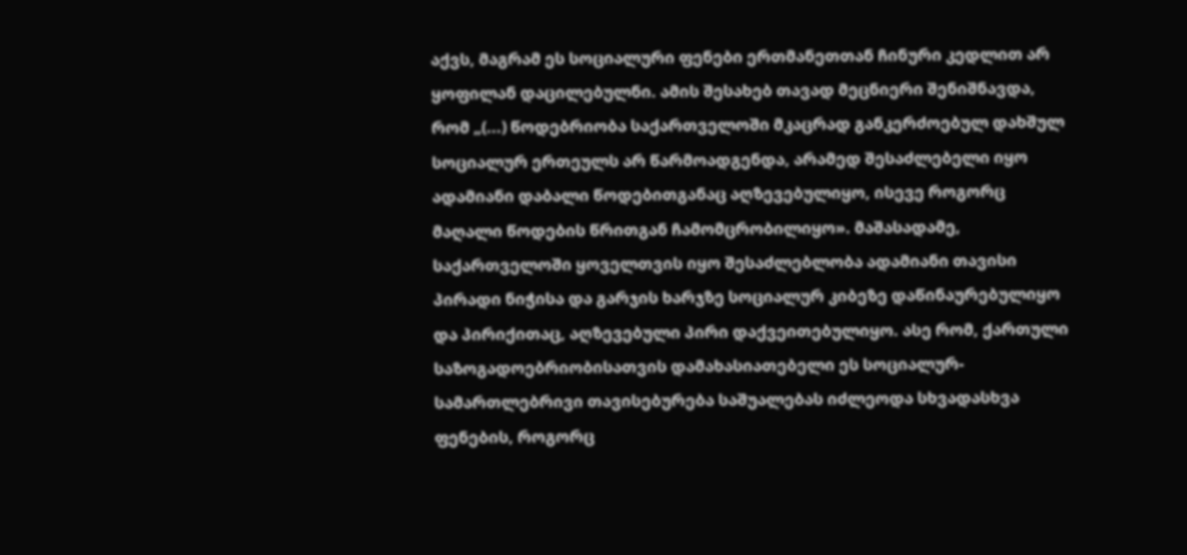აქვს, მაგრამ ეს სოციალური ფენები ერთმანეთთან ჩინური კედლით არ ყოფილან დაცილებულნი. ამის შესახებ თავად მეცნიერი შენიშნავდა, რომ „(...) წოდებრიობა საქართველოში მკაცრად განკერძოებულ დახშულ სოციალურ ერთეულს არ წარმოადგენდა, არამედ შესაძლებელი იყო ადამიანი დაბალი წოდებითგანაც აღზევებულიყო, ისევე როგორც მაღალი წოდების წრითგან ჩამომცრობილიყო». მაშასადამე, საქართველოში ყოველთვის იყო შესაძლებლობა ადამიანი თავისი პირადი ნიჭისა და გარჯის ხარჯზე სოციალურ კიბეზე დაწინაურებულიყო და პირიქითაც, აღზევებული პირი დაქვეითებულიყო. ასე რომ, ქართული საზოგადოებრიობისათვის დამახასიათებელი ეს სოციალურ-სამართლებრივი თავისებურება საშუალებას იძლეოდა სხვადასხვა ფენების, როგორც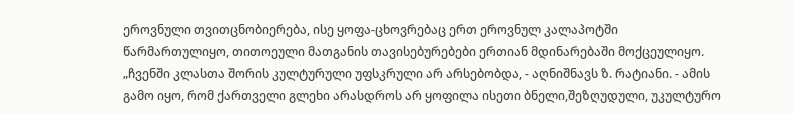ეროვნული თვითცნობიერება, ისე ყოფა-ცხოვრებაც ერთ ეროვნულ კალაპოტში წარმართულიყო, თითოეული მათგანის თავისებურებები ერთიან მდინარებაში მოქცეულიყო. „ჩვენში კლასთა შორის კულტურული უფსკრული არ არსებობდა, - აღნიშნავს ზ. რატიანი. - ამის გამო იყო, რომ ქართველი გლეხი არასდროს არ ყოფილა ისეთი ბნელი,შეზღუდული, უკულტურო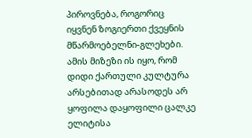პიროვნება, როგორიც იყვნენ ზოგიერთი ქვეყნის მწარმოებელნი-გლეხები. ამის მიზეზი ის იყო, რომ დიდი ქართული კულტურა არსებითად არასოდეს არ ყოფილა დაყოფილი ცალკე ელიტისა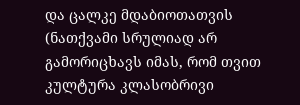და ცალკე მდაბიოთათვის (ნათქვამი სრულიად არ გამორიცხავს იმას, რომ თვით კულტურა კლასობრივი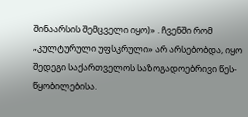შინაარსის შემცველი იყო)» . ჩვენში რომ „კულტურული უფსკრული» არ არსებობდა, იყო შედეგი საქართველოს საზოგადოებრივი წეს-წყობილებისა.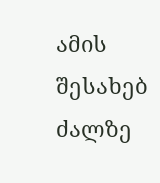ამის შესახებ ძალზე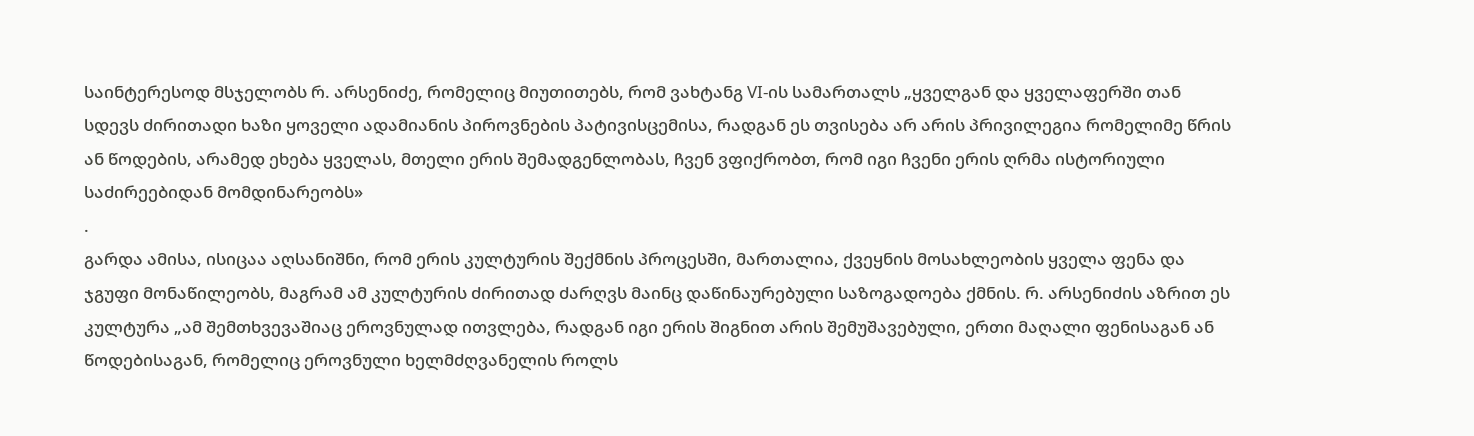საინტერესოდ მსჯელობს რ. არსენიძე, რომელიც მიუთითებს, რომ ვახტანგ VI-ის სამართალს „ყველგან და ყველაფერში თან სდევს ძირითადი ხაზი ყოველი ადამიანის პიროვნების პატივისცემისა, რადგან ეს თვისება არ არის პრივილეგია რომელიმე წრის ან წოდების, არამედ ეხება ყველას, მთელი ერის შემადგენლობას, ჩვენ ვფიქრობთ, რომ იგი ჩვენი ერის ღრმა ისტორიული საძირეებიდან მომდინარეობს»
.
გარდა ამისა, ისიცაა აღსანიშნი, რომ ერის კულტურის შექმნის პროცესში, მართალია, ქვეყნის მოსახლეობის ყველა ფენა და ჯგუფი მონაწილეობს, მაგრამ ამ კულტურის ძირითად ძარღვს მაინც დაწინაურებული საზოგადოება ქმნის. რ. არსენიძის აზრით ეს კულტურა „ამ შემთხვევაშიაც ეროვნულად ითვლება, რადგან იგი ერის შიგნით არის შემუშავებული, ერთი მაღალი ფენისაგან ან წოდებისაგან, რომელიც ეროვნული ხელმძღვანელის როლს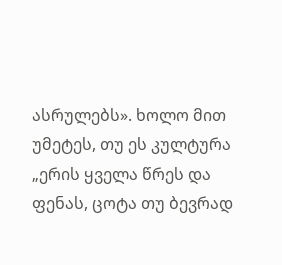ასრულებს». ხოლო მით უმეტეს, თუ ეს კულტურა „ერის ყველა წრეს და ფენას, ცოტა თუ ბევრად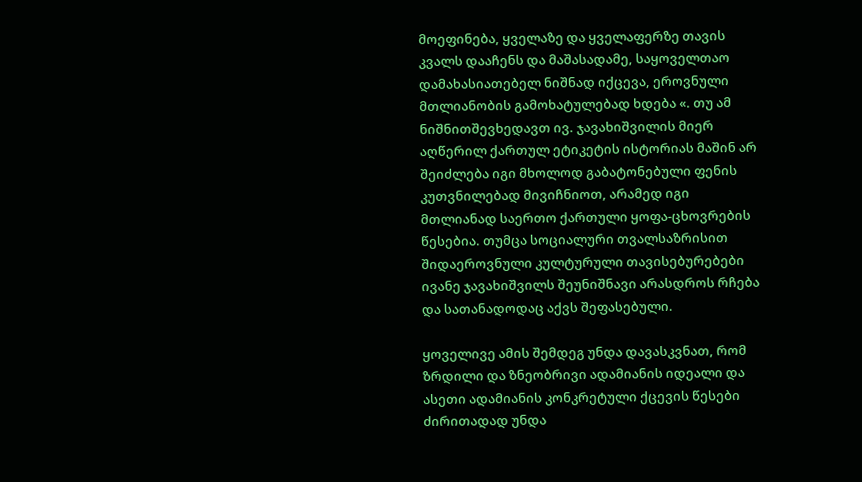მოეფინება, ყველაზე და ყველაფერზე თავის კვალს დააჩენს და მაშასადამე, საყოველთაო დამახასიათებელ ნიშნად იქცევა, ეროვნული მთლიანობის გამოხატულებად ხდება «. თუ ამ ნიშნითშევხედავთ ივ. ჯავახიშვილის მიერ აღწერილ ქართულ ეტიკეტის ისტორიას მაშინ არ შეიძლება იგი მხოლოდ გაბატონებული ფენის კუთვნილებად მივიჩნიოთ, არამედ იგი მთლიანად საერთო ქართული ყოფა-ცხოვრების წესებია. თუმცა სოციალური თვალსაზრისით შიდაეროვნული კულტურული თავისებურებები ივანე ჯავახიშვილს შეუნიშნავი არასდროს რჩება და სათანადოდაც აქვს შეფასებული.

ყოველივე ამის შემდეგ უნდა დავასკვნათ, რომ ზრდილი და ზნეობრივი ადამიანის იდეალი და ასეთი ადამიანის კონკრეტული ქცევის წესები ძირითადად უნდა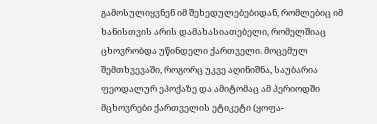გამოსულიყვნენ იმ შეხედულებებიდან, რომლებიც იმ ხანისთვის არის დამახასიათებელი, რომელშიაც ცხოვრობდა უწინდელი ქართველი. მოცემულ შემთხვევაში, როგორც უკვე აღინიშნა, საუბარია ფეოდალურ ეპოქაზე და ამიტომაც ამ პერიოდში მცხოვრები ქართველის ეტიკეტი (ყოფა-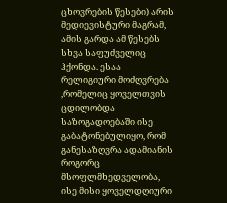ცხოვრების წესები) არის მედიევისტური მაგრამ, ამის გარდა ამ წესებს სხვა საფუძველიც ჰქონდა. ესაა რელიგიური მოძღვრება ,რომელიც ყოველთვის ცდილობდა საზოგადოებაში ისე გაბატონებულიყო, რომ განესაზღვრა ადამიანის როგორც მსოფლმხედველობა, ისე მისი ყოველდღიური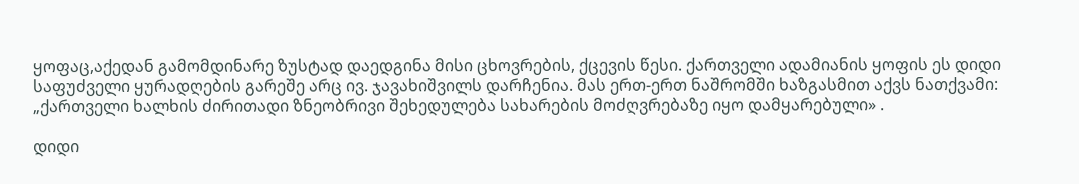ყოფაც,აქედან გამომდინარე ზუსტად დაედგინა მისი ცხოვრების, ქცევის წესი. ქართველი ადამიანის ყოფის ეს დიდი საფუძველი ყურადღების გარეშე არც ივ. ჯავახიშვილს დარჩენია. მას ერთ-ერთ ნაშრომში ხაზგასმით აქვს ნათქვამი: „ქართველი ხალხის ძირითადი ზნეობრივი შეხედულება სახარების მოძღვრებაზე იყო დამყარებული» .

დიდი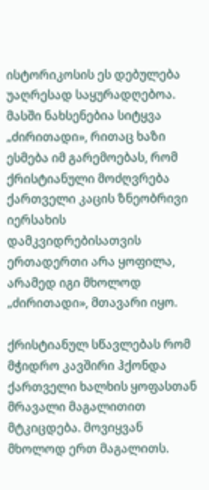ისტორიკოსის ეს დებულება უაღრესად საყურადღებოა. მასში ნახსენებია სიტყვა „ძირითადი», რითაც ხაზი ესმება იმ გარემოებას, რომ ქრისტიანული მოძღვრება ქართველი კაცის ზნეობრივი იერსახის დამკვიდრებისათვის ერთადერთი არა ყოფილა, არამედ იგი მხოლოდ „ძირითადი», მთავარი იყო.

ქრისტიანულ სწავლებას რომ მჭიდრო კავშირი ჰქონდა ქართველი ხალხის ყოფასთან მრავალი მაგალითით მტკიცდება. მოვიყვან მხოლოდ ერთ მაგალითს.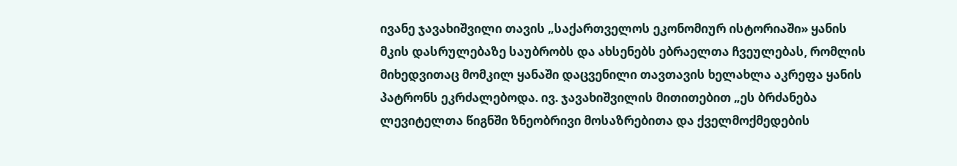ივანე ჯავახიშვილი თავის „საქართველოს ეკონომიურ ისტორიაში» ყანის მკის დასრულებაზე საუბრობს და ახსენებს ებრაელთა ჩვეულებას, რომლის მიხედვითაც მომკილ ყანაში დაცვენილი თავთავის ხელახლა აკრეფა ყანის პატრონს ეკრძალებოდა. ივ. ჯავახიშვილის მითითებით „ეს ბრძანება ლევიტელთა წიგნში ზნეობრივი მოსაზრებითა და ქველმოქმედების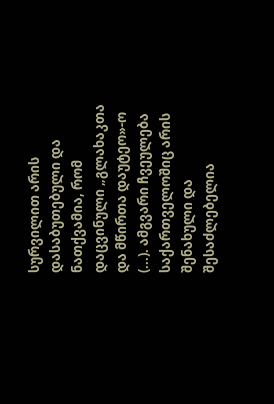სურვილით არის დასაბუთებული და ნათქვამია, რომ დაცვინული „გლახაკთა და მწირთა დაუტეო»-ო (...). ამგვარი ჩვეულება საქართველოშიც არის შენახული და შესაძლებელია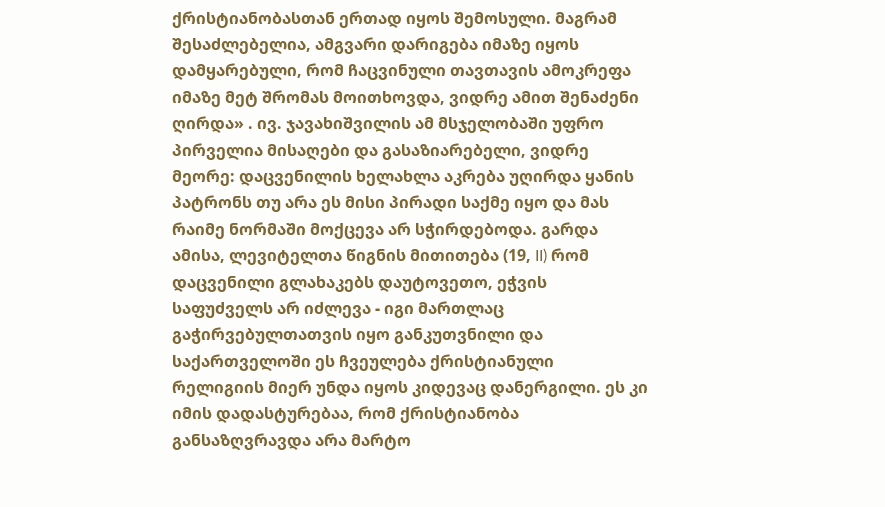ქრისტიანობასთან ერთად იყოს შემოსული. მაგრამ შესაძლებელია, ამგვარი დარიგება იმაზე იყოს დამყარებული, რომ ჩაცვინული თავთავის ამოკრეფა იმაზე მეტ შრომას მოითხოვდა, ვიდრე ამით შენაძენი ღირდა» . ივ. ჯავახიშვილის ამ მსჯელობაში უფრო პირველია მისაღები და გასაზიარებელი, ვიდრე მეორე: დაცვენილის ხელახლა აკრება უღირდა ყანის პატრონს თუ არა ეს მისი პირადი საქმე იყო და მას რაიმე ნორმაში მოქცევა არ სჭირდებოდა. გარდა ამისა, ლევიტელთა წიგნის მითითება (19, II) რომ დაცვენილი გლახაკებს დაუტოვეთო, ეჭვის საფუძველს არ იძლევა - იგი მართლაც გაჭირვებულთათვის იყო განკუთვნილი და საქართველოში ეს ჩვეულება ქრისტიანული რელიგიის მიერ უნდა იყოს კიდევაც დანერგილი. ეს კი იმის დადასტურებაა, რომ ქრისტიანობა განსაზღვრავდა არა მარტო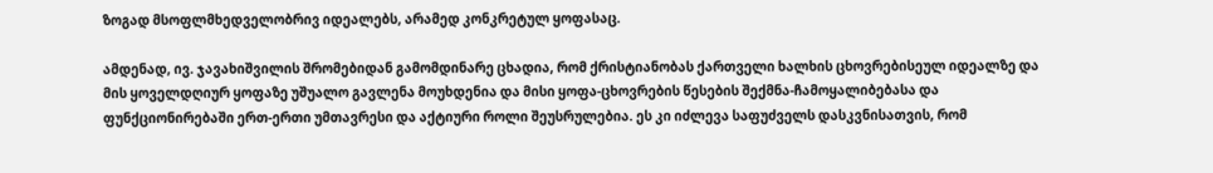ზოგად მსოფლმხედველობრივ იდეალებს, არამედ კონკრეტულ ყოფასაც.

ამდენად, ივ. ჯავახიშვილის შრომებიდან გამომდინარე ცხადია, რომ ქრისტიანობას ქართველი ხალხის ცხოვრებისეულ იდეალზე და მის ყოველდღიურ ყოფაზე უშუალო გავლენა მოუხდენია და მისი ყოფა-ცხოვრების წესების შექმნა-ჩამოყალიბებასა და ფუნქციონირებაში ერთ-ერთი უმთავრესი და აქტიური როლი შეუსრულებია. ეს კი იძლევა საფუძველს დასკვნისათვის, რომ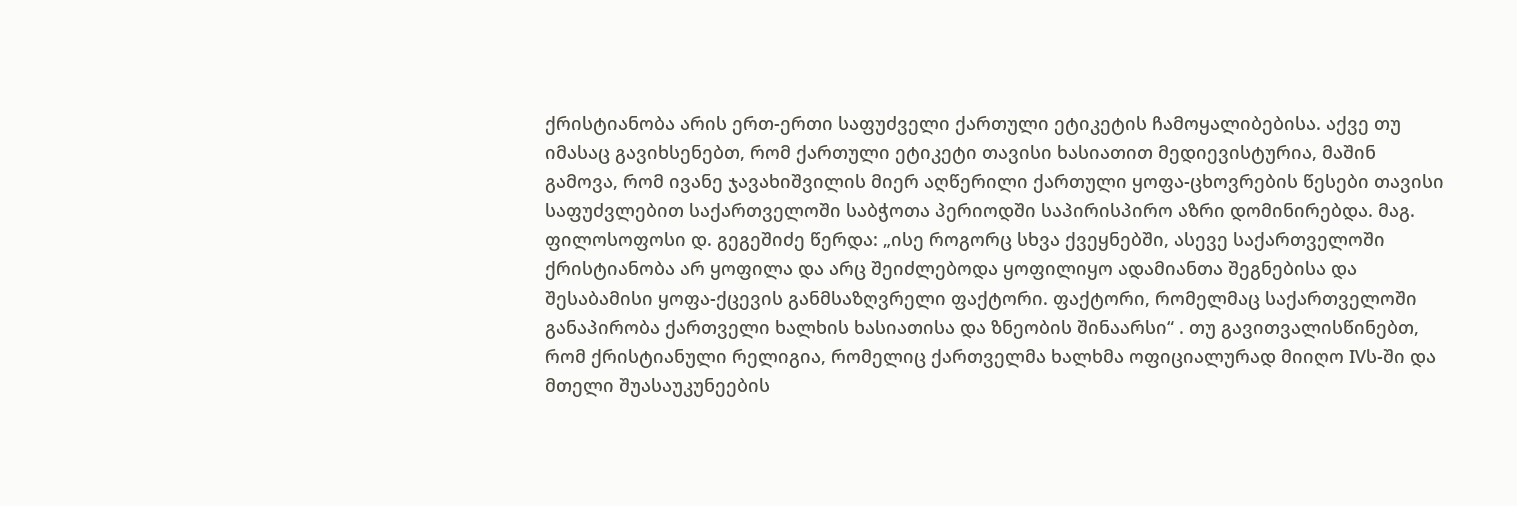ქრისტიანობა არის ერთ-ერთი საფუძველი ქართული ეტიკეტის ჩამოყალიბებისა. აქვე თუ იმასაც გავიხსენებთ, რომ ქართული ეტიკეტი თავისი ხასიათით მედიევისტურია, მაშინ გამოვა, რომ ივანე ჯავახიშვილის მიერ აღწერილი ქართული ყოფა-ცხოვრების წესები თავისი საფუძვლებით საქართველოში საბჭოთა პერიოდში საპირისპირო აზრი დომინირებდა. მაგ. ფილოსოფოსი დ. გეგეშიძე წერდა: „ისე როგორც სხვა ქვეყნებში, ასევე საქართველოში ქრისტიანობა არ ყოფილა და არც შეიძლებოდა ყოფილიყო ადამიანთა შეგნებისა და შესაბამისი ყოფა-ქცევის განმსაზღვრელი ფაქტორი. ფაქტორი, რომელმაც საქართველოში განაპირობა ქართველი ხალხის ხასიათისა და ზნეობის შინაარსი“ . თუ გავითვალისწინებთ, რომ ქრისტიანული რელიგია, რომელიც ქართველმა ხალხმა ოფიციალურად მიიღო IVს-ში და მთელი შუასაუკუნეების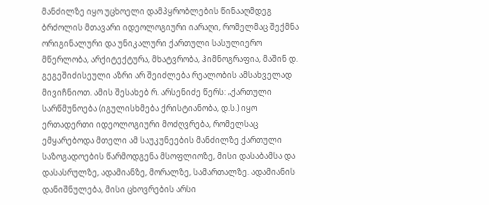მანძილზე იყო უცხოელი დამპყრობლების წინააღმდეგ ბრძოლის მთავარი იდეოლოგიური იარაღი, რომელმაც შექმნა ორიგინალური და უნიკალური ქართული სასულიერო მწერლობა, არქიტექტურა, მხატვრობა, ჰიმნოგრაფია, მაშინ დ. გეგეშიძისეული აზრი არ შეიძლება რეალობის ამსახველად მივიჩნიოთ. ამის შესახებ რ. არსენიძე წერს: „ქართული სარწმუნოება (იგულისხმება ქრისტიანობა, დ.ს.) იყო ერთადერთი იდეოლოგიური მოძღვრება, რომელსაც ემყარებოდა მთელი ამ საუკუნეების მანძილზე ქართული საზოგადოების წარმოდგენა მსოფლიოზე, მისი დასაბამსა და დასასრულზე, ადამიანზე, მორალზე, სამართალზე. ადამიანის დანიშნულება, მისი ცხოვრების არსი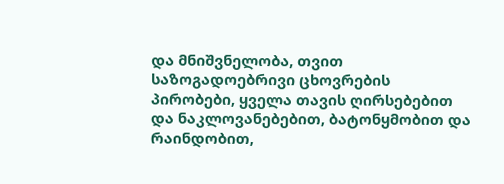და მნიშვნელობა, თვით საზოგადოებრივი ცხოვრების პირობები, ყველა თავის ღირსებებით და ნაკლოვანებებით, ბატონყმობით და რაინდობით,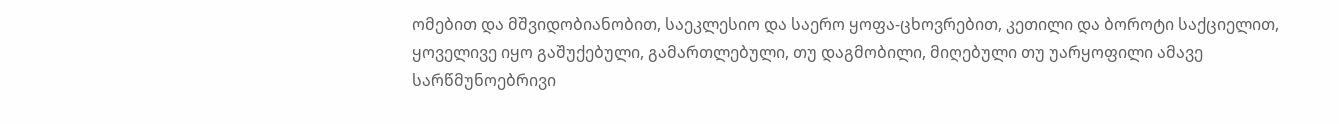ომებით და მშვიდობიანობით, საეკლესიო და საერო ყოფა-ცხოვრებით, კეთილი და ბოროტი საქციელით, ყოველივე იყო გაშუქებული, გამართლებული, თუ დაგმობილი, მიღებული თუ უარყოფილი ამავე სარწმუნოებრივი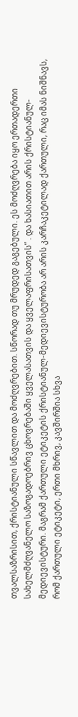თვალსაზრისით, ქრისტიანული სწავლით და მოძღვრებით. სწორად თუ მრუდედ გაგებული. ეს მოძღვრება იყო ერთადერთი სახელმძღვანელო საზოგადოებრივ ცხოვრებაში ყველასათვის და ყველაფრისათვის“ . და ხასიათით არის ქრისტიანულ-მედიევისტური. მაგრამ ქართული ეტიკეტის ქრისტიანულ-მედიევისტურობა არ არის კარჩაკეტილად ქართული, რაც იმას ნიშნავს, რომ ქართული ეტიკეტი, ერთი მხრივ, კავშირშია სხვა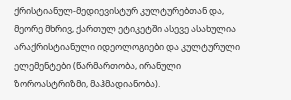ქრისტიანულ-მედიევისტურ კულტურებთან და, მეორე მხრივ, ქართულ ეტიკეტში ასევე ასახულია არაქრისტიანული იდეოლოგიები და კულტურული ელემენტები (წარმართობა, ირანული ზოროასტრიზმი, მაჰმადიანობა).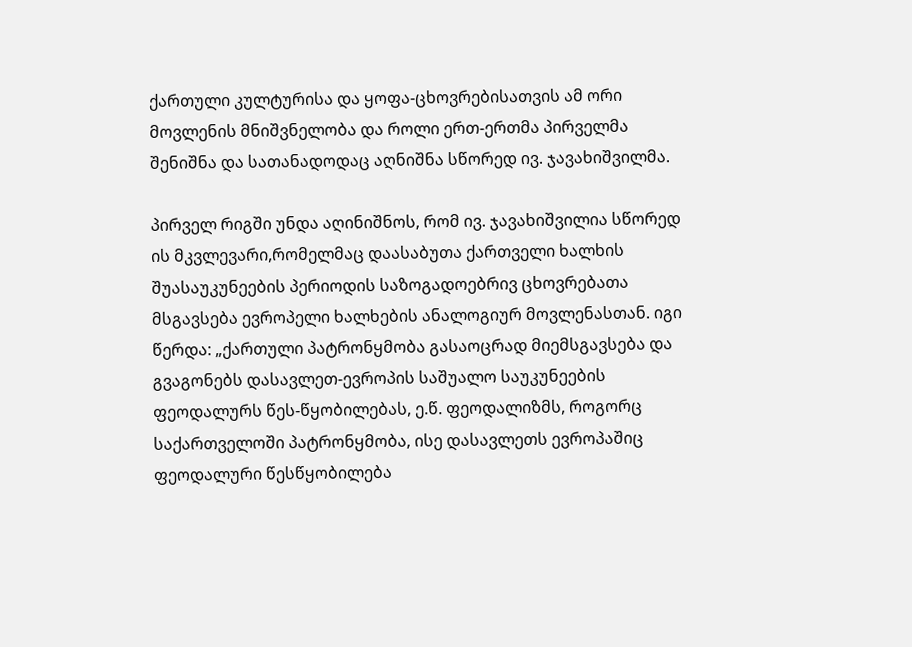ქართული კულტურისა და ყოფა-ცხოვრებისათვის ამ ორი მოვლენის მნიშვნელობა და როლი ერთ-ერთმა პირველმა შენიშნა და სათანადოდაც აღნიშნა სწორედ ივ. ჯავახიშვილმა.

პირველ რიგში უნდა აღინიშნოს, რომ ივ. ჯავახიშვილია სწორედ ის მკვლევარი,რომელმაც დაასაბუთა ქართველი ხალხის შუასაუკუნეების პერიოდის საზოგადოებრივ ცხოვრებათა მსგავსება ევროპელი ხალხების ანალოგიურ მოვლენასთან. იგი წერდა: „ქართული პატრონყმობა გასაოცრად მიემსგავსება და გვაგონებს დასავლეთ-ევროპის საშუალო საუკუნეების ფეოდალურს წეს-წყობილებას, ე.წ. ფეოდალიზმს, როგორც საქართველოში პატრონყმობა, ისე დასავლეთს ევროპაშიც ფეოდალური წესწყობილება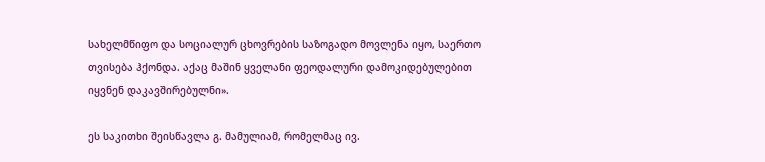სახელმწიფო და სოციალურ ცხოვრების საზოგადო მოვლენა იყო, საერთო თვისება ჰქონდა. აქაც მაშინ ყველანი ფეოდალური დამოკიდებულებით იყვნენ დაკავშირებულნი».

ეს საკითხი შეისწავლა გ. მამულიამ, რომელმაც ივ.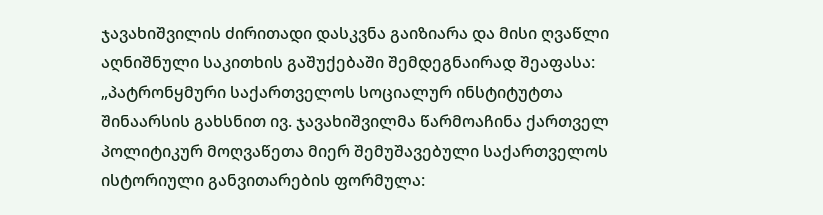ჯავახიშვილის ძირითადი დასკვნა გაიზიარა და მისი ღვაწლი აღნიშნული საკითხის გაშუქებაში შემდეგნაირად შეაფასა: „პატრონყმური საქართველოს სოციალურ ინსტიტუტთა შინაარსის გახსნით ივ. ჯავახიშვილმა წარმოაჩინა ქართველ პოლიტიკურ მოღვაწეთა მიერ შემუშავებული საქართველოს ისტორიული განვითარების ფორმულა: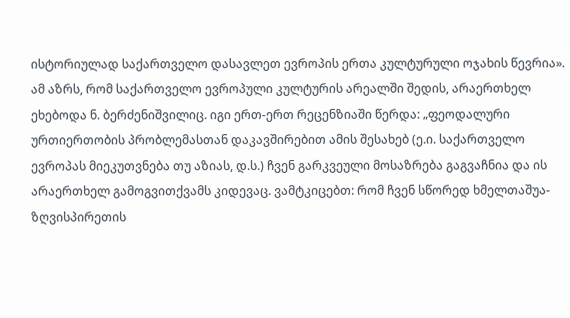ისტორიულად საქართველო დასავლეთ ევროპის ერთა კულტურული ოჯახის წევრია». ამ აზრს, რომ საქართველო ევროპული კულტურის არეალში შედის, არაერთხელ ეხებოდა ნ. ბერძენიშვილიც. იგი ერთ-ერთ რეცენზიაში წერდა: „ფეოდალური ურთიერთობის პრობლემასთან დაკავშირებით ამის შესახებ (ე.ი. საქართველო ევროპას მიეკუთვნება თუ აზიას, დ.ს.) ჩვენ გარკვეული მოსაზრება გაგვაჩნია და ის არაერთხელ გამოგვითქვამს კიდევაც. ვამტკიცებთ: რომ ჩვენ სწორედ ხმელთაშუა-ზღვისპირეთის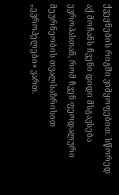ქვეყნების რიგში ვიმყოფებით. სწორედ აქ მოჩანს ჩვენი დიდი მსგავსება ევროპასთან, რომ ჩვენ ფეოდალური მეურნეობის თვალსაზრისით „ევროპელები» ვართ.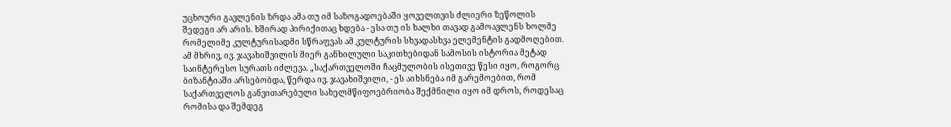უცხოური გავლენის ზრდა ამა თუ იმ საზოგადოებაში ყოველთვის ძლიერი ზეწოლის შედეგი არ არის. ხშირად პირიქითაც ხდება - ესა თუ ის ხალხი თავად გამოავლენს ხოლმე რომელიმე კულტურისადმი სწრაფვას ამ კულტურის სხვადასხვა ელემენტის გადმოღებით. ამ მხრივ, ივ. ჯავახიშვილის მიერ განხილული საკითხებიდან სამოსის ისტორია მეტად საინტერესო სურათს იძლევა. „საქართველოში ჩაცმულობის ისეთივე წესი იყო, როგორც ბიზანტიაში არსებობდა, წერდა ივ. ჯავახიშვილი, - ეს აიხსნება იმ გარემოებით, რომ საქართველოს განვითარებული სახელმწიფოებრიობა შექმნილი იყო იმ დროს, როდესაც რომისა და შემდეგ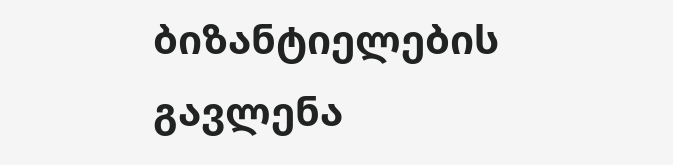ბიზანტიელების გავლენა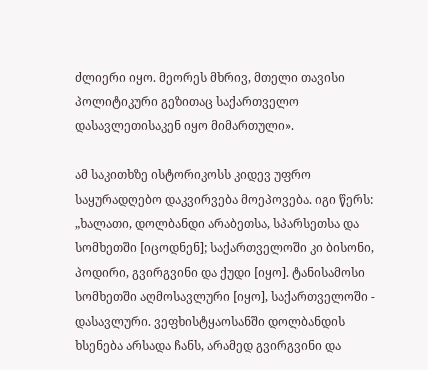ძლიერი იყო. მეორეს მხრივ, მთელი თავისი პოლიტიკური გეზითაც საქართველო დასავლეთისაკენ იყო მიმართული».

ამ საკითხზე ისტორიკოსს კიდევ უფრო საყურადღებო დაკვირვება მოეპოვება. იგი წერს: „ხალათი, დოლბანდი არაბეთსა, სპარსეთსა და სომხეთში [იცოდნენ]; საქართველოში კი ბისონი, პოდირი, გვირგვინი და ქუდი [იყო]. ტანისამოსი სომხეთში აღმოსავლური [იყო], საქართველოში - დასავლური. ვეფხისტყაოსანში დოლბანდის ხსენება არსადა ჩანს, არამედ გვირგვინი და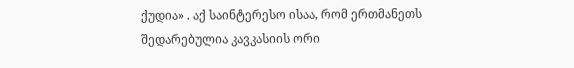ქუდია» . აქ საინტერესო ისაა, რომ ერთმანეთს შედარებულია კავკასიის ორი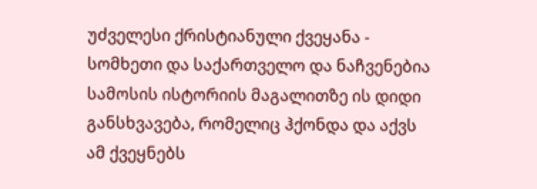უძველესი ქრისტიანული ქვეყანა - სომხეთი და საქართველო და ნაჩვენებია სამოსის ისტორიის მაგალითზე ის დიდი განსხვავება, რომელიც ჰქონდა და აქვს ამ ქვეყნებს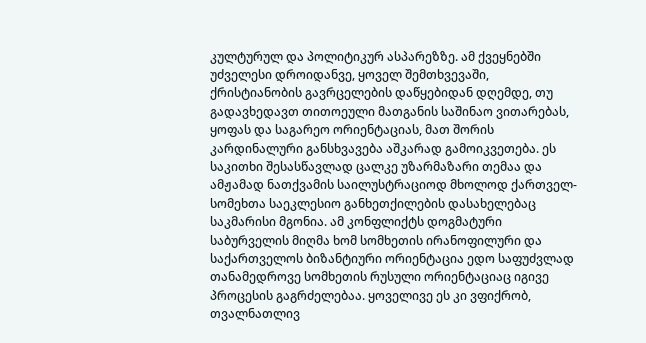კულტურულ და პოლიტიკურ ასპარეზზე. ამ ქვეყნებში უძველესი დროიდანვე, ყოველ შემთხვევაში, ქრისტიანობის გავრცელების დაწყებიდან დღემდე, თუ გადავხედავთ თითოეული მათგანის საშინაო ვითარებას, ყოფას და საგარეო ორიენტაციას, მათ შორის კარდინალური განსხვავება აშკარად გამოიკვეთება. ეს საკითხი შესასწავლად ცალკე უზარმაზარი თემაა და ამჟამად ნათქვამის საილუსტრაციოდ მხოლოდ ქართველ- სომეხთა საეკლესიო განხეთქილების დასახელებაც საკმარისი მგონია. ამ კონფლიქტს დოგმატური საბურველის მიღმა ხომ სომხეთის ირანოფილური და საქართველოს ბიზანტიური ორიენტაცია ედო საფუძვლად თანამედროვე სომხეთის რუსული ორიენტაციაც იგივე პროცესის გაგრძელებაა. ყოველივე ეს კი ვფიქრობ, თვალნათლივ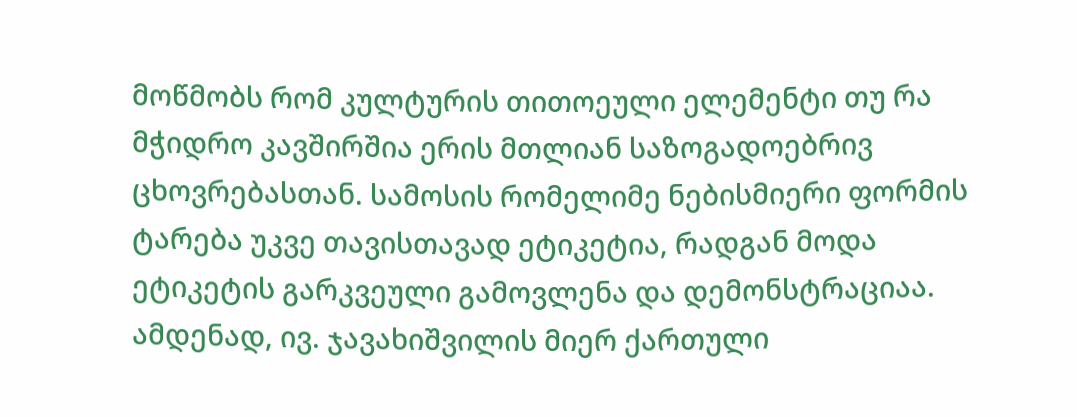მოწმობს რომ კულტურის თითოეული ელემენტი თუ რა მჭიდრო კავშირშია ერის მთლიან საზოგადოებრივ ცხოვრებასთან. სამოსის რომელიმე ნებისმიერი ფორმის ტარება უკვე თავისთავად ეტიკეტია, რადგან მოდა ეტიკეტის გარკვეული გამოვლენა და დემონსტრაციაა. ამდენად, ივ. ჯავახიშვილის მიერ ქართული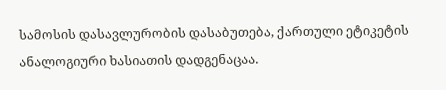სამოსის დასავლურობის დასაბუთება, ქართული ეტიკეტის ანალოგიური ხასიათის დადგენაცაა.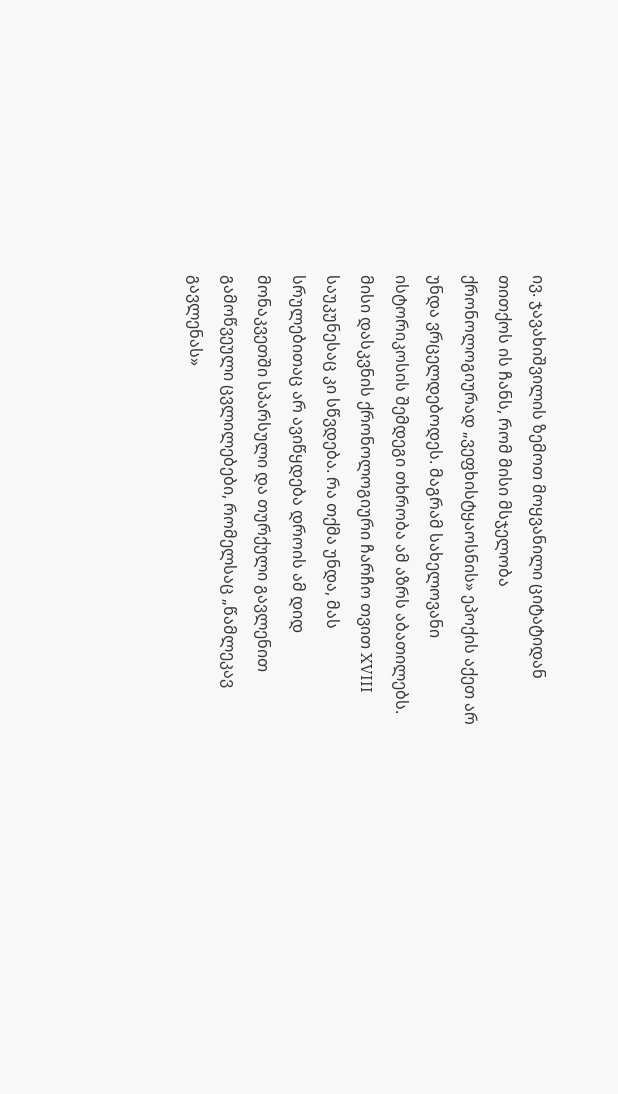ივ. ჯავახიშვილის ზემოთ მოყვანილი ციტატიდან თითქოს ის ჩანს, რომ მისი მსჯელობა ქრონოლოგიურად „ვეფხისტყაოსნის» ეპოქის აქეთ არ უნდა ვრცელდებოდეს. მაგრამ სახელოვანი ისტორიკოსის შემდეგი თხრობა ამ აზრს აბათილებს. მისი დასკვნის ქრონოლოგიური ჩარჩო თვით XVIII საუკუნესაც კი სწვდება. რა თქმა უნდა, მას სრულებითაც არ ავიწყდება დროის ამ დიდ მონაკვეთში სპარსული და თურქული გავლენით გამოწვეული ცვლილებები, რომელსაც „წამლეკავ გავლენას»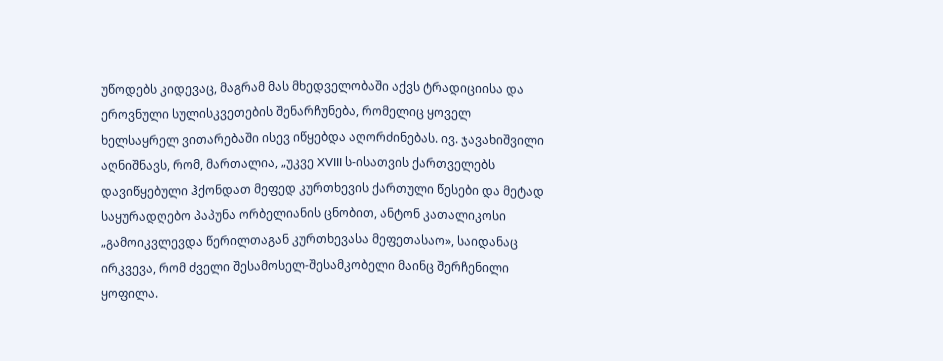უწოდებს კიდევაც, მაგრამ მას მხედველობაში აქვს ტრადიციისა და ეროვნული სულისკვეთების შენარჩუნება, რომელიც ყოველ ხელსაყრელ ვითარებაში ისევ იწყებდა აღორძინებას. ივ. ჯავახიშვილი აღნიშნავს, რომ, მართალია, „უკვე XVIII ს-ისათვის ქართველებს დავიწყებული ჰქონდათ მეფედ კურთხევის ქართული წესები და მეტად საყურადღებო პაპუნა ორბელიანის ცნობით, ანტონ კათალიკოსი „გამოიკვლევდა წერილთაგან კურთხევასა მეფეთასაო», საიდანაც ირკვევა, რომ ძველი შესამოსელ-შესამკობელი მაინც შერჩენილი ყოფილა.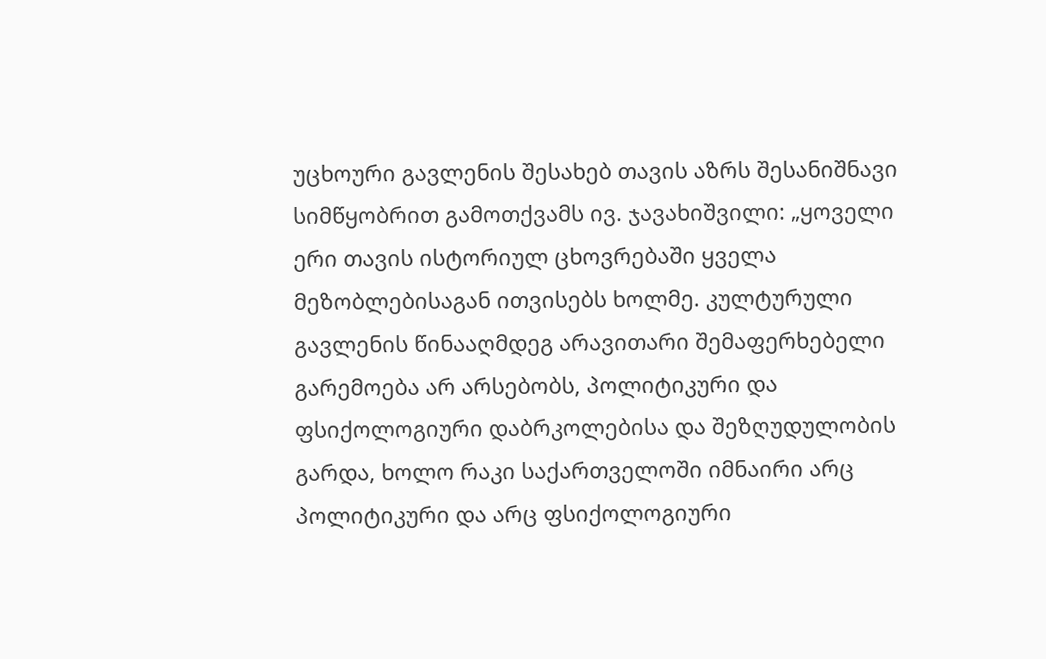უცხოური გავლენის შესახებ თავის აზრს შესანიშნავი სიმწყობრით გამოთქვამს ივ. ჯავახიშვილი: „ყოველი ერი თავის ისტორიულ ცხოვრებაში ყველა მეზობლებისაგან ითვისებს ხოლმე. კულტურული გავლენის წინააღმდეგ არავითარი შემაფერხებელი გარემოება არ არსებობს, პოლიტიკური და ფსიქოლოგიური დაბრკოლებისა და შეზღუდულობის გარდა, ხოლო რაკი საქართველოში იმნაირი არც პოლიტიკური და არც ფსიქოლოგიური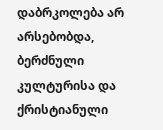დაბრკოლება არ არსებობდა, ბერძნული კულტურისა და ქრისტიანული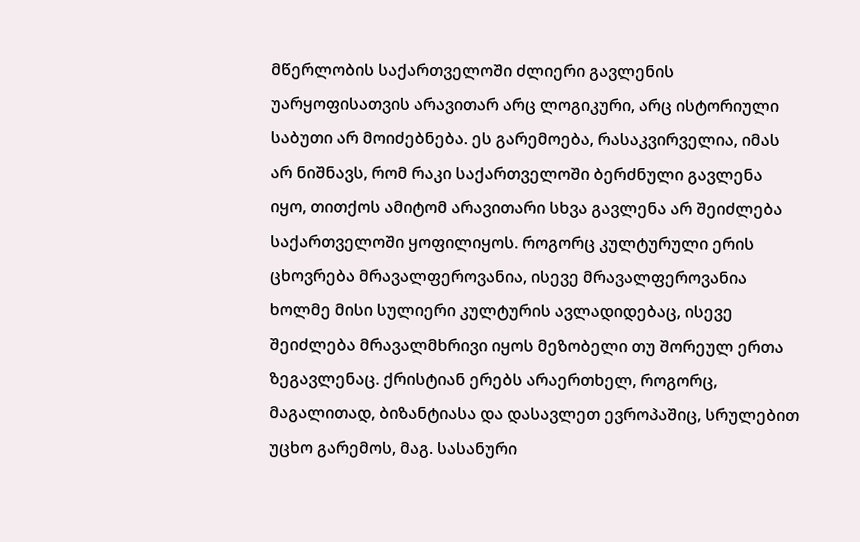მწერლობის საქართველოში ძლიერი გავლენის უარყოფისათვის არავითარ არც ლოგიკური, არც ისტორიული საბუთი არ მოიძებნება. ეს გარემოება, რასაკვირველია, იმას არ ნიშნავს, რომ რაკი საქართველოში ბერძნული გავლენა იყო, თითქოს ამიტომ არავითარი სხვა გავლენა არ შეიძლება საქართველოში ყოფილიყოს. როგორც კულტურული ერის ცხოვრება მრავალფეროვანია, ისევე მრავალფეროვანია ხოლმე მისი სულიერი კულტურის ავლადიდებაც, ისევე შეიძლება მრავალმხრივი იყოს მეზობელი თუ შორეულ ერთა ზეგავლენაც. ქრისტიან ერებს არაერთხელ, როგორც, მაგალითად, ბიზანტიასა და დასავლეთ ევროპაშიც, სრულებით უცხო გარემოს, მაგ. სასანური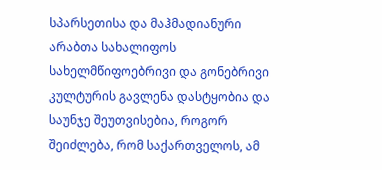სპარსეთისა და მაჰმადიანური არაბთა სახალიფოს სახელმწიფოებრივი და გონებრივი კულტურის გავლენა დასტყობია და საუნჯე შეუთვისებია, როგორ შეიძლება, რომ საქართველოს, ამ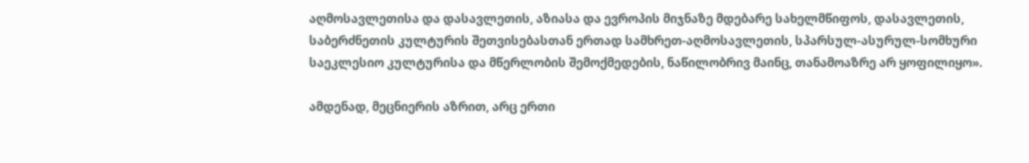აღმოსავლეთისა და დასავლეთის, აზიასა და ევროპის მიჯნაზე მდებარე სახელმწიფოს, დასავლეთის, საბერძნეთის კულტურის შეთვისებასთან ერთად სამხრეთ-აღმოსავლეთის, სპარსულ-ასურულ-სომხური საეკლესიო კულტურისა და მწერლობის შემოქმედების, ნაწილობრივ მაინც, თანამოაზრე არ ყოფილიყო».

ამდენად, მეცნიერის აზრით, არც ერთი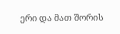ერი და მათ შორის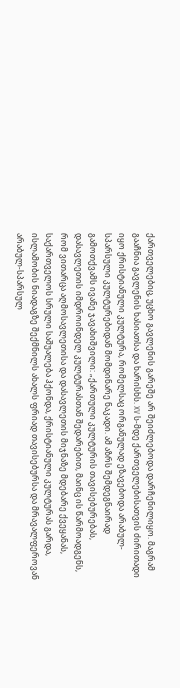ქართველებიც, უცხო გავლენის გარეშე არ შეიძლებოდა დარჩენილიყო. მაგრამ გააჩნია გავლენის ხასიათსა და ხარისხს. XV ს-მდე ქართველებისათვის ძირითადი იყო ქრისტიანული კულტურა, რომელსაც ორგანულად ეზავებოდა არაბულ-სპარსული კულტურებიდან მომდინარე ნაკადი. ამ აზრს შემდეგნაირად გამოთქვამს ივანე ჯავახიშვილი: „ქართული კულტურის თავისებურებას, დასავლეთის იმდროინდელ კულტურასთან შედარებით, მაინც ის წარმოადგენს, რომ ვითარცა აღმოსავლეთისა და დასავლეთის მიჯნაზე მდებარე ქვეყანას, საქართველოს სრული საშუალება ჰქონდა, ქრისტიანული კულტურას გარდა, ისლამობის ნიადაგზე შექმნილს ახალს ფრიად თავისებურსა და მრავალფეროვან არაბულ-სპარსულ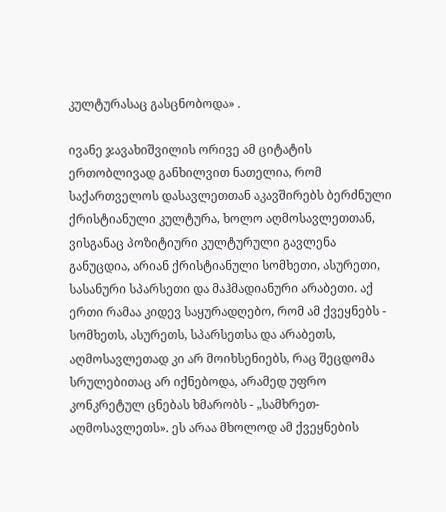კულტურასაც გასცნობოდა» .

ივანე ჯავახიშვილის ორივე ამ ციტატის ერთობლივად განხილვით ნათელია, რომ საქართველოს დასავლეთთან აკავშირებს ბერძნული ქრისტიანული კულტურა, ხოლო აღმოსავლეთთან, ვისგანაც პოზიტიური კულტურული გავლენა განუცდია, არიან ქრისტიანული სომხეთი, ასურეთი, სასანური სპარსეთი და მაჰმადიანური არაბეთი. აქ ერთი რამაა კიდევ საყურადღებო, რომ ამ ქვეყნებს - სომხეთს, ასურეთს, სპარსეთსა და არაბეთს, აღმოსავლეთად კი არ მოიხსენიებს, რაც შეცდომა სრულებითაც არ იქნებოდა, არამედ უფრო კონკრეტულ ცნებას ხმარობს - „სამხრეთ-აღმოსავლეთს». ეს არაა მხოლოდ ამ ქვეყნების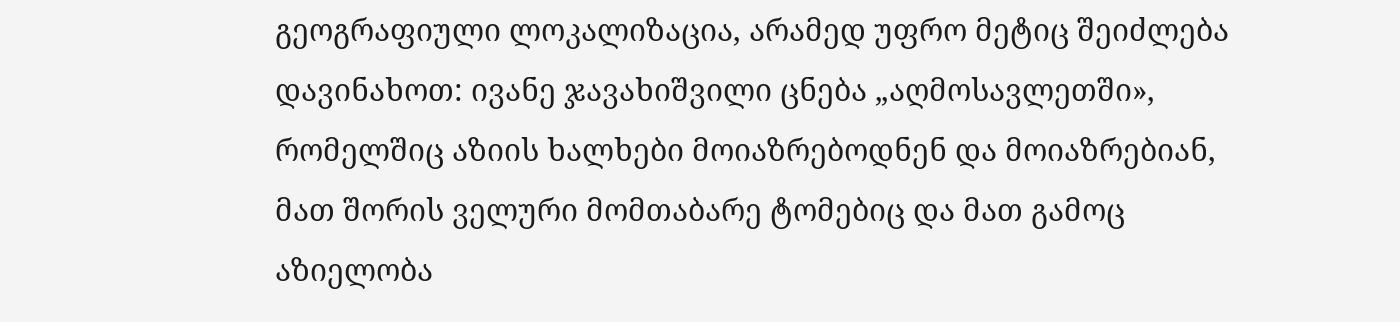გეოგრაფიული ლოკალიზაცია, არამედ უფრო მეტიც შეიძლება დავინახოთ: ივანე ჯავახიშვილი ცნება „აღმოსავლეთში», რომელშიც აზიის ხალხები მოიაზრებოდნენ და მოიაზრებიან, მათ შორის ველური მომთაბარე ტომებიც და მათ გამოც აზიელობა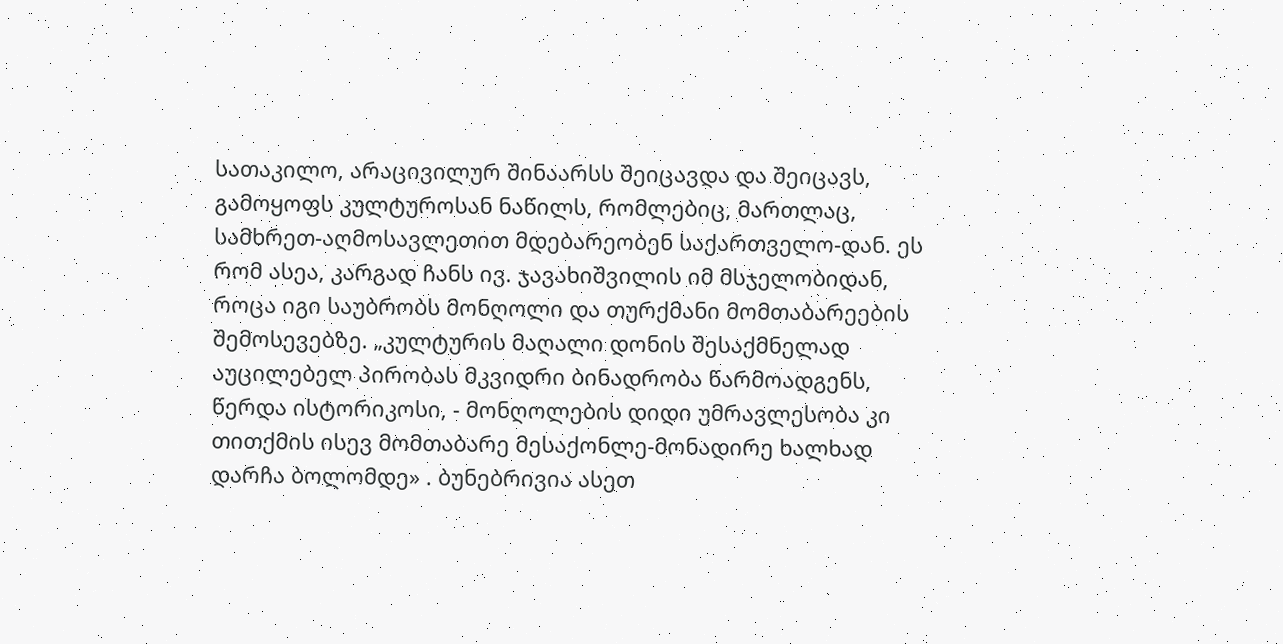სათაკილო, არაცივილურ შინაარსს შეიცავდა და შეიცავს, გამოყოფს კულტუროსან ნაწილს, რომლებიც, მართლაც, სამხრეთ-აღმოსავლეთით მდებარეობენ საქართველო-დან. ეს რომ ასეა, კარგად ჩანს ივ. ჯავახიშვილის იმ მსჯელობიდან, როცა იგი საუბრობს მონღოლი და თურქმანი მომთაბარეების შემოსევებზე. „კულტურის მაღალი დონის შესაქმნელად აუცილებელ პირობას მკვიდრი ბინადრობა წარმოადგენს, წერდა ისტორიკოსი, - მონღოლების დიდი უმრავლესობა კი თითქმის ისევ მომთაბარე მესაქონლე-მონადირე ხალხად დარჩა ბოლომდე» . ბუნებრივია ასეთ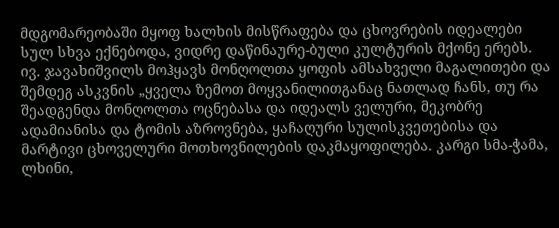მდგომარეობაში მყოფ ხალხის მისწრაფება და ცხოვრების იდეალები სულ სხვა ექნებოდა, ვიდრე დაწინაურე-ბული კულტურის მქონე ერებს. ივ. ჯავახიშვილს მოჰყავს მონღოლთა ყოფის ამსახველი მაგალითები და შემდეგ ასკვნის „ყველა ზემოთ მოყვანილითგანაც ნათლად ჩანს, თუ რა შეადგენდა მონღოლთა ოცნებასა და იდეალს ველური, მეკობრე ადამიანისა და ტომის აზროვნება, ყაჩაღური სულისკვეთებისა და მარტივი ცხოველური მოთხოვნილების დაკმაყოფილება. კარგი სმა-ჭამა, ლხინი,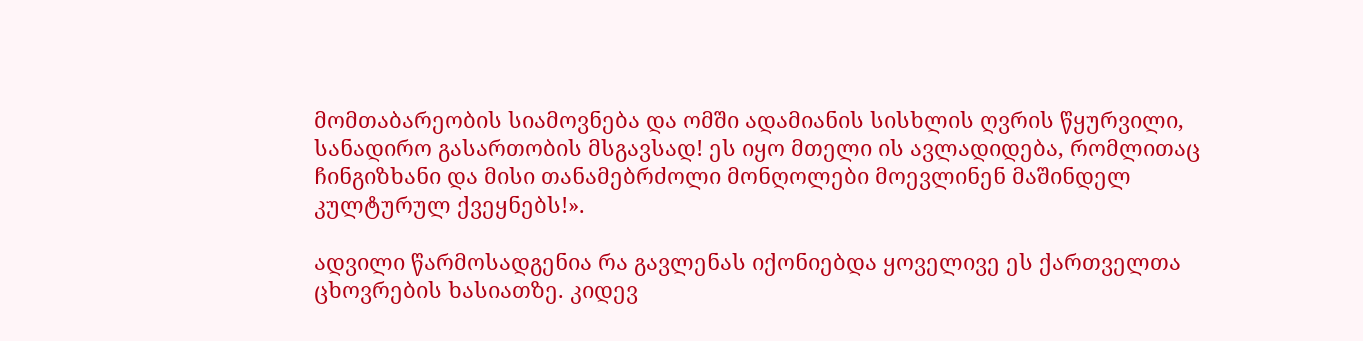მომთაბარეობის სიამოვნება და ომში ადამიანის სისხლის ღვრის წყურვილი, სანადირო გასართობის მსგავსად! ეს იყო მთელი ის ავლადიდება, რომლითაც ჩინგიზხანი და მისი თანამებრძოლი მონღოლები მოევლინენ მაშინდელ კულტურულ ქვეყნებს!».

ადვილი წარმოსადგენია რა გავლენას იქონიებდა ყოველივე ეს ქართველთა ცხოვრების ხასიათზე. კიდევ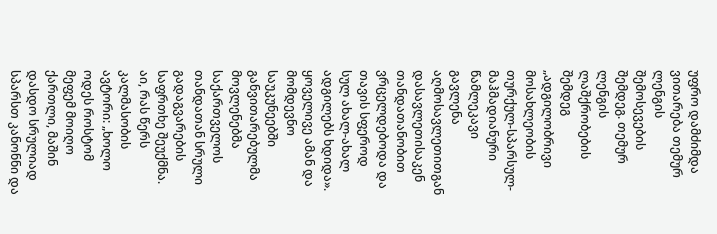უფრო დამძიმდა ვითარება თემურ ლენგის შემოსევების შემდეგ. თემურ ლენგის ლაშქრობების შემდეგ „ადგილობრივი მოსახლეობის თურქულ-სპარსულ-მაჰმადიანური წამლეკავი გავლენა  აღმოსავლეთითგან დასავლეთისაკენ თანდათანობით ვრცელდებოდა და თავის სფეროდ სულ ახალ-ახალ ადგილებს ხდიდა». ყოველივე ამან და მომდევნო საუკუნეებში განვითარებულმა მოვლენებმა საქართველოს თანდათან სრული გადაგვარების საფრთხე შეუქმნა. აი, რას წერს კალმასობის ავტორი: „ხოლო ოდეს როსტომ მეფემ მოიღო ქართლი, მაშინ დასდო სრულიად სპარსთ კანონნი და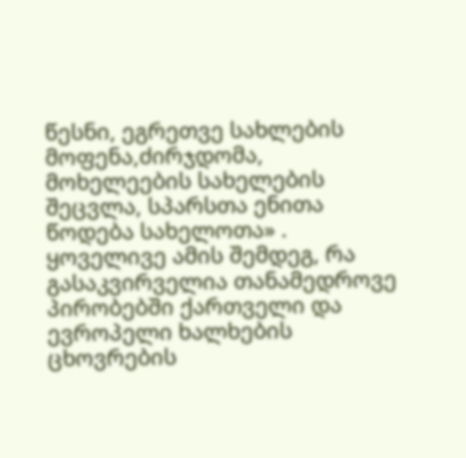წესნი, ეგრეთვე სახლების მოფენა,ძირჯდომა, მოხელეების სახელების შეცვლა, სპარსთა ენითა წოდება სახელოთა» . ყოველივე ამის შემდეგ, რა გასაკვირველია თანამედროვე პირობებში ქართველი და ევროპელი ხალხების ცხოვრების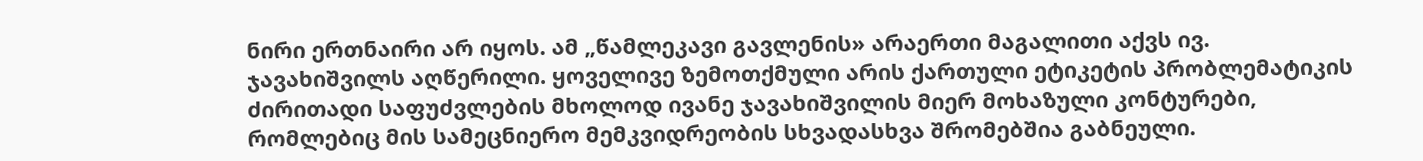ნირი ერთნაირი არ იყოს. ამ „წამლეკავი გავლენის» არაერთი მაგალითი აქვს ივ. ჯავახიშვილს აღწერილი. ყოველივე ზემოთქმული არის ქართული ეტიკეტის პრობლემატიკის ძირითადი საფუძვლების მხოლოდ ივანე ჯავახიშვილის მიერ მოხაზული კონტურები, რომლებიც მის სამეცნიერო მემკვიდრეობის სხვადასხვა შრომებშია გაბნეული.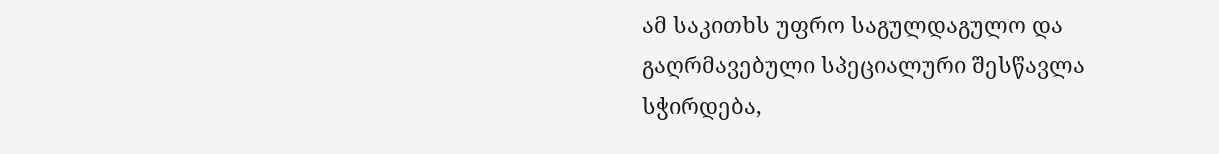ამ საკითხს უფრო საგულდაგულო და გაღრმავებული სპეციალური შესწავლა სჭირდება,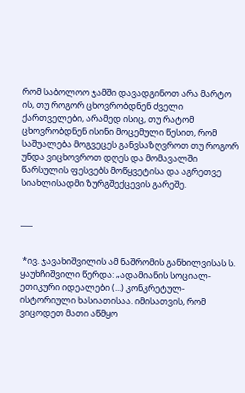რომ საბოლოო ჯამში დავადგინოთ არა მარტო ის, თუ როგორ ცხოვრობდნენ ძველი ქართველები, არამედ ისიც, თუ რატომ ცხოვრობდნენ ისინი მოცემული წესით, რომ საშუალება მოგვეცეს განვსაზღვროთ თუ როგორ უნდა ვიცხოვროთ დღეს და მომავალში წარსულის ფესვებს მოწყვეტისა და აგრეთვე სიახლისადმი ზურგშექცევის გარეშე.


___


 *ივ. ჯავახიშვილის ამ ნაშრომის განხილვისას ს. ყაუხჩიშვილი წერდა: „ადამიანის სოციალ-ეთიკური იდეალები (...) კონკრეტულ-ისტორიული ხასიათისაა. იმისათვის, რომ ვიცოდეთ მათი აწმყო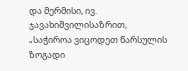და მერმისი, ივ. ჯავახიშვილისაზრით, „საჭიროა ვიცოდეთ წარსულის ზოგადი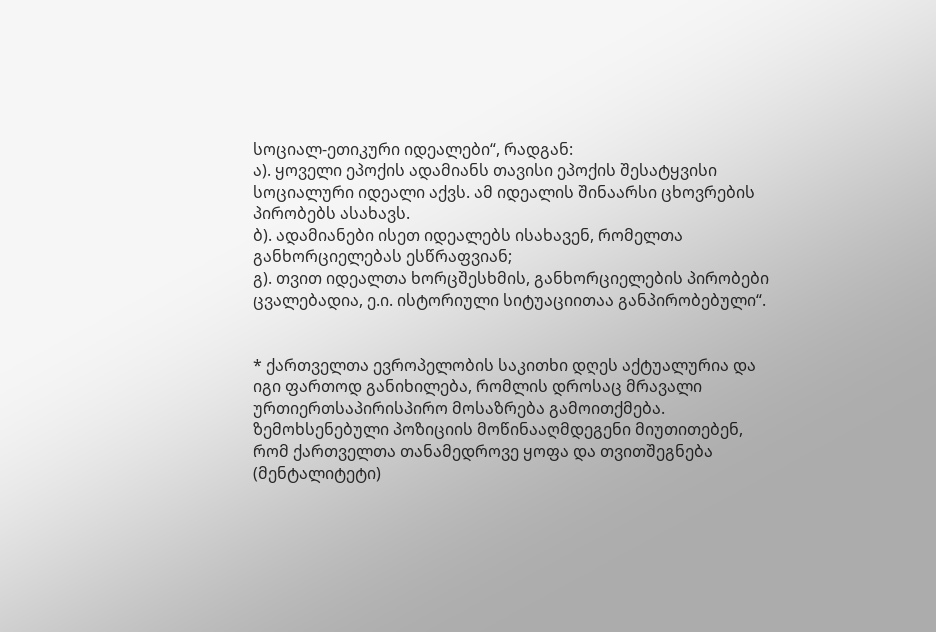სოციალ-ეთიკური იდეალები“, რადგან:
ა). ყოველი ეპოქის ადამიანს თავისი ეპოქის შესატყვისი სოციალური იდეალი აქვს. ამ იდეალის შინაარსი ცხოვრების პირობებს ასახავს.
ბ). ადამიანები ისეთ იდეალებს ისახავენ, რომელთა განხორციელებას ესწრაფვიან;
გ). თვით იდეალთა ხორცშესხმის, განხორციელების პირობები ცვალებადია, ე.ი. ისტორიული სიტუაციითაა განპირობებული“.


* ქართველთა ევროპელობის საკითხი დღეს აქტუალურია და იგი ფართოდ განიხილება, რომლის დროსაც მრავალი ურთიერთსაპირისპირო მოსაზრება გამოითქმება. ზემოხსენებული პოზიციის მოწინააღმდეგენი მიუთითებენ, რომ ქართველთა თანამედროვე ყოფა და თვითშეგნება (მენტალიტეტი)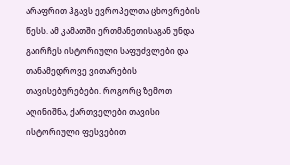არაფრით ჰგავს ევროპელთა ცხოვრების წესს. ამ კამათში ერთმანეთისაგან უნდა გაირჩეს ისტორიული საფუძვლები და თანამედროვე ვითარების თავისებურებები. როგორც ზემოთ აღინიშნა, ქართველები თავისი ისტორიული ფესვებით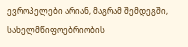ევროპელები არიან, მაგრამ შემდეგში, სახელმწიფოებრიობის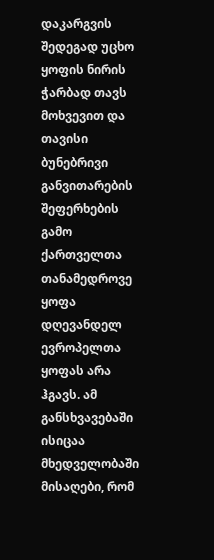დაკარგვის შედეგად უცხო ყოფის ნირის ჭარბად თავს მოხვევით და თავისი ბუნებრივი განვითარების შეფერხების გამო ქართველთა თანამედროვე ყოფა დღევანდელ ევროპელთა ყოფას არა ჰგავს. ამ განსხვავებაში ისიცაა მხედველობაში მისაღები, რომ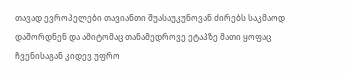თავად ევროპელები თავიანთი შუასაუკუნოვან ძირებს საკმაოდ დაშორდნენ და ამიტომაც თანამედროვე ეტაპზე მათი ყოფაც ჩვენისაგან კიდევ უფრო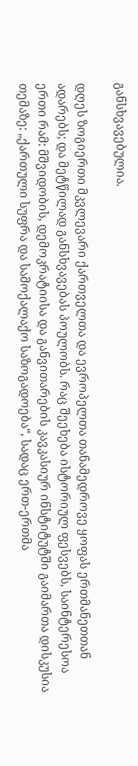განსხვავებულია.

დღეს ზოგიერთი მკვლევარი ქართველთა და ევროპელთა თანამედროვე ყოფას ერთმანეთთან ადარებს; და მეტწილად განსხვავებას პოულობს. რაც შეეხება ისტორიულ ფესვებს, საინტერესოა ერთი რამ: მშვიდობის, დემოკრატიისა და განვითარების კავკასიურ ინსტიტუტში გაიმართა დისკუსია თემაზე: „ქართული სუფრა და სამოქალაქო საზოგადოება“, სადაც ერთ-ერთმა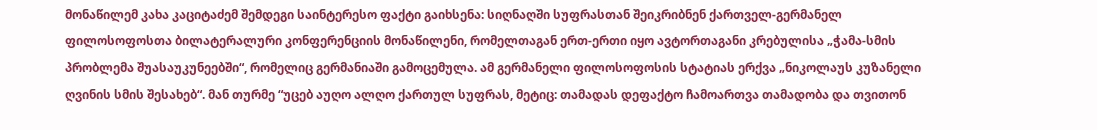მონაწილემ კახა კაციტაძემ შემდეგი საინტერესო ფაქტი გაიხსენა: სიღნაღში სუფრასთან შეიკრიბნენ ქართველ-გერმანელ ფილოსოფოსთა ბილატერალური კონფერენციის მონაწილენი, რომელთაგან ერთ-ერთი იყო ავტორთაგანი კრებულისა „ჭამა-სმის პრობლემა შუასაუკუნეებში“, რომელიც გერმანიაში გამოცემულა. ამ გერმანელი ფილოსოფოსის სტატიას ერქვა „ნიკოლაუს კუზანელი ღვინის სმის შესახებ“. მან თურმე “უცებ აუღო ალღო ქართულ სუფრას, მეტიც: თამადას დეფაქტო ჩამოართვა თამადობა და თვითონ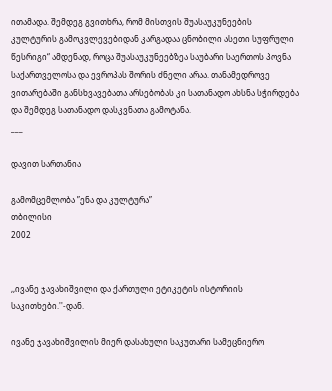ითამადა. შემდეგ გვითხრა, რომ მისთვის შუასაუკუნეების კულტურის გამოკვლევებიდან კარგადაა ცნობილი ასეთი სუფრული წესრიგი“ ამდენად, როცა შუასაუკუნეებზეა საუბარი საერთოს პოვნა საქართველოსა და ევროპას შორის ძნელი არაა. თანამედროვე ვითარებაში განსხვავებათა არსებობას კი სათანადო ახსნა სჭირდება და შემდეგ სათანადო დასკვნათა გამოტანა.
___

დავით სართანია

გამომცემლობა ”ენა და კულტურა”
თბილისი
2002


,,ივანე ჯავახიშვილი და ქართული ეტიკეტის ისტორიის საკითხები.''-დან.

ივანე ჯავახიშვილის მიერ დასახული საკუთარი სამეცნიერო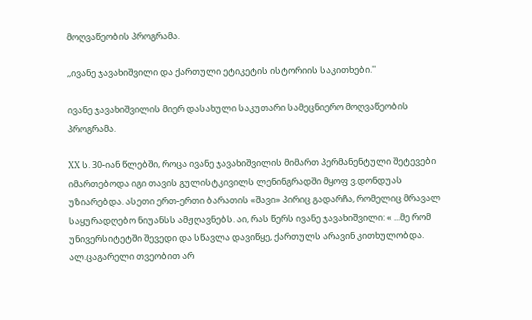მოღვაწეობის პროგრამა.

,,ივანე ჯავახიშვილი და ქართული ეტიკეტის ისტორიის საკითხები.''

ივანე ჯავახიშვილის მიერ დასახული საკუთარი სამეცნიერო მოღვაწეობის პროგრამა.

XX ს. 30-იან წლებში, როცა ივანე ჯავახიშვილის მიმართ პერმანენტული შეტევები იმართებოდა იგი თავის გულისტკივილს ლენინგრადში მყოფ ვ.დონდუას უზიარებდა. ასეთი ერთ-ერთი ბარათის «შავი» პირიც გადარჩა, რომელიც მრავალ საყურადღებო ნიუანსს ამჟღავნებს. აი, რას წერს ივანე ჯავახიშვილი: « ...მე რომ უნივერსიტეტში შევედი და სწავლა დავიწყე, ქართულს არავინ კითხულობდა. ალ.ცაგარელი თვეობით არ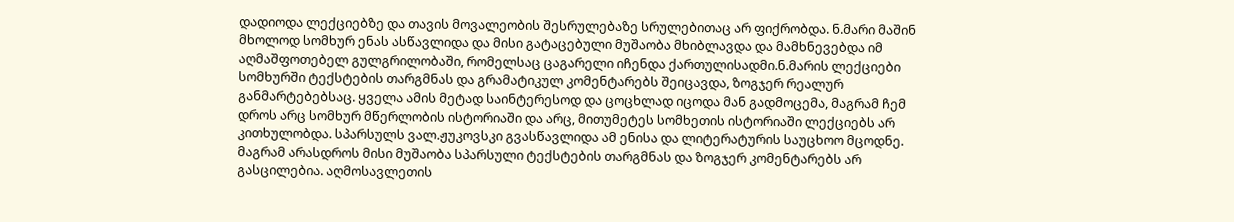დადიოდა ლექციებზე და თავის მოვალეობის შესრულებაზე სრულებითაც არ ფიქრობდა. ნ.მარი მაშინ მხოლოდ სომხურ ენას ასწავლიდა და მისი გატაცებული მუშაობა მხიბლავდა და მამხნევებდა იმ აღმაშფოთებელ გულგრილობაში, რომელსაც ცაგარელი იჩენდა ქართულისადმი.ნ.მარის ლექციები სომხურში ტექსტების თარგმნას და გრამატიკულ კომენტარებს შეიცავდა, ზოგჯერ რეალურ განმარტებებსაც. ყველა ამის მეტად საინტერესოდ და ცოცხლად იცოდა მან გადმოცემა, მაგრამ ჩემ დროს არც სომხურ მწერლობის ისტორიაში და არც, მითუმეტეს სომხეთის ისტორიაში ლექციებს არ კითხულობდა. სპარსულს ვალ.ჟუკოვსკი გვასწავლიდა ამ ენისა და ლიტერატურის საუცხოო მცოდნე. მაგრამ არასდროს მისი მუშაობა სპარსული ტექსტების თარგმნას და ზოგჯერ კომენტარებს არ გასცილებია. აღმოსავლეთის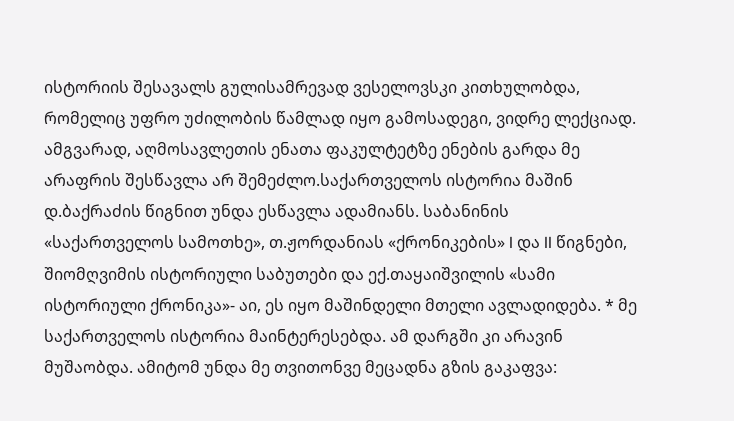ისტორიის შესავალს გულისამრევად ვესელოვსკი კითხულობდა, რომელიც უფრო უძილობის წამლად იყო გამოსადეგი, ვიდრე ლექციად. ამგვარად, აღმოსავლეთის ენათა ფაკულტეტზე ენების გარდა მე არაფრის შესწავლა არ შემეძლო.საქართველოს ისტორია მაშინ დ.ბაქრაძის წიგნით უნდა ესწავლა ადამიანს. საბანინის «საქართველოს სამოთხე», თ.ჟორდანიას «ქრონიკების» I და II წიგნები, შიომღვიმის ისტორიული საბუთები და ექ.თაყაიშვილის «სამი ისტორიული ქრონიკა»- აი, ეს იყო მაშინდელი მთელი ავლადიდება. * მე საქართველოს ისტორია მაინტერესებდა. ამ დარგში კი არავინ მუშაობდა. ამიტომ უნდა მე თვითონვე მეცადნა გზის გაკაფვა: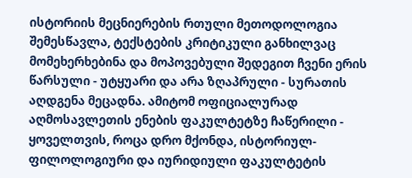ისტორიის მეცნიერების რთული მეთოდოლოგია შემესწავლა, ტექსტების კრიტიკული განხილვაც მომეხერხებინა და მოპოვებული შედეგით ჩვენი ერის წარსული - უტყუარი და არა ზღაპრული - სურათის აღდგენა მეცადნა. ამიტომ ოფიციალურად აღმოსავლეთის ენების ფაკულტეტზე ჩაწერილი - ყოველთვის, როცა დრო მქონდა, ისტორიულ-ფილოლოგიური და იურიდიული ფაკულტეტის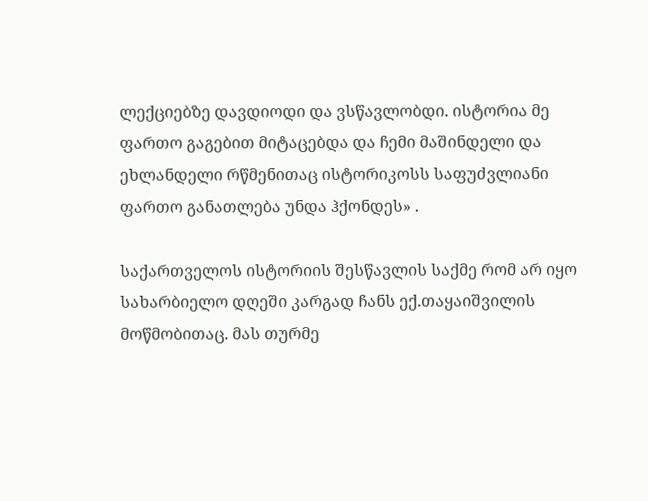ლექციებზე დავდიოდი და ვსწავლობდი. ისტორია მე ფართო გაგებით მიტაცებდა და ჩემი მაშინდელი და ეხლანდელი რწმენითაც ისტორიკოსს საფუძვლიანი ფართო განათლება უნდა ჰქონდეს» .

საქართველოს ისტორიის შესწავლის საქმე რომ არ იყო სახარბიელო დღეში კარგად ჩანს ექ.თაყაიშვილის მოწმობითაც. მას თურმე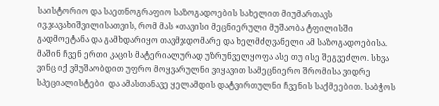საისტორიო და საეთნოგრაფიო საზოგადოების სახელით მიუმართავს ივ.ჯავახიშვილისათვის, რომ მას «თავისი მეცნიერული მუშაობა ტფილისში გადმოეტანა და გამხდარიყო თავმჯდომარე და ხელმძღვანელი ამ საზოგადოებისა. მაშინ ჩვენ ერთი კაცის მატერიალურად უზრუნველყოფა ასე თუ ისე შეგვეძლო. სხვა ვინც იქ ვმუშაობდით უფრო მოყვარულნი ვიყავით სამეცნიერო შრომისა ვიდრე სპეციალისტები  და ამასთანავე ყელამდის დატვირთულნი ჩვენის საქმეებით. საბჭოს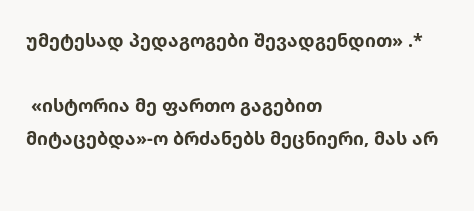უმეტესად პედაგოგები შევადგენდით» .*

 «ისტორია მე ფართო გაგებით მიტაცებდა»-ო ბრძანებს მეცნიერი, მას არ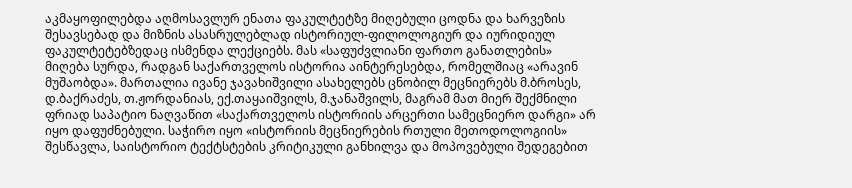აკმაყოფილებდა აღმოსავლურ ენათა ფაკულტეტზე მიღებული ცოდნა და ხარვეზის შესავსებად და მიზნის ასასრულებლად ისტორიულ-ფილოლოგიურ და იურიდიულ ფაკულტეტებზედაც ისმენდა ლექციებს. მას «საფუძვლიანი ფართო განათლების» მიღება სურდა, რადგან საქართველოს ისტორია აინტერესებდა, რომელშიაც «არავინ მუშაობდა». მართალია ივანე ჯავახიშვილი ასახელებს ცნობილ მეცნიერებს მ.ბროსეს, დ.ბაქრაძეს, თ.ჟორდანიას, ექ.თაყაიშვილს, მ.ჯანაშვილს, მაგრამ მათ მიერ შექმნილი ფრიად საპატიო ნაღვაწით «საქართველოს ისტორიის არცერთი სამეცნიერო დარგი» არ იყო დაფუძნებული. საჭირო იყო «ისტორიის მეცნიერების რთული მეთოდოლოგიის» შესწავლა, საისტორიო ტექტსტების კრიტიკული განხილვა და მოპოვებული შედეგებით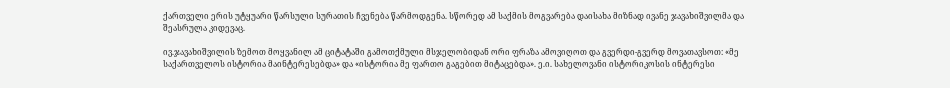ქართველი ერის უტყუარი წარსული სურათის ჩვენება წარმოდგენა. სწორედ ამ საქმის მოგვარება დაისახა მიზნად ივანე ჯავახიშვილმა და შეასრულა კიდევაც.

ივ.ჯავახიშვილის ზემოთ მოყვანილ ამ ციტატაში გამოთქმული მსჯელობიდან ორი ფრაზა ამოვიღოთ და გვერდი-გვერდ მოვათავსოთ: «მე საქართველოს ისტორია მაინტერესებდა» და «ისტორია მე ფართო გაგებით მიტაცებდა». ე.ი. სახელოვანი ისტორიკოსის ინტერესი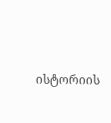ისტორიის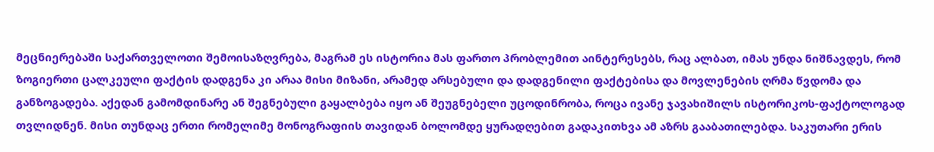მეცნიერებაში საქართველოთი შემოისაზღვრება, მაგრამ ეს ისტორია მას ფართო პრობლემით აინტერესებს, რაც ალბათ, იმას უნდა ნიშნავდეს, რომ ზოგიერთი ცალკეული ფაქტის დადგენა კი არაა მისი მიზანი, არამედ არსებული და დადგენილი ფაქტებისა და მოვლენების ღრმა წვდომა და განზოგადება. აქედან გამომდინარე ან შეგნებული გაყალბება იყო ან შეუგნებელი უცოდინრობა, როცა ივანე ჯავახიშილს ისტორიკოს-ფაქტოლოგად თვლიდნენ. მისი თუნდაც ერთი რომელიმე მონოგრაფიის თავიდან ბოლომდე ყურადღებით გადაკითხვა ამ აზრს გააბათილებდა. საკუთარი ერის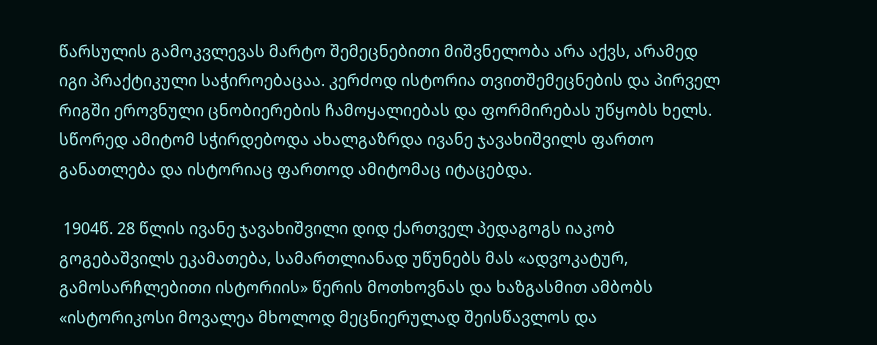წარსულის გამოკვლევას მარტო შემეცნებითი მიშვნელობა არა აქვს, არამედ იგი პრაქტიკული საჭიროებაცაა. კერძოდ ისტორია თვითშემეცნების და პირველ რიგში ეროვნული ცნობიერების ჩამოყალიებას და ფორმირებას უწყობს ხელს. სწორედ ამიტომ სჭირდებოდა ახალგაზრდა ივანე ჯავახიშვილს ფართო განათლება და ისტორიაც ფართოდ ამიტომაც იტაცებდა.

 1904წ. 28 წლის ივანე ჯავახიშვილი დიდ ქართველ პედაგოგს იაკობ გოგებაშვილს ეკამათება, სამართლიანად უწუნებს მას «ადვოკატურ, გამოსარჩლებითი ისტორიის» წერის მოთხოვნას და ხაზგასმით ამბობს «ისტორიკოსი მოვალეა მხოლოდ მეცნიერულად შეისწავლოს და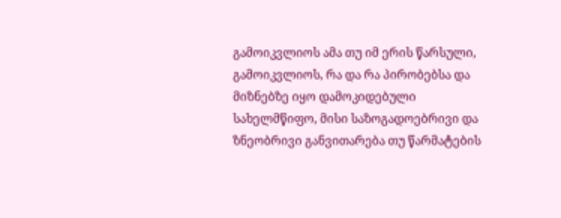გამოიკვლიოს ამა თუ იმ ერის წარსული, გამოიკვლიოს, რა და რა პირობებსა და მიზნებზე იყო დამოკიდებული სახელმწიფო, მისი საზოგადოებრივი და ზნეობრივი განვითარება თუ წარმატების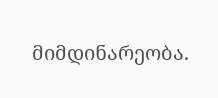მიმდინარეობა.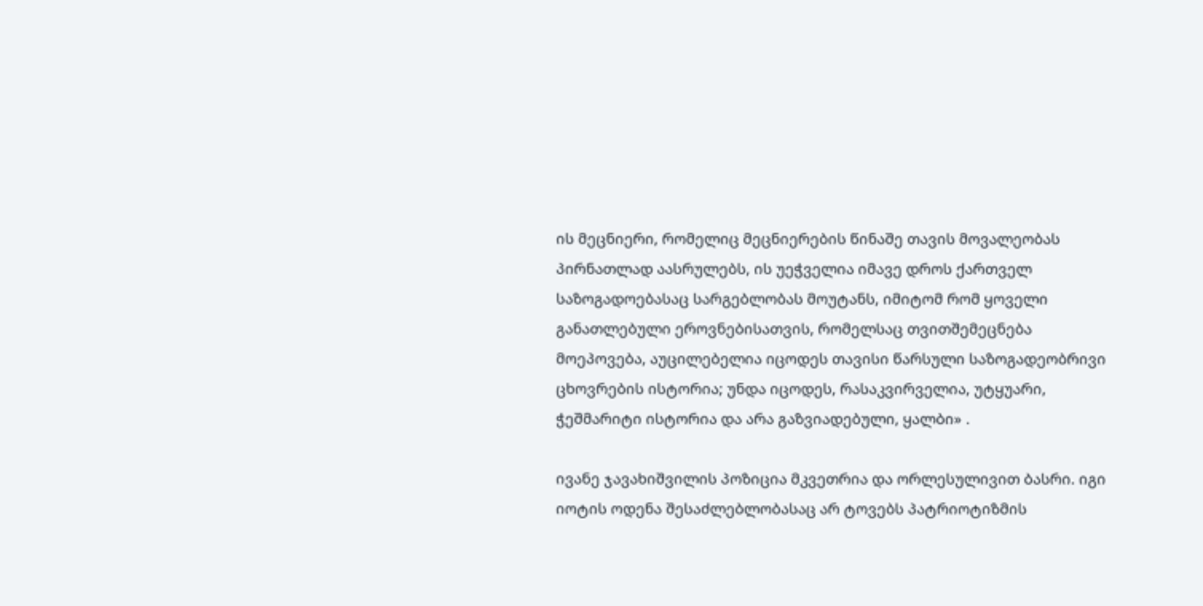ის მეცნიერი, რომელიც მეცნიერების წინაშე თავის მოვალეობას პირნათლად აასრულებს, ის უეჭველია იმავე დროს ქართველ საზოგადოებასაც სარგებლობას მოუტანს, იმიტომ რომ ყოველი განათლებული ეროვნებისათვის, რომელსაც თვითშემეცნება მოეპოვება, აუცილებელია იცოდეს თავისი წარსული საზოგადეობრივი ცხოვრების ისტორია; უნდა იცოდეს, რასაკვირველია, უტყუარი, ჭეშმარიტი ისტორია და არა გაზვიადებული, ყალბი» .

ივანე ჯავახიშვილის პოზიცია მკვეთრია და ორლესულივით ბასრი. იგი იოტის ოდენა შესაძლებლობასაც არ ტოვებს პატრიოტიზმის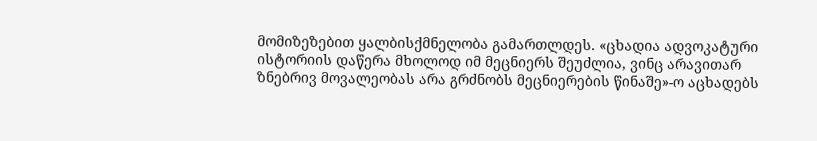მომიზეზებით ყალბისქმნელობა გამართლდეს. «ცხადია ადვოკატური ისტორიის დაწერა მხოლოდ იმ მეცნიერს შეუძლია, ვინც არავითარ ზნებრივ მოვალეობას არა გრძნობს მეცნიერების წინაშე»-ო აცხადებს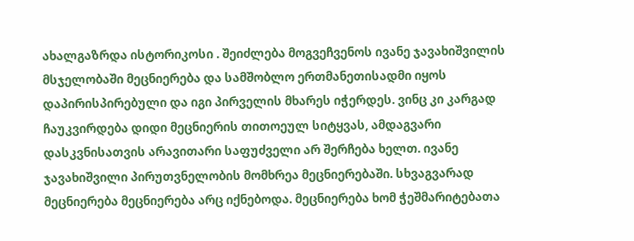ახალგაზრდა ისტორიკოსი . შეიძლება მოგვეჩვენოს ივანე ჯავახიშვილის მსჯელობაში მეცნიერება და სამშობლო ერთმანეთისადმი იყოს დაპირისპირებული და იგი პირველის მხარეს იჭერდეს. ვინც კი კარგად ჩაუკვირდება დიდი მეცნიერის თითოეულ სიტყვას, ამდაგვარი დასკვნისათვის არავითარი საფუძველი არ შერჩება ხელთ. ივანე ჯავახიშვილი პირუთვნელობის მომხრეა მეცნიერებაში. სხვაგვარად მეცნიერება მეცნიერება არც იქნებოდა. მეცნიერება ხომ ჭეშმარიტებათა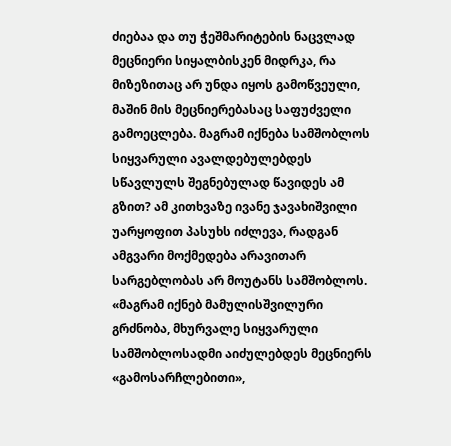ძიებაა და თუ ჭეშმარიტების ნაცვლად მეცნიერი სიყალბისკენ მიდრკა, რა მიზეზითაც არ უნდა იყოს გამოწვეული, მაშინ მის მეცნიერებასაც საფუძველი გამოეცლება. მაგრამ იქნება სამშობლოს სიყვარული ავალდებულებდეს სწავლულს შეგნებულად წავიდეს ამ გზით? ამ კითხვაზე ივანე ჯავახიშვილი უარყოფით პასუხს იძლევა, რადგან ამგვარი მოქმედება არავითარ სარგებლობას არ მოუტანს სამშობლოს. «მაგრამ იქნებ მამულისშვილური გრძნობა, მხურვალე სიყვარული სამშობლოსადმი აიძულებდეს მეცნიერს «გამოსარჩლებითი»,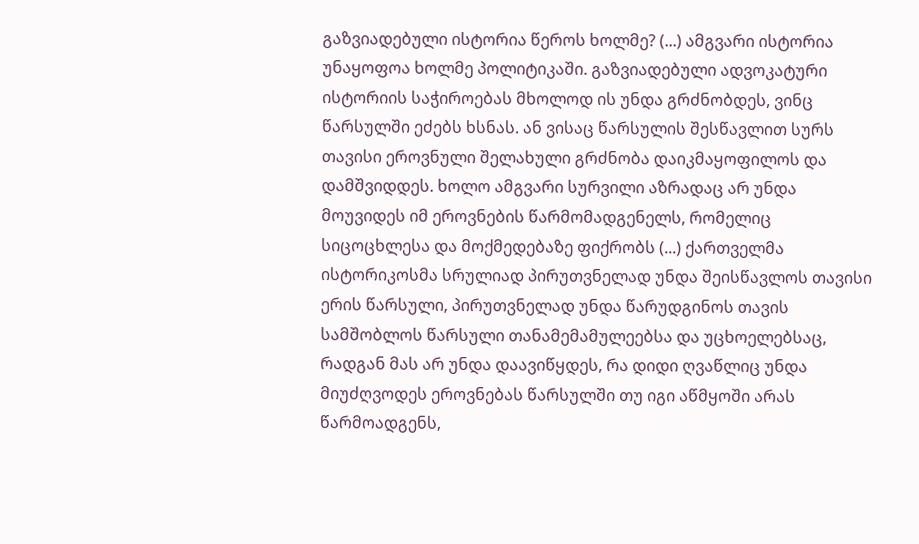გაზვიადებული ისტორია წეროს ხოლმე? (...) ამგვარი ისტორია უნაყოფოა ხოლმე პოლიტიკაში. გაზვიადებული ადვოკატური ისტორიის საჭიროებას მხოლოდ ის უნდა გრძნობდეს, ვინც წარსულში ეძებს ხსნას. ან ვისაც წარსულის შესწავლით სურს თავისი ეროვნული შელახული გრძნობა დაიკმაყოფილოს და დამშვიდდეს. ხოლო ამგვარი სურვილი აზრადაც არ უნდა მოუვიდეს იმ ეროვნების წარმომადგენელს, რომელიც სიცოცხლესა და მოქმედებაზე ფიქრობს (...) ქართველმა ისტორიკოსმა სრულიად პირუთვნელად უნდა შეისწავლოს თავისი ერის წარსული, პირუთვნელად უნდა წარუდგინოს თავის სამშობლოს წარსული თანამემამულეებსა და უცხოელებსაც, რადგან მას არ უნდა დაავიწყდეს, რა დიდი ღვაწლიც უნდა მიუძღვოდეს ეროვნებას წარსულში თუ იგი აწმყოში არას წარმოადგენს,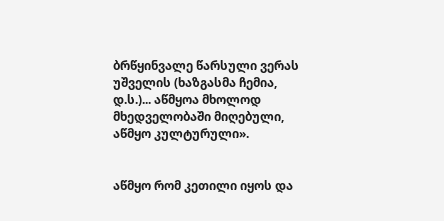ბრწყინვალე წარსული ვერას უშველის (ხაზგასმა ჩემია, დ.ს.)... აწმყოა მხოლოდ მხედველობაში მიღებული, აწმყო კულტურული».


აწმყო რომ კეთილი იყოს და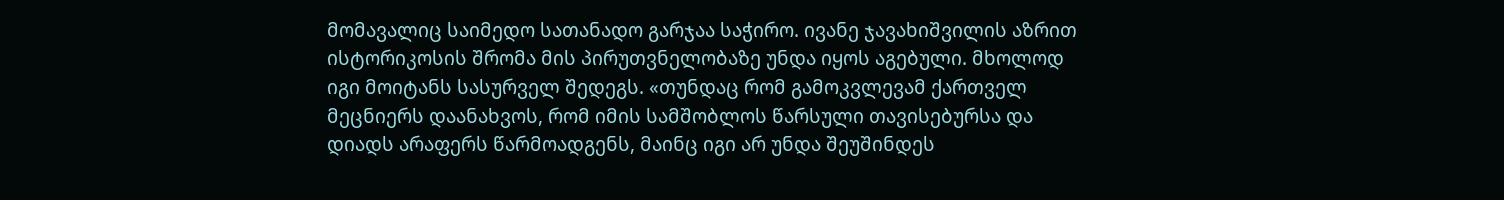მომავალიც საიმედო სათანადო გარჯაა საჭირო. ივანე ჯავახიშვილის აზრით ისტორიკოსის შრომა მის პირუთვნელობაზე უნდა იყოს აგებული. მხოლოდ იგი მოიტანს სასურველ შედეგს. «თუნდაც რომ გამოკვლევამ ქართველ მეცნიერს დაანახვოს, რომ იმის სამშობლოს წარსული თავისებურსა და დიადს არაფერს წარმოადგენს, მაინც იგი არ უნდა შეუშინდეს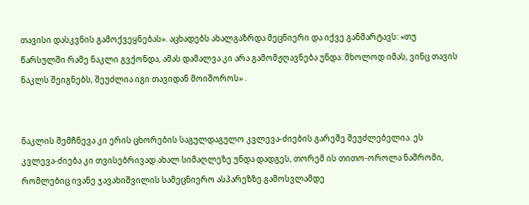თავისი დასკვნის გამოქვეყნებას». აცხადებს ახალგაზრდა მეცნიერი და იქვე განმარტავს: «თუ წარსულში რამე ნაკლი გვქონდა, ამას დამალვა კი არა გამომჟღავნება უნდა: მხოლოდ იმას, ვინც თავის ნაკლს შეიგნებს, შეუძლია იგი თავიდან მოიშოროს» .


ნაკლის შემჩნევა კი ერის ცხორების საგულდაგულო კვლევა-ძიების გარეშე შეუძლებელია. ეს კვლევა-ძიება კი თვისებრივად ახალ სიმაღლეზე უნდა დადგეს, თორემ ის თითო-ოროლა ნაშრომი, რომლებიც ივანე ჯავახიშვილის სამეცნიერო ასპარეზზე გამოსვლამდე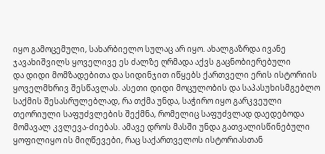იყო გამოცემული, სახარბიელო სულაც არ იყო. ახალგაზრდა ივანე ჯავახიშვილს ყოველივე ეს ძალზე ღრმადა აქვს გაცნობიერებული
და დიდი მომზადებითა და სიდინჯით იწყებს ქართველი ერის ისტორიის ყოველმხრივ შესწავლას. ასეთი დიდი მოცულობის და საპასუხისმგებლო საქმის შესასრულებლად, რა თქმა უნდა, საჭირო იყო გარკვეული თეორიული საფუძვლების შექმნა, რომელიც საფუძვლად დაედებოდა მომავალ კვლევა-ძიებას. ამავე დროს მასში უნდა გათვალისწინებული ყოფილიყო ის მიღწევები, რაც საქართველოს ისტორიასთან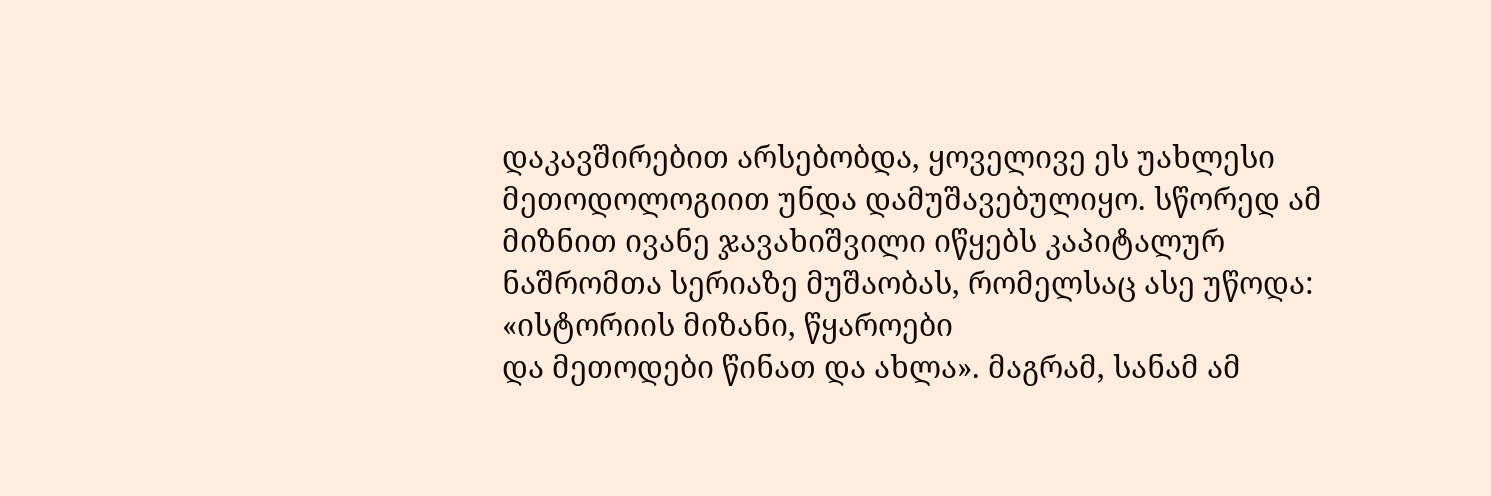დაკავშირებით არსებობდა, ყოველივე ეს უახლესი მეთოდოლოგიით უნდა დამუშავებულიყო. სწორედ ამ მიზნით ივანე ჯავახიშვილი იწყებს კაპიტალურ ნაშრომთა სერიაზე მუშაობას, რომელსაც ასე უწოდა: «ისტორიის მიზანი, წყაროები
და მეთოდები წინათ და ახლა». მაგრამ, სანამ ამ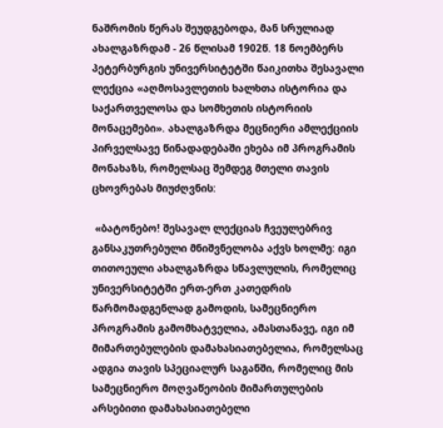ნაშრომის წერას შეუდგებოდა, მან სრულიად ახალგაზრდამ - 26 წლისამ 1902წ. 18 ნოემბერს პეტერბურგის უნივერსიტეტში წაიკითხა შესავალი ლექცია «აღმოსავლეთის ხალხთა ისტორია და საქართველოსა და სომხეთის ისტორიის მონაცემები». ახალგაზრდა მეცნიერი ამლექციის პირველსავე წინადადებაში ეხება იმ პროგრამის მონახაზს, რომელსაც შემდეგ მთელი თავის ცხოვრებას მიუძღვნის:

 «ბატონებო! შესავალ ლექციას ჩვეულებრივ განსაკუთრებული მნიშვნელობა აქვს ხოლმე: იგი თითოეული ახალგაზრდა სწავლულის, რომელიც უნივერსიტეტში ერთ-ერთ კათედრის წარმომადგენლად გამოდის, სამეცნიერო პროგრამის გამომხატველია, ამასთანავე, იგი იმ მიმართებულების დამახასიათებელია, რომელსაც ადგია თავის სპეციალურ საგანში, რომელიც მის სამეცნიერო მოღვაწეობის მიმართულების არსებითი დამახასიათებელი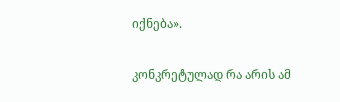იქნება».

კონკრეტულად რა არის ამ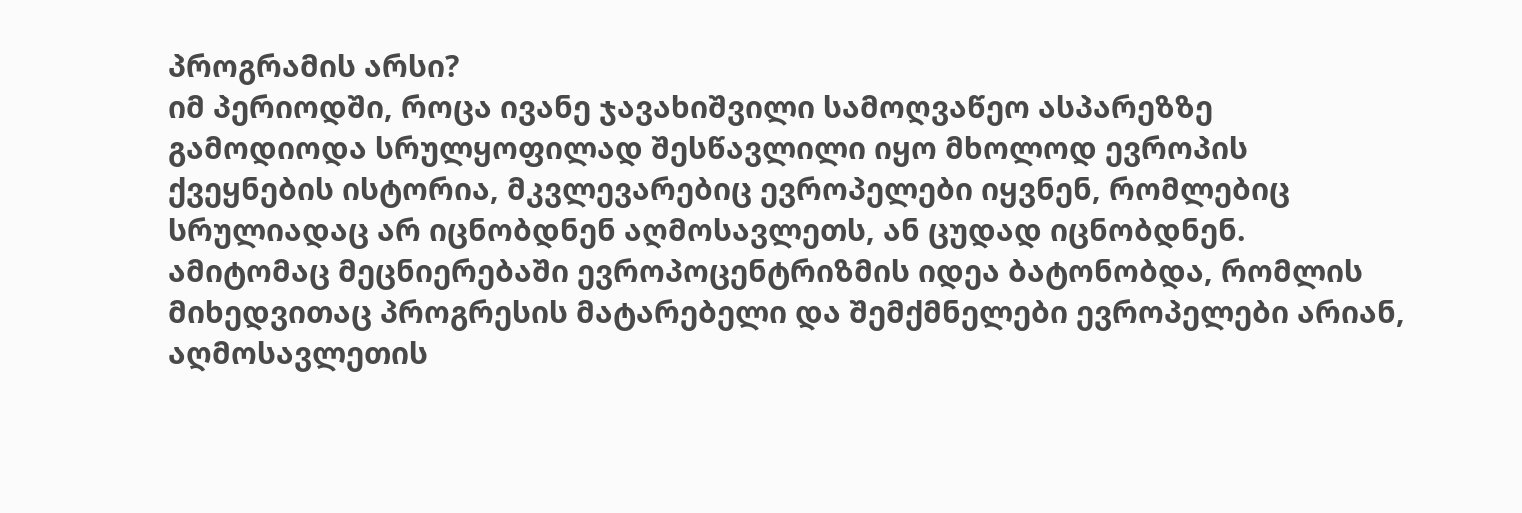პროგრამის არსი?
იმ პერიოდში, როცა ივანე ჯავახიშვილი სამოღვაწეო ასპარეზზე გამოდიოდა სრულყოფილად შესწავლილი იყო მხოლოდ ევროპის ქვეყნების ისტორია, მკვლევარებიც ევროპელები იყვნენ, რომლებიც სრულიადაც არ იცნობდნენ აღმოსავლეთს, ან ცუდად იცნობდნენ. ამიტომაც მეცნიერებაში ევროპოცენტრიზმის იდეა ბატონობდა, რომლის მიხედვითაც პროგრესის მატარებელი და შემქმნელები ევროპელები არიან, აღმოსავლეთის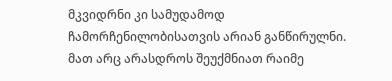მკვიდრნი კი სამუდამოდ ჩამორჩენილობისათვის არიან განწირულნი. მათ არც არასდროს შეუქმნიათ რაიმე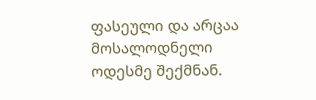ფასეული და არცაა მოსალოდნელი ოდესმე შექმნან.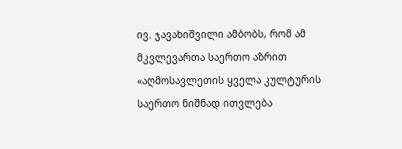ივ. ჯავახიშვილი ამბობს, რომ ამ მკვლევართა საერთო აზრით «აღმოსავლეთის ყველა კულტურის საერთო ნიშნად ითვლება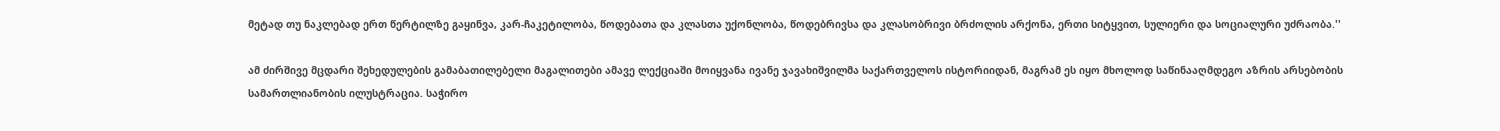მეტად თუ ნაკლებად ერთ წერტილზე გაყინვა, კარ-ჩაკეტილობა, წოდებათა და კლასთა უქონლობა, წოდებრივსა და კლასობრივი ბრძოლის არქონა, ერთი სიტყვით, სულიერი და სოციალური უძრაობა.''

ამ ძირშივე მცდარი შეხედულების გამაბათილებელი მაგალითები ამავე ლექციაში მოიყვანა ივანე ჯავახიშვილმა საქართველოს ისტორიიდან, მაგრამ ეს იყო მხოლოდ საწინააღმდეგო აზრის არსებობის სამართლიანობის ილუსტრაცია. საჭირო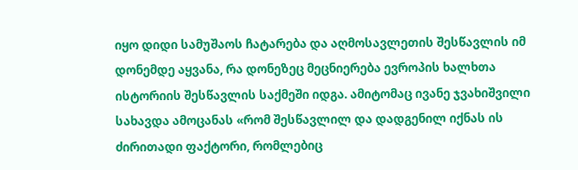იყო დიდი სამუშაოს ჩატარება და აღმოსავლეთის შესწავლის იმ დონემდე აყვანა, რა დონეზეც მეცნიერება ევროპის ხალხთა ისტორიის შესწავლის საქმეში იდგა. ამიტომაც ივანე ჯვახიშვილი სახავდა ამოცანას «რომ შესწავლილ და დადგენილ იქნას ის ძირითადი ფაქტორი, რომლებიც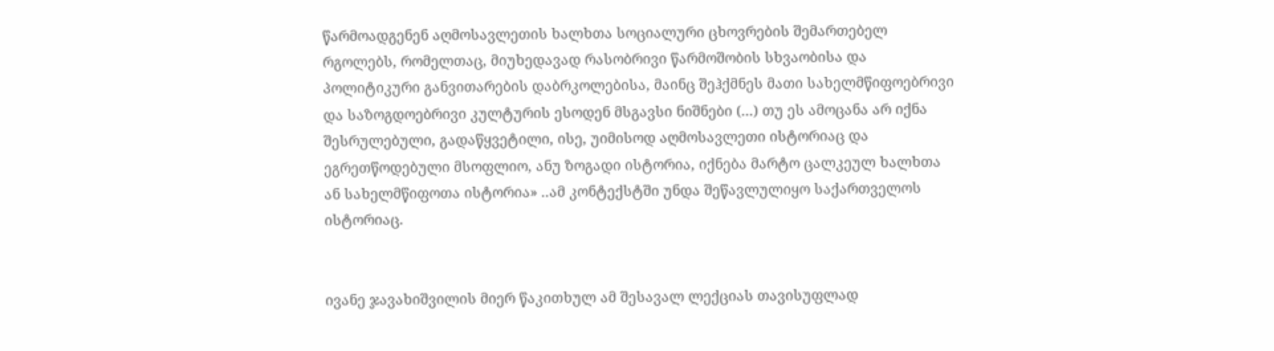წარმოადგენენ აღმოსავლეთის ხალხთა სოციალური ცხოვრების შემართებელ რგოლებს, რომელთაც, მიუხედავად რასობრივი წარმოშობის სხვაობისა და პოლიტიკური განვითარების დაბრკოლებისა, მაინც შეჰქმნეს მათი სახელმწიფოებრივი და საზოგდოებრივი კულტურის ესოდენ მსგავსი ნიშნები (...) თუ ეს ამოცანა არ იქნა შესრულებული, გადაწყვეტილი, ისე, უიმისოდ აღმოსავლეთი ისტორიაც და ეგრეთწოდებული მსოფლიო, ანუ ზოგადი ისტორია, იქნება მარტო ცალკეულ ხალხთა ან სახელმწიფოთა ისტორია» ..ამ კონტექსტში უნდა შეწავლულიყო საქართველოს ისტორიაც.


ივანე ჯავახიშვილის მიერ წაკითხულ ამ შესავალ ლექციას თავისუფლად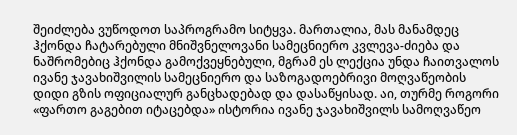შეიძლება ვუწოდოთ საპროგრამო სიტყვა. მართალია, მას მანამდეც ჰქონდა ჩატარებული მნიშვნელოვანი სამეცნიერო კვლევა-ძიება და ნაშრომებიც ჰქონდა გამოქვეყნებული, მგრამ ეს ლექცია უნდა ჩაითვალოს ივანე ჯავახიშვილის სამეცნიერო და საზოგადოებრივი მოღვაწეობის დიდი გზის ოფიციალურ განცხადებად და დასაწყისად. აი, თურმე როგორი «ფართო გაგებით იტაცებდა» ისტორია ივანე ჯავახიშვილს სამოღვაწეო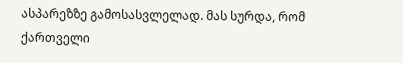ასპარეზზე გამოსასვლელად. მას სურდა, რომ ქართველი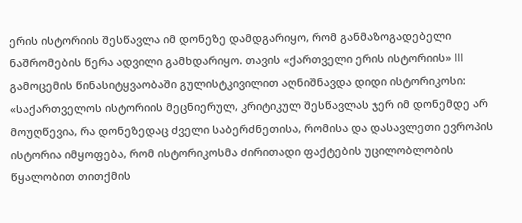ერის ისტორიის შესწავლა იმ დონეზე დამდგარიყო, რომ განმაზოგადებელი ნაშრომების წერა ადვილი გამხდარიყო. თავის «ქართველი ერის ისტორიის» III გამოცემის წინასიტყვაობაში გულისტკივილით აღნიშნავდა დიდი ისტორიკოსი: «საქართველოს ისტორიის მეცნიერულ, კრიტიკულ შესწავლას ჯერ იმ დონემდე არ მოუღწევია, რა დონეზედაც ძველი საბერძნეთისა, რომისა და დასავლეთი ევროპის ისტორია იმყოფება, რომ ისტორიკოსმა ძირითადი ფაქტების უცილობლობის წყალობით თითქმის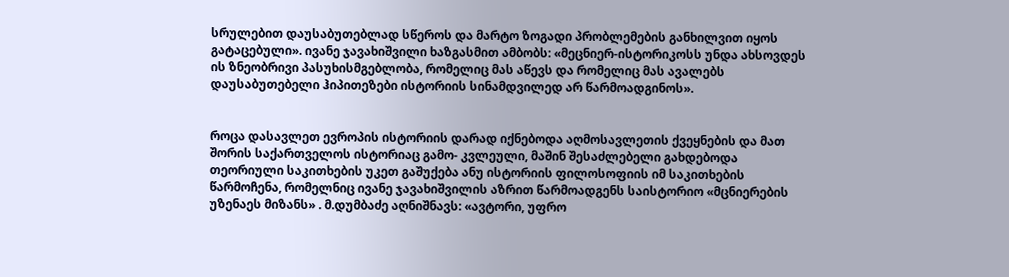სრულებით დაუსაბუთებლად სწეროს და მარტო ზოგადი პრობლემების განხილვით იყოს გატაცებული». ივანე ჯავახიშვილი ხაზგასმით ამბობს: «მეცნიერ-ისტორიკოსს უნდა ახსოვდეს ის ზნეობრივი პასუხისმგებლობა, რომელიც მას აწევს და რომელიც მას ავალებს დაუსაბუთებელი ჰიპითეზები ისტორიის სინამდვილედ არ წარმოადგინოს».


როცა დასავლეთ ევროპის ისტორიის დარად იქნებოდა აღმოსავლეთის ქვეყნების და მათ შორის საქართველოს ისტორიაც გამო- კვლეული, მაშინ შესაძლებელი გახდებოდა თეორიული საკითხების უკეთ გაშუქება ანუ ისტორიის ფილოსოფიის იმ საკითხების წარმოჩენა, რომელნიც ივანე ჯავახიშვილის აზრით წარმოადგენს საისტორიო «მცნიერების უზენაეს მიზანს» . მ.დუმბაძე აღნიშნავს: «ავტორი, უფრო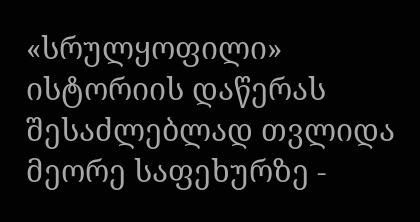«სრულყოფილი» ისტორიის დაწერას შესაძლებლად თვლიდა მეორე საფეხურზე -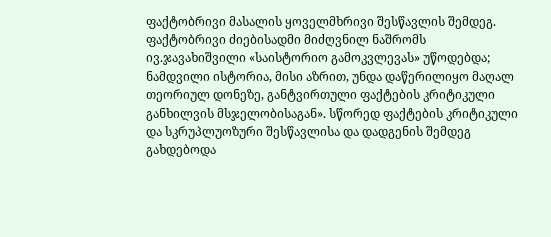ფაქტობრივი მასალის ყოველმხრივი შესწავლის შემდეგ. ფაქტობრივი ძიებისადმი მიძღვნილ ნაშრომს ივ.ჯავახიშვილი «საისტორიო გამოკვლევას» უწოდებდა; ნამდვილი ისტორია, მისი აზრით, უნდა დაწერილიყო მაღალ თეორიულ დონეზე, განტვირთული ფაქტების კრიტიკული განხილვის მსჯელობისაგან». სწორედ ფაქტების კრიტიკული და სკრუპლუოზური შესწავლისა და დადგენის შემდეგ გახდებოდა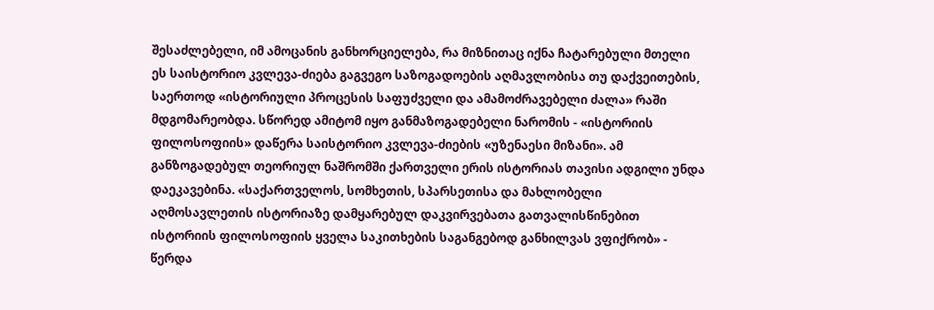შესაძლებელი, იმ ამოცანის განხორციელება, რა მიზნითაც იქნა ჩატარებული მთელი ეს საისტორიო კვლევა-ძიება გაგვეგო საზოგადოების აღმავლობისა თუ დაქვეითების, საერთოდ «ისტორიული პროცესის საფუძველი და ამამოძრავებელი ძალა» რაში მდგომარეობდა. სწორედ ამიტომ იყო განმაზოგადებელი ნარომის - «ისტორიის ფილოსოფიის» დაწერა საისტორიო კვლევა-ძიების «უზენაესი მიზანი». ამ განზოგადებულ თეორიულ ნაშრომში ქართველი ერის ისტორიას თავისი ადგილი უნდა დაეკავებინა. «საქართველოს, სომხეთის, სპარსეთისა და მახლობელი აღმოსავლეთის ისტორიაზე დამყარებულ დაკვირვებათა გათვალისწინებით ისტორიის ფილოსოფიის ყველა საკითხების საგანგებოდ განხილვას ვფიქრობ» - წერდა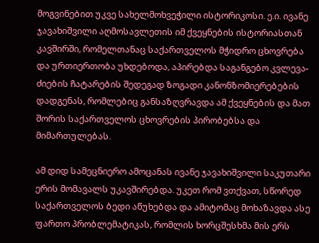მოგვინებით უკვე სახელმოხვეჭილი ისტორიკოსი. ე.ი. ივანე ჯავახიშვილი აღმოსავლეთის იმ ქვეყნების ისტორიასთან კავშირში, რომელთანაც საქართველოს მჭიდრო ცხოვრება და ურთიერთობა უხდებოდა, აპირებდა საგანგებო კვლევა-ძიების ჩატარების შედეგად ზოგადი კანონზომიერებების დადგენას, რომლებიც განსაზღვრავდა ამ ქვეყნების და მათ შორის საქართველოს ცხოვრების პირობებსა და მიმართულებას.

ამ დიდ სამეცნიერო ამოცანას ივანე ჯავახიშვილი საკუთარი ერის მომავალს უკავშირებდა. უკეთ რომ ვთქვათ, სწორედ საქართველოს ბედი აწუხებდა და ამიტომაც მოხაზავდა ასე ფართო პრობლემატიკას, რომლის ხორცშესხმა მის ერს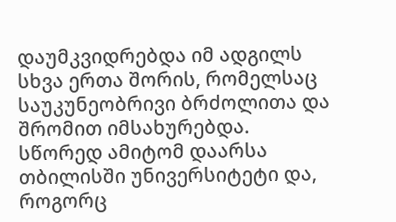დაუმკვიდრებდა იმ ადგილს სხვა ერთა შორის, რომელსაც საუკუნეობრივი ბრძოლითა და შრომით იმსახურებდა. სწორედ ამიტომ დაარსა თბილისში უნივერსიტეტი და, როგორც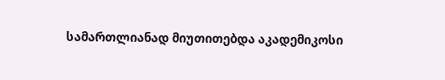სამართლიანად მიუთითებდა აკადემიკოსი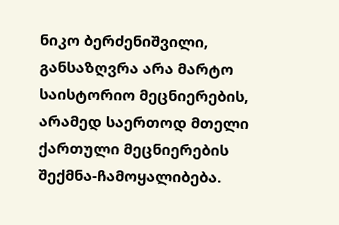ნიკო ბერძენიშვილი, განსაზღვრა არა მარტო საისტორიო მეცნიერების, არამედ საერთოდ მთელი ქართული მეცნიერების შექმნა-ჩამოყალიბება.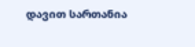დავით სართანია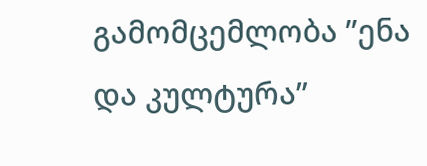გამომცემლობა ”ენა და კულტურა”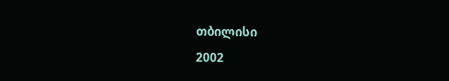თბილისი
2002